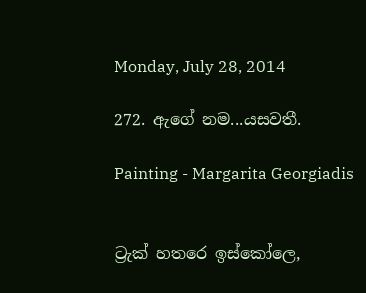Monday, July 28, 2014

272. ඇගේ නම...යසවතී.

Painting - Margarita Georgiadis


ට්‍රැක් හතරෙ ඉස්කෝලෙ,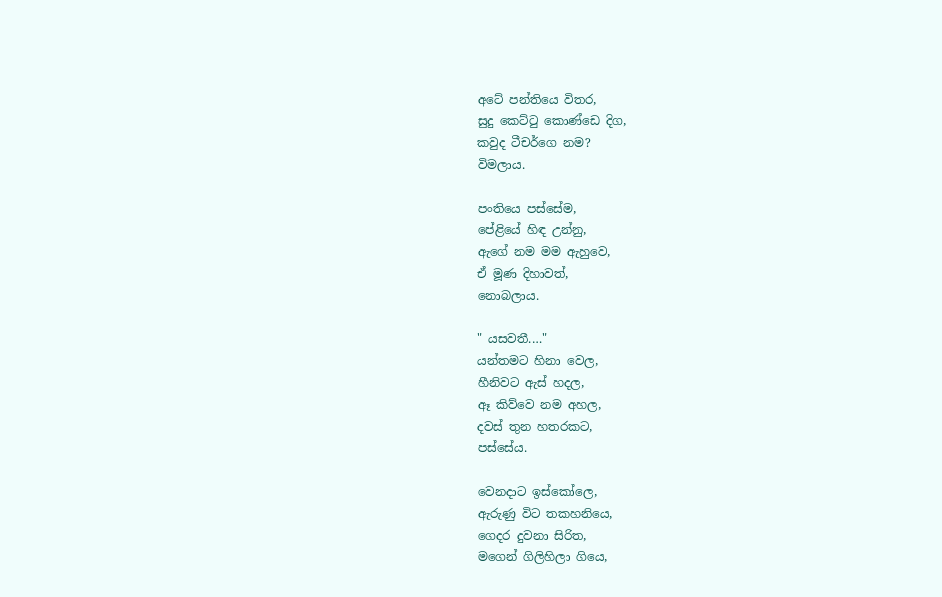අටේ පන්තියෙ විතර,
සුදු කෙට්ටු කොණ්ඩෙ දිග,
කවුද ටීචර්ගෙ නම?
විමලාය.

පංතියෙ පස්සේම,
පේළියේ හිඳ උන්නු,
ඇගේ නම මම ඇහුවෙ,
ඒ මූණ දිහාවත්,
නොබලාය.

" යසවතී.…"
යන්තමට හිනා වෙල,
හීනිවට ඇස් හදල,
ඈ කිව්වෙ නම අහල,
දවස් තුන හතරකට,
පස්සේය.

වෙනදාට ඉස්කෝලෙ,
ඇරුණු විට තකහනියෙ,
ගෙදර දුවනා සිරිත,
මගෙන් ගිලිහිලා ගියෙ,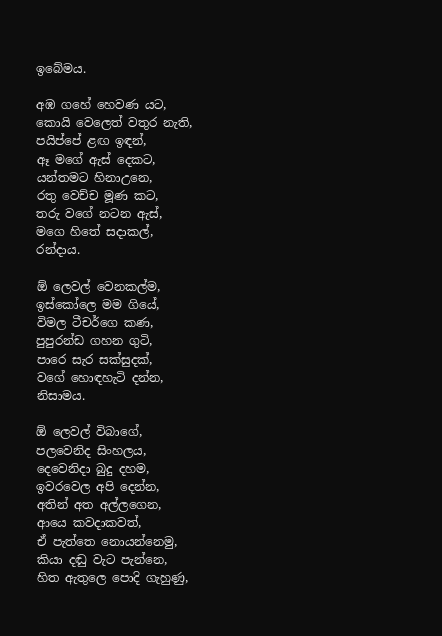ඉබේමය.

අඹ ගහේ හෙවණ යට,
කොයි වෙලෙත් වතුර නැති,
පයිප්පේ ළඟ ඉඳන්,
ඈ මගේ ඇස් දෙකට,
යන්තමට හිනාඋනෙ,
රතු වෙච්ච මූණ කට,
තරු වගේ නටන ඇස්,
මගෙ හිතේ සදාකල්,
රන්දාය.

ඕ ලෙවල් වෙනකල්ම,
ඉස්කෝලෙ මම ගියේ,
විමල ටීචර්ගෙ කණ,
පුපුරන්ඩ ගහන ගුටි,
පාරෙ සැර සක්සුදක්,
වගේ හොඳහැටි දන්න,
නිසාමය.

ඕ ලෙවල් විබාගේ,
පලවෙනිද සිංහලය,
දෙවෙනිදා බුදු දහම,
ඉවරවෙල අපි දෙන්න,
අතින් අත අල්ලගෙන,
ආයෙ කවදාකවත්,
ඒ පැත්තෙ නොයන්නෙමු,
කියා දඬු වැට පැන්නෙ,
හිත ඇතුලෙ පොදි ගැහුණු,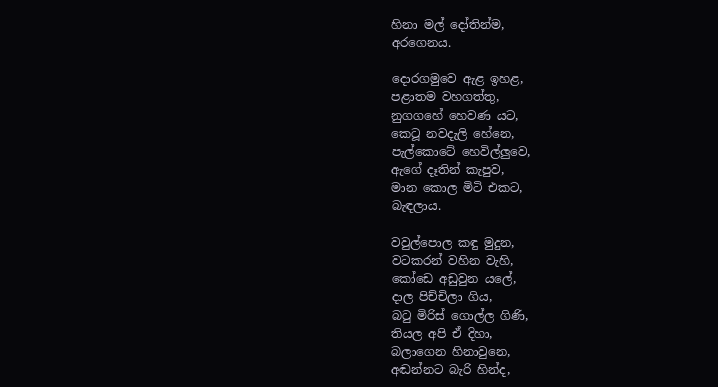හිනා මල් දෝතින්ම,
අරගෙනය.

දොරගමුවෙ ඇළ ඉහළ,
පළාතම වහගත්තු,
නුගගහේ හෙවණ යට,
කෙටූ නවදැලි හේනෙ,
පැල්කොටේ හෙවිල්ලුවෙ,
ඇගේ දෑතින් කැපුව,
මාන කොල මිටි එකට,
බැඳලාය.

වවුල්පොල කඳු මුදුන,
වටකරන් වහින වැහි,
කෝඩෙ අඩුවුන යලේ,
දාල පිච්චිලා ගිය,
බටු මිරිස් ගොල්ල ගිණි,
තියල අපි ඒ දිහා,
බලාගෙන හිනාවුනෙ,
අඬන්නට බැරි හින්ද,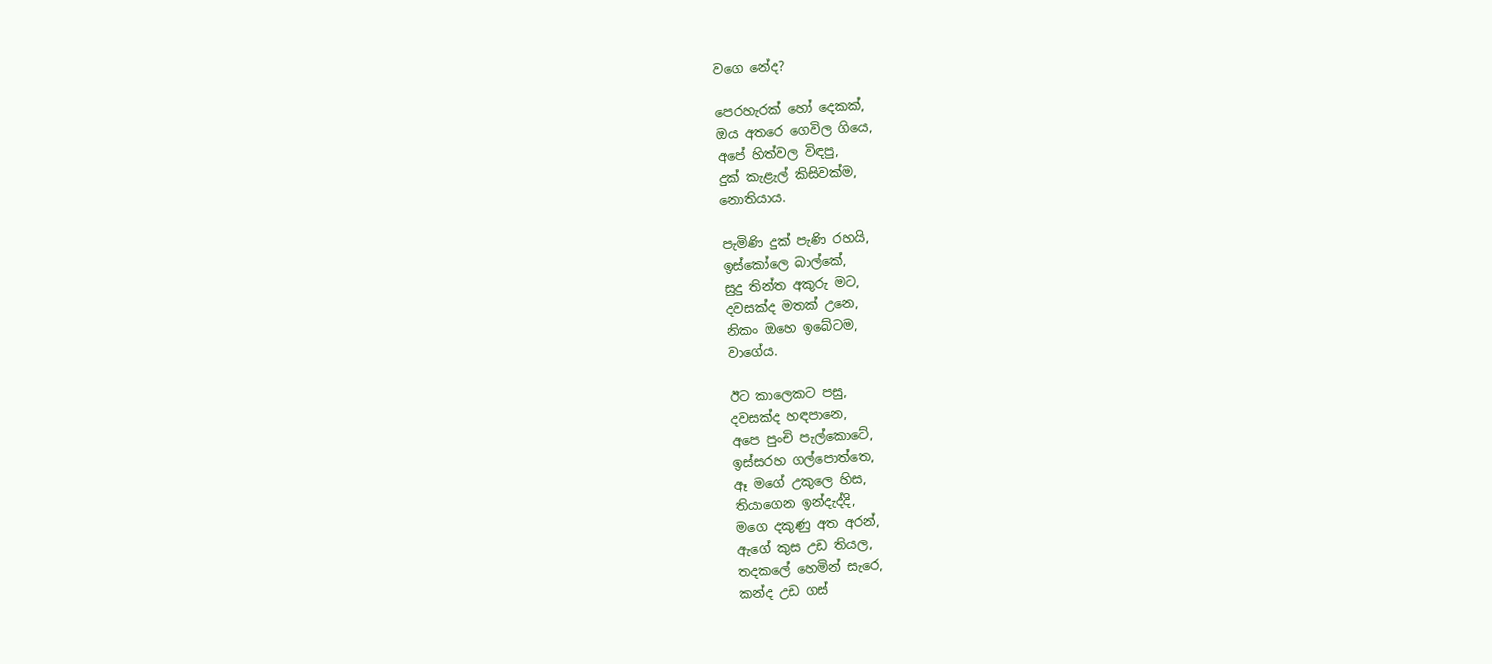වගෙ නේද?

පෙරහැරක් හෝ දෙකක්,
ඔය අතරෙ ගෙවිල ගියෙ,
අපේ හිත්වල විඳපු,
දුක් කැළැල් කිසිවක්ම,
නොතියාය.

පැමිණි දුක් පැණි රහයි,
ඉස්කෝලෙ බාල්කේ,
සුදු තින්ත අකුරු මට,
දවසක්ද මතක් උනෙ,
නිකං ඔහෙ ඉබේටම,
වාගේය.

ඊට කාලෙකට පසු,
දවසක්ද හඳපානෙ,
අපෙ පුංචි පැල්කොටේ,
ඉස්සරහ ගල්පොත්තෙ,
ඈ මගේ උකුලෙ හිස,
තියාගෙන ඉන්දැද්දි,
මගෙ දකුණු අත අරන්,
ඇගේ කුස උඩ තියල,
තදකලේ හෙමින් සැරෙ,
කන්ද උඩ ගස්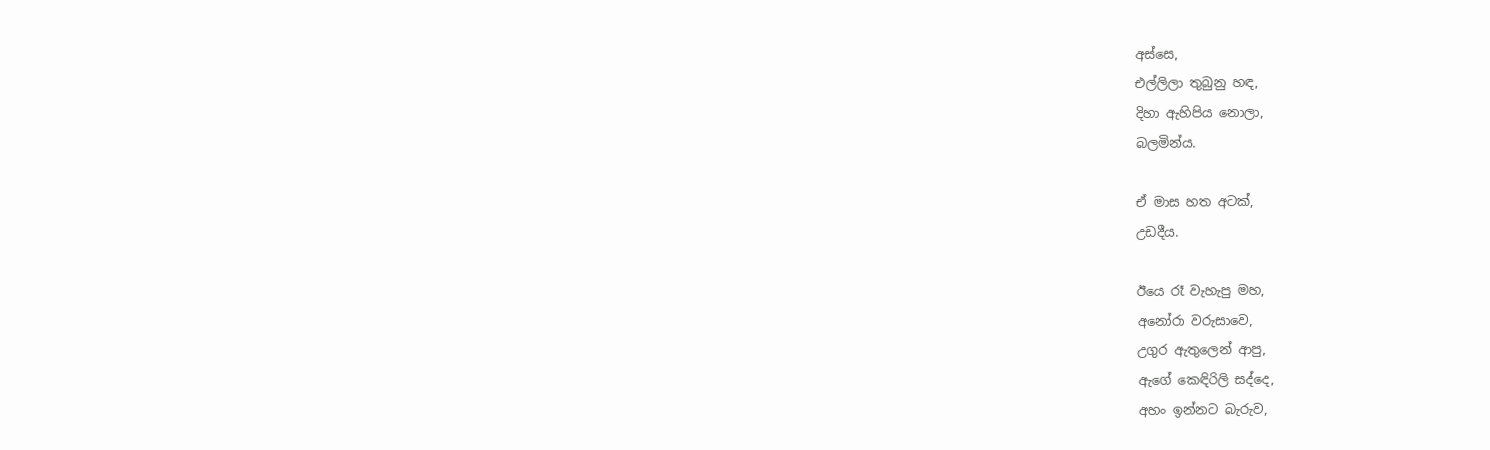අස්සෙ,
එල්ලිලා තුබුනු හඳ,
දිහා ඇහිපිය නොලා,
බලමින්ය.

ඒ මාස හත අටක්,
උඩදීය.

ඊයෙ රෑ වැහැපු මහ,
අනෝරා වරුසාවෙ,
උගුර ඇතුලෙන් ආපු,
ඇගේ කෙඳිරිලි සද්දෙ,
අහං ඉන්නට බැරුව,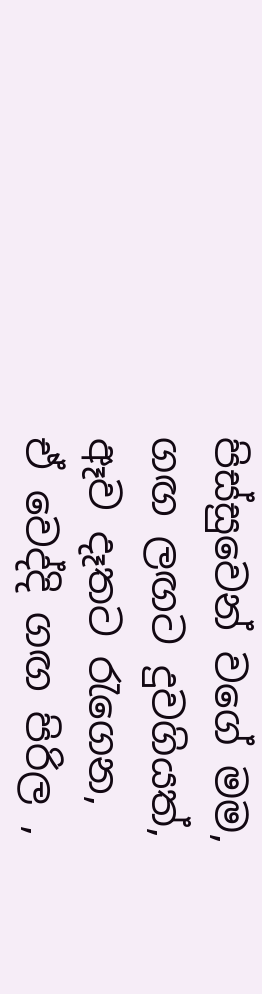පිස්සුවෙන් වගේ මම,
ගඟ ලඟට දුවගියත්,
ඈව දෑතට රැගෙන,
ඒ වෙද්දි ගඟ පිරිල ,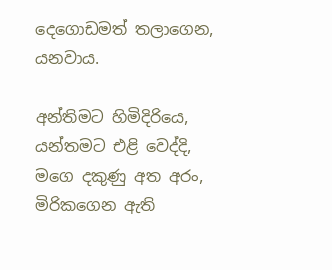දෙගොඩමත් තලාගෙන,
යනවාය.

අන්තිමට හිමිදිරියෙ,
යන්තමට එළි වෙද්දි,
මගෙ දකුණු අත අරං,
මිරිකගෙන ඇති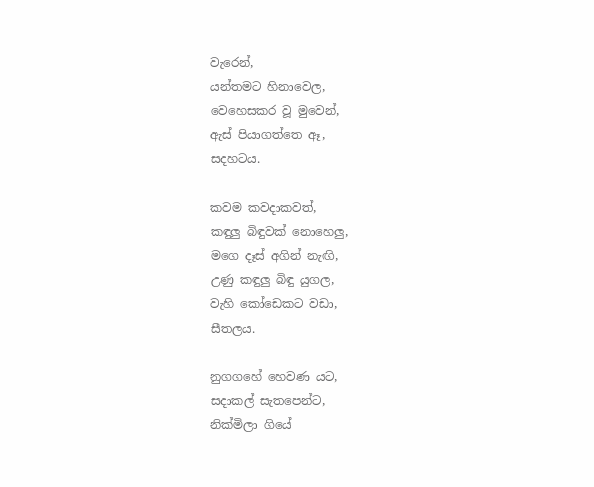වැරෙන්,
යන්තමට හිනාවෙල,
වෙහෙසකර වූ මුවෙන්,
ඇස් පියාගත්තෙ ඈ,
සදහටය.

කවම කවදාකවත්,
කඳුලු බිඳුවක් නොහෙලු,
මගෙ දෑස් අගින් නැඟි,
උණු කඳුලු බිඳු යුගල,
වැහි කෝඩෙකට වඩා,
සීතලය.

නුගගහේ හෙවණ යට,
සදාකල් සැතපෙන්ට,
නික්මිලා ගියේ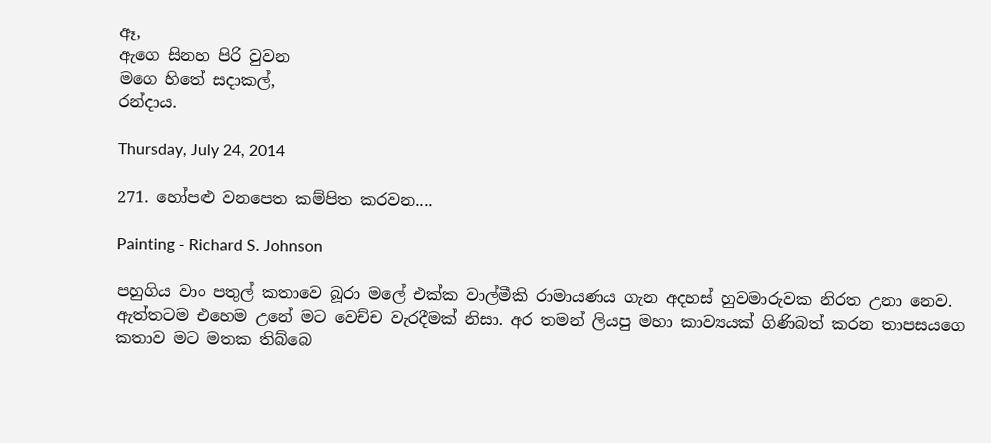ඈ,
ඇගෙ සිනහ පිරි වුවන
මගෙ හිතේ සදාකල්,
රන්දාය.

Thursday, July 24, 2014

271. හෝපළු වනපෙත කම්පිත කරවන....

Painting - Richard S. Johnson

පහුගිය වාං පතුල් කතාවෙ බූරා මලේ එක්ක වාල්මීකි රාමායණය ගැන අදහස් හුවමාරුවක නිරත උනා නෙව. ඇත්තටම එහෙම උනේ මට වෙච්ච වැරදීමක් නිසා. අර තමන් ලියපු මහා කාව්‍යයක් ගිණිබත් කරන තාපසයගෙ කතාව මට මතක තිබ්බෙ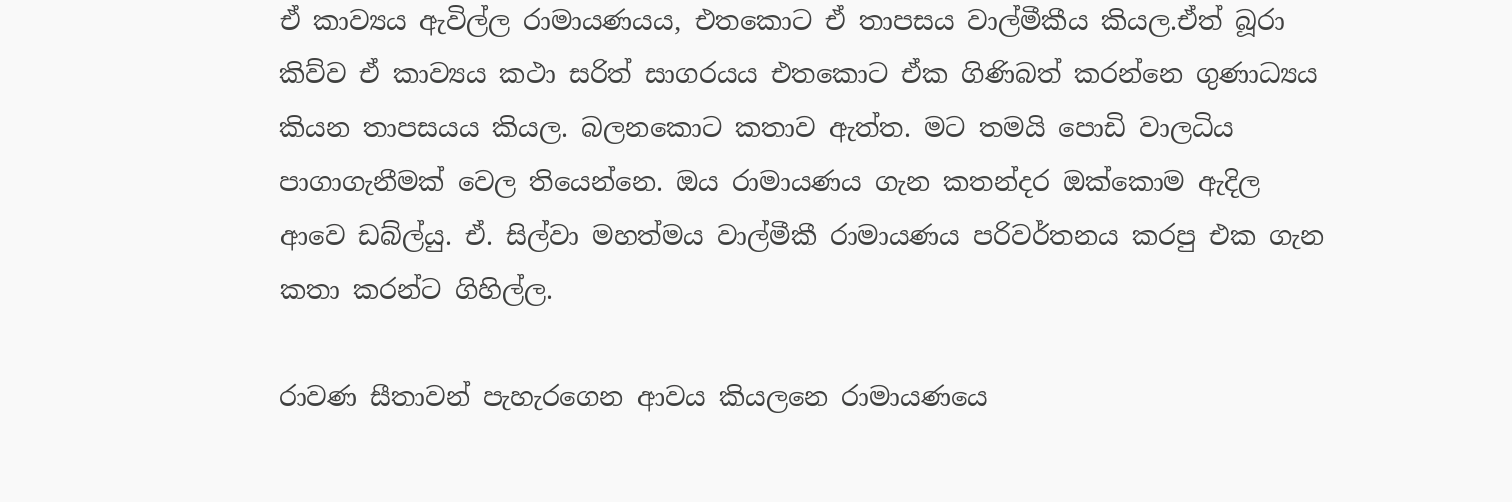ඒ කාව්‍යය ඇවිල්ල රාමා‍යණයය, එතකොට ඒ තාපසය වාල්මීකීය කියල.ඒත් බූරා කිව්ව ඒ කාව්‍යය කථා සරිත් සාගරයය එතකොට ඒක ගිණිබත් කරන්නෙ ගුණාධ්‍යය කියන තාපසයය කියල. බලනකොට කතාව ඇත්ත. මට තමයි පොඩි වාලධිය පාගාගැනීමක් වෙල තියෙන්නෙ. ඔය රාමායණය ගැන කතන්දර ඔක්කොම ඇදිල ආවෙ ඩබ්ල්යු. ඒ. සිල්වා මහත්මය වාල්මීකී රාමායණය පරිවර්තනය කරපු එක ගැන කතා කරන්ට ගිහිල්ල.

රාවණ සීතාවන් පැහැරගෙන ආවය කියලනෙ රාමායණයෙ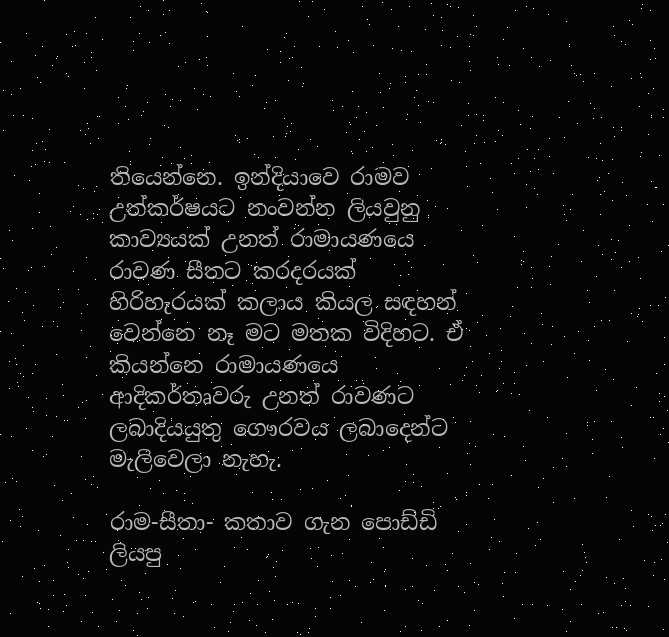තියෙන්නෙ. ඉන්දියාවෙ රාමව උත්කර්ෂයට නංවන්න ලියවුනු කාව්‍යයක් උනත් රාමායණයෙ රාවණ සීතට කරදරයක් හිරිහැරයක් කලාය කියල සඳහන් වෙන්නෙ නෑ මට මතක විදිහට. ඒ කියන්නෙ රාමායණයෙ ආදිකර්තෘවරු උනත් රාවණට ලබාදියයුතු ගෞරවය ලබාදෙන්ට මැලිවෙලා නැහැ.

රාම-සීතා- කතාව ගැන පොඩ්ඩි ලියපු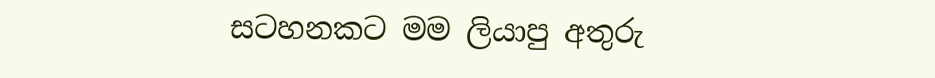සටහනකට මම ලියාපු අතුරු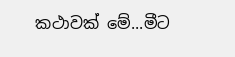කථාවක් මේ...මීට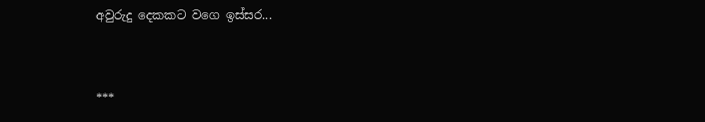අවුරුදු දෙකකට වගෙ ඉස්සර...


***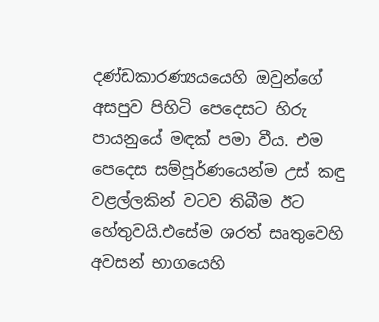දණ්ඩකාරණ්‍යයයෙහි ඔවුන්ගේ අසපුව පිහිටි පෙදෙසට හිරු පායනුයේ මඳක් පමා වීය. එම පෙදෙස සම්පූර්ණයෙන්ම උස් කඳු වළල්ලකින් වටව තිබීම ඊට හේතුවයි.එසේම ශරත් සෘතුවෙහි අවසන් භාගයෙහි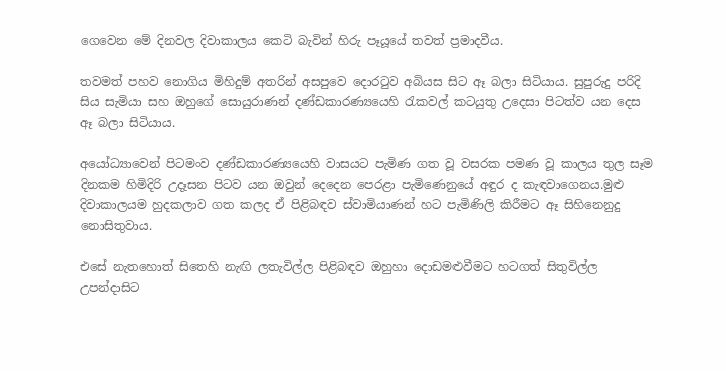ගෙවෙන මේ දිනවල දිවාකාලය කෙටි බැවින් හිරු පෑයූයේ තවත් ප්‍රමාදවීය.

තවමත් පහව නොගිය මිහිදුම් අතරින් අසපුවෙ දොරටුව අබියස සිට ඈ බලා සිටියාය. සුපුරුදු පරිදි සිය සැමියා සහ ඔහුගේ සොයුරාණන් දණ්ඩකාරණ්‍යයෙහි රැකවල් කටයුතු උදෙසා පිටත්ව යන දෙස ඈ බලා සිටියාය.

අයෝධ්‍යාවෙන් පිටමංව දණ්ඩකාරණ්‍යයෙහි වාසයට පැමිණ ගත වූ වසරක පමණ වූ කාලය තුල සෑම දිනකම හිමිදිරි උදෑසන පිටව යන ඔවුන් දෙදෙන පෙරළා පැමිණෙනුයේ අඳුර ද කැඳවාගෙනය.මුළු දිවාකාලයම හුදකලාව ගත කලද ඒ පිළිබඳව ස්වාමියාණන් හට පැමිණිලි කිරීමට ඈ සිහිනෙනුදු නොසිතුවාය.

එසේ නැතහොත් සිතෙහි නැඟි ලතැවිල්ල පිළිබඳව ඔහුහා දොඩමළුවීමට හටගත් සිතුවිල්ල උපන්දාසිට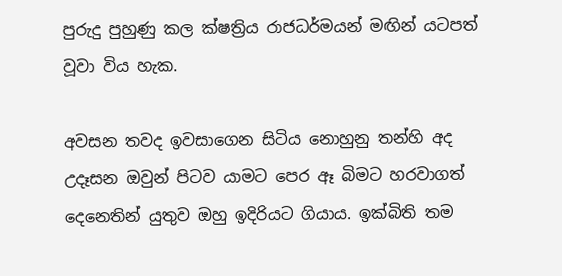පුරුදු පුහුණු කල ක්ෂත්‍රිය රාජධර්මයන් මඟින් යටපත් වූවා විය හැක.

අවසන තවද ඉවසාගෙන සිටිය නොහුනු තන්හි අද උදෑසන ඔවුන් පිටව යාමට පෙර ඈ බිමට හරවාගත් දෙනෙතින් යුතුව ඔහු ඉදිරියට ගියාය. ඉක්බිති තම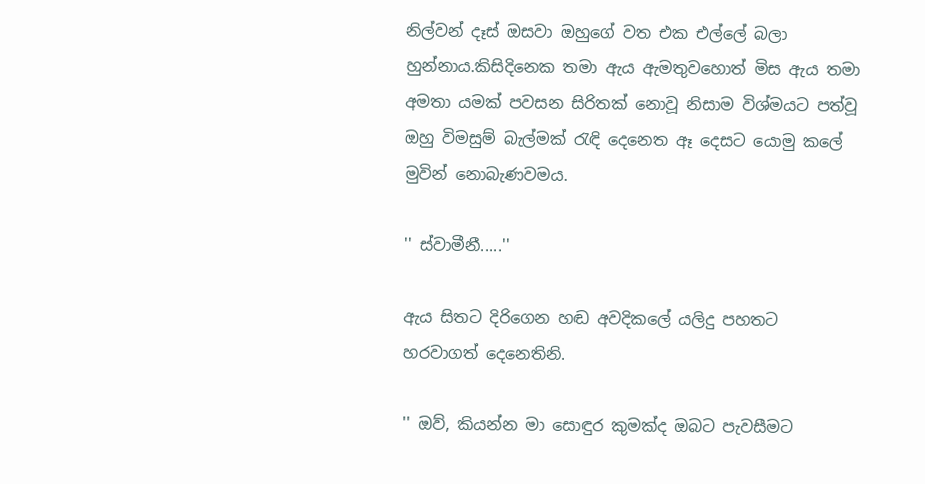නිල්වන් දෑස් ඔසවා ඔහුගේ වත එක එල්ලේ බලා හුන්නාය.කිසිදිනෙක තමා ඇය ඇමතුවහොත් මිස ඇය තමා අමතා යමක් පවසන සිරිතක් නොවූ නිසාම විශ්මයට පත්වූ ඔහු විමසුම් බැල්මක් රැඳි දෙනෙත ඈ දෙසට යොමු කලේ මුවින් නොබැණවමය.

'' ස්වාමීනී.....''

ඇය සිතට දිරිගෙන හඬ අවදිකලේ යලිදු පහතට හරවාගත් දෙනෙතිනි.

'' ඔව්, කියන්න මා සොඳුර කුමක්ද ඔබට පැවසීමට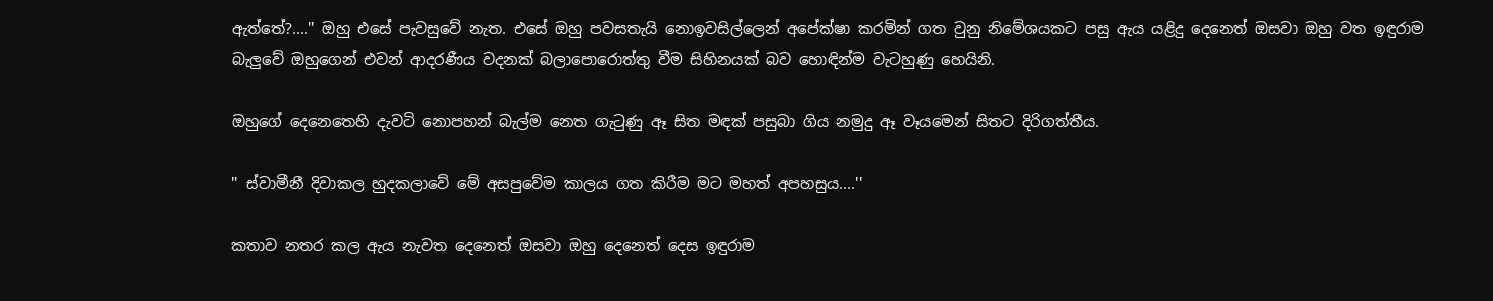ඇත්තේ?....'' ඔහු එසේ පැවසුවේ නැත. එසේ ඔහු පවසතැයි නොඉවසිල්ලෙන් අපේක්ෂා කරමින් ගත වුනු නිමේශයකට පසු ඇය යළිදු දෙනෙත් ඔසවා ඔහු වත ඉඳුරාම බැලුවේ ඔහුගෙන් එවන් ආදරණීය වදනක් බලාපොරොත්තු වීම සිහිනයක් බව හොඳින්ම වැටහුණු හෙයිනි.

ඔහුගේ දෙනෙතෙහි දැවටි නොපහන් බැල්ම නෙත ගැටුණු ඈ සිත මඳක් පසුබා ගිය නමුදු ඈ වෑයමෙන් සිතට දිරිගත්තීය.

'' ස්වාමීනී දිවාකල හුදකලාවේ මේ අසපුවේම කාලය ගත කිරීම මට මහත් අපහසුය....''

කතාව නතර කල ඇය නැවත දෙනෙත් ඔසවා ඔහු දෙනෙත් දෙස ඉඳුරාම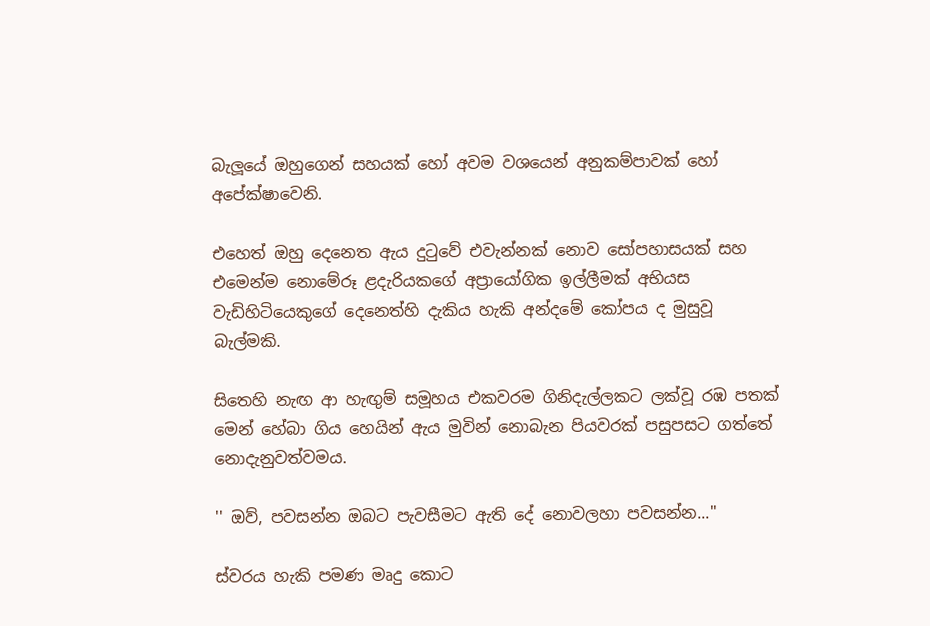බැලූයේ ඔහුගෙන් සහයක් හෝ අවම වශයෙන් අනුකම්පාවක් හෝ අපේක්ෂාවෙනි.

එහෙත් ඔහු දෙනෙත ඇය දුටුවේ එවැන්නක් නොව සෝපහාසයක් සහ එමෙන්ම නොමේරූ ළදැරියකගේ අප්‍රායෝගික ඉල්ලීමක් අභියස වැඩිහිටියෙකුගේ දෙනෙත්හි දැකිය හැකි අන්දමේ කෝපය ද මුසුවූ බැල්මකි.

සිතෙහි නැඟ ආ හැඟුම් සමූහය එකවරම ගිනිදැල්ලකට ලක්වූ රඹ පතක් මෙන් හේබා ගිය හෙයින් ඇය මුවින් නොබැන පියවරක් පසුපසට ගත්තේ නොදැනුවත්වමය.

'' ඔව්, පවසන්න ඔබට පැවසීමට ඇති දේ නොවලහා පවසන්න...''

ස්වරය හැකි පමණ මෘදු කොට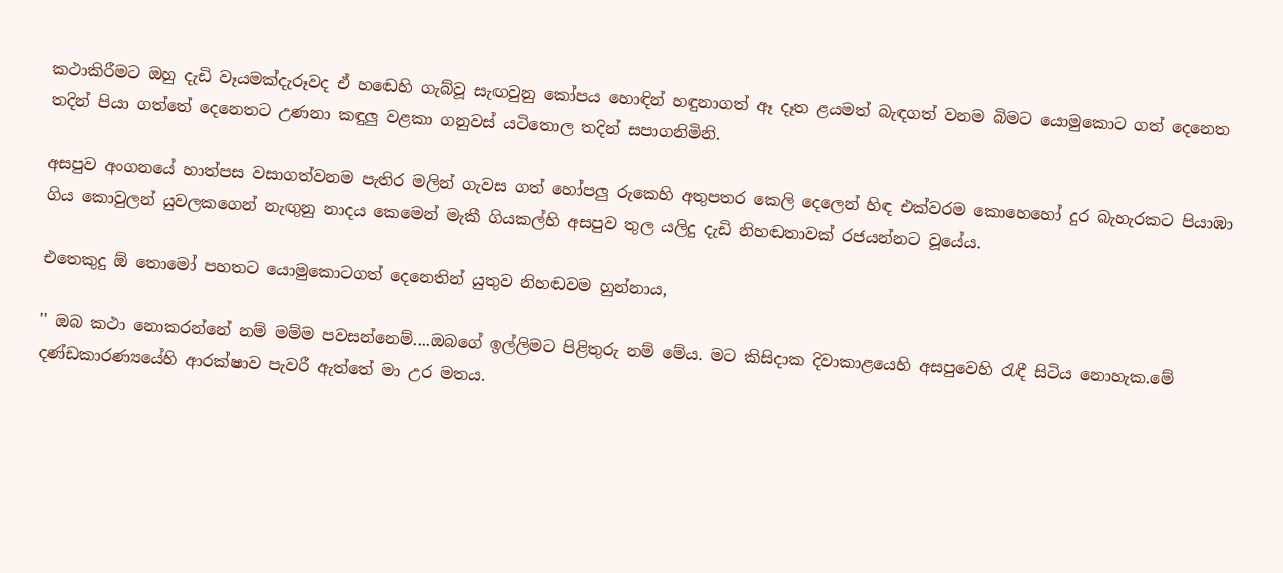කථාකිරීමට ඔහු දැඩි වෑයමක්දැරූවද ඒ හඬෙහි ගැබ්වූ සැඟවුනු කෝපය හොඳින් හඳුනාගත් ඈ දෑත ළයමත් බැඳගත් වනම බිමට යොමුකොට ගත් දෙනෙත තදින් පියා ගත්තේ දෙනෙතට උණනා කඳුලු වළකා ගනුවස් යටිතොල තදින් සපාගනිමිනි.

අසපුව අංගනයේ හාත්පස වසාගත්වනම පැතිර මලින් ගැවස ගත් හෝපලු රුකෙහි අතුපතර කෙලි දෙලෙන් හිඳ එක්වරම කොහෙහෝ දුර බැහැරකට පියාඹා ගිය කොවුලන් යුවලකගෙන් නැඟුනු නාදය කෙමෙන් මැකී ගියකල්හි අසපුව තුල යලිදු දැඩි නිහඬතාවක් රජයන්නට වූයේය.

එතෙකුදු ඕ තොමෝ පහතට යොමුකොටගත් දෙනෙතින් යුතුව නිහඬවම හුන්නාය,

'' ඔබ කථා නොකරන්නේ නම් මම්ම පවසන්නෙම්....ඔබගේ ඉල්ලිමට පිළිතුරු නම් මේය. මට කිසිදාක දිවාකාළයෙහි අසපුවෙහි රැඳී සිටිය නොහැක.මේ දණ්ඩකාරණ්‍යයේහි ආරක්ෂාව පැවරී ඇත්තේ මා උර මතය.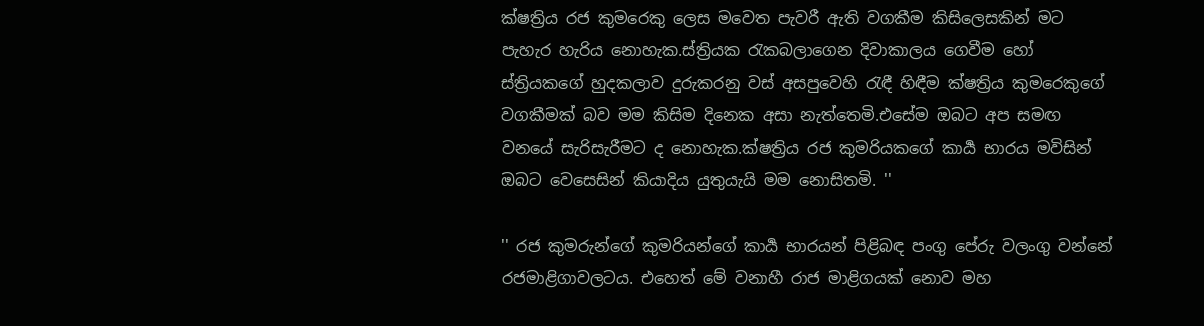ක්ෂත්‍රිය රජ කුමරෙකු ලෙස මවෙත පැවරී ඇති වගකීම කිසිලෙසකින් මට පැහැර හැරිය නොහැක.ස්ත්‍රියක රැකබලාගෙන දිවාකාලය ගෙවීම හෝ ස්ත්‍රියකගේ හුදකලාව දුරුකරනු වස් අසපුවෙහි රැඳී හිඳීම ක්ෂත්‍රිය කුමරෙකුගේ වගකීමක් බව මම කිසිම දිනෙක අසා නැත්තෙමි.එසේම ඔබට අප සමඟ වනයේ සැරිසැරීමට ද නොහැක.ක්ෂත්‍රිය රජ කුමරියකගේ කාර්‍ය භාරය මවිසින් ඔබට වෙසෙසින් කියාදිය යුතුයැයි මම නොසිතමි. ''

'' රජ කුමරුන්ගේ කුමරියන්ගේ කාර්‍ය භාරයන් පිළිබඳ පංගු පේරු වලංගු වන්නේ රජමාළිගාවලටය. එහෙත් මේ වනාහී රාජ මාළිගයක් නොව මහ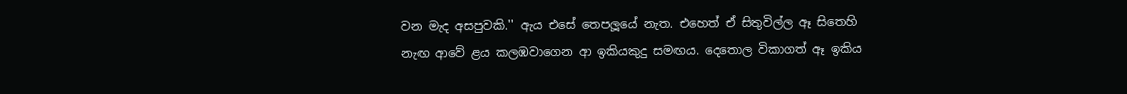වන මැද අසපුවකි.'' ඇය එසේ තෙපලූයේ නැත. එහෙත් ඒ සිතුවිල්ල ඈ සිතෙහි නැඟ ආවේ ළය කලඹවාගෙන ආ ඉකියකුදු සමඟය. දෙතොල විකාගත් ඈ ඉකිය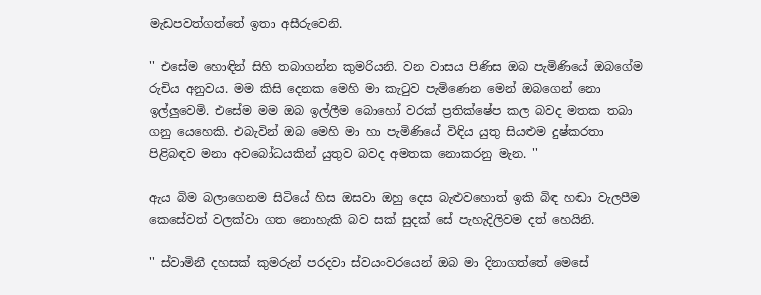මැඩපවත්ගත්තේ ඉතා අසීරුවෙනි.

'' එසේම හොඳින් සිහි තබාගන්න කුමරියනි. වන වාසය පිණිස ඔබ පැමිණියේ ඔබගේම රුචිය අනුවය. මම කිසි දෙනක මෙහි මා කැටුව පැමිණෙන මෙන් ඔබගෙන් නො ඉල්ලුවෙමි. එසේම මම ඔබ ඉල්ලීම බොහෝ වරක් ප්‍රතික්ෂේප කල බවද මතක තබා ගනු යෙහෙකි. එබැවින් ඔබ මෙහි මා හා පැමිණියේ විඳිය යුතු සියළුම දුෂ්කරතා පිළිබඳව මනා අවබෝධයකින් යුතුව බවද අමතක නොකරනු මැන. ''

ඇය බිම බලාගෙනම සිටියේ හිස ඔසවා ඔහු දෙස බැළුවහොත් ඉකි බිඳ හඬා වැලපීම කෙසේවත් වලක්වා ගත නොහැකි බව සක් සුදක් සේ පැහැදිලිවම දත් හෙයිනි.

'' ස්වාමිනී දහසක් කුමරුන් පරදවා ස්වයංවරයෙන් ඔබ මා දිනාගත්තේ මෙසේ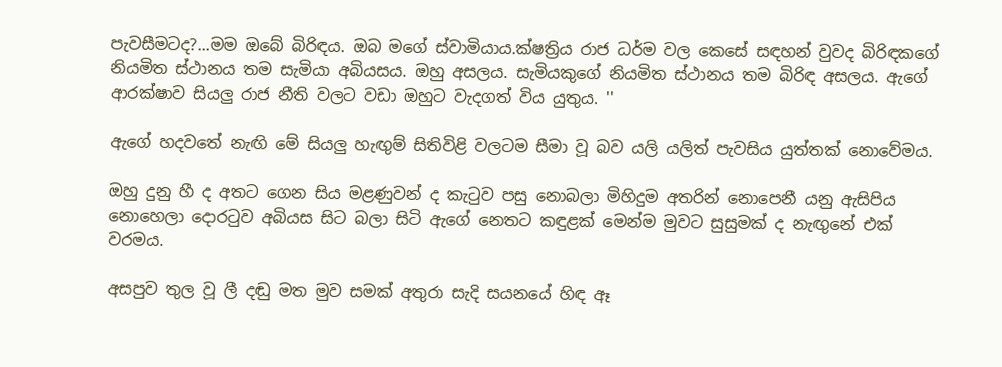පැවසීමටද?...මම ඔබේ බිරිඳය. ඔබ මගේ ස්වාමියාය.ක්ෂත්‍රිය රාජ ධර්ම වල කෙසේ සඳහන් වුවද බිරිඳකගේ නියමිත ස්ථානය තම සැමියා අබියසය. ඔහු අසලය. සැමියකුගේ නියමිත ස්ථානය තම බිරිඳ අසලය. ඇගේ ආරක්ෂාව සියලු රාජ නීති වලට වඩා ඔහුට වැදගත් විය යුතුය. ''

ඇගේ හදවතේ නැඟි මේ සියලු හැඟුම් සිතිවිළි වලටම සීමා වූ බව යලි යලිත් පැවසිය යුත්තක් නොවේමය.

ඔහු දුනු හී ද අතට ගෙන සිය මළණුවන් ද කැටුව පසු නොබලා මිහිදුම අතරින් නොපෙනී යනු ඇසිපිය නොහෙලා දොරටුව අබියස සිට බලා සිටි ඇගේ නෙතට කඳුළක් මෙන්ම මුවට සුසුමක් ද නැඟුනේ එක් වරමය.

අසපුව තුල වූ ලී දඬු මත මුව සමක් අතුරා සැදි සයනයේ හිඳ ඈ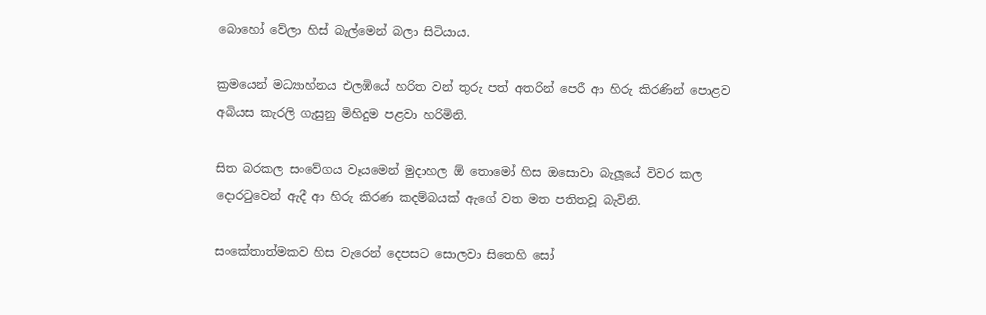බොහෝ වේලා හිස් බැල්මෙන් බලා සිටියාය.

ක්‍රමයෙන් මධ්‍යාහ්නය එලඹියේ හරිත වන් තුරු පත් අතරින් පෙරී ආ හිරු කිරණින් පොළව අබියස කැරලි ගැසුනු මිහිදුම පළවා හරිමිනි.

සිත බරකල සංවේගය වෑයමෙන් මුදාහල ඕ තොමෝ හිස ඔසොවා බැලූයේ විවර කල දොරටුවෙන් ඇදී ආ හිරු කිරණ කදම්බයක් ඇගේ වත මත පතිතවූ බැවිනි.

සංකේතාත්මකව හිස වැරෙන් දෙපසට සොලවා සිතෙහි සෝ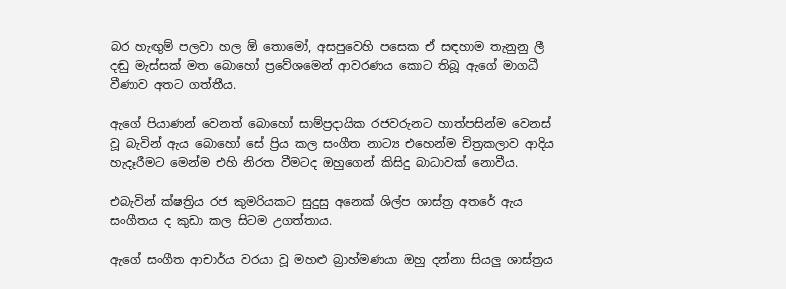බර හැඟුම් පලවා හල ඕ තොමෝ, අසපුවෙහි පසෙක ඒ සඳහාම තැනුනු ලී දඬු මැස්සක් මත බොහෝ ප්‍රවේශමෙන් ආවරණය කොට තිබූ ඇගේ මාගධී වීණාව අතට ගත්තීය.

ඇගේ පියාණන් වෙනත් බොහෝ සාම්ප්‍රදායික රජවරුනට හාත්පසින්ම වෙනස් වූ බැවින් ඇය බොහෝ සේ ප්‍රිය කල සංගීත නාට්‍ය එහෙන්ම චිත්‍රකලාව ආදිය හැදෑරීමට මෙන්ම එහි නිරත වීමටද ඔහුගෙන් කිසිදු බාධාවක් නොවීය.

එබැවින් ක්ෂත්‍රිය රජ කුමරියකට සුදුසු අනෙක් ශිල්ප ශාස්ත්‍ර අතරේ ඇය සංගීතය ද කුඩා කල සිටම උගත්තාය.

ඇගේ සංගීත ආචාර්ය වරයා වූ මහළු බ්‍රාහ්මණයා ඔහු දන්නා සියලු ශාස්ත්‍රය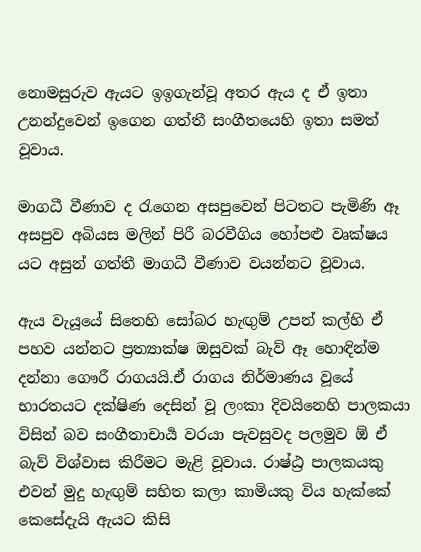නොමසුරුව ඇයට ඉඉගැන්වූ අතර ඇය ද ඒ ඉතා උනන්දුවෙන් ඉගෙන ගත්තී සංගීතයෙහි ඉතා සමත් වූවාය.

මාගධී වීණාව ද රැගෙන අසපුවෙන් පිටතට පැමිණි ඈ අසපුව අබියස මලින් පිරී බරවීගිය හෝපළු වෘක්ෂය යට අසුන් ගත්තී මාගධී වීණාව වයන්නට වූවාය.

ඇය වැයූයේ සිතෙහි සෝබර හැඟුම් උපන් කල්හි ඒ පහව යන්නට ප්‍රත්‍යාක්ෂ ඔසුවක් බැව් ඈ හොඳින්ම දන්නා ගෞරී රාගයයි.ඒ රාගය නිර්මාණය වූයේ භාරතයට දක්ෂිණ දෙසින් වූ ලංකා දිවයිනෙහි පාලකයා විසින් බව සංගීතාචාර්‍ය වරයා පැවසුවද පලමුව ඕ ඒ බැව් විශ්වාස කිරීමට මැළි වූවාය. රාෂ්ඨ්‍ර පාලකයකු එවන් මුදු හැඟුම් සහිත කලා කාමියකු විය හැක්කේ කෙසේදැයි ඇයට කිසි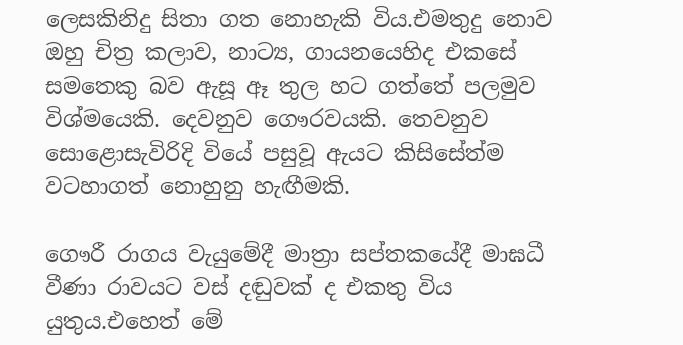ලෙසකිනිදු සිතා ගත නොහැකි විය.එමතුදු නොව ඔහු චිත්‍ර කලාව, නාට්‍ය, ගායනයෙහිද එකසේ සමතෙකු බව ඇසූ ඈ තුල හට ගත්තේ පලමුව විශ්මයෙකි. දෙවනුව ගෞරවයකි. තෙවනුව සොළොසැවිරිදි වියේ පසුවූ ඇයට කිසිසේත්ම වටහාගත් නොහුනු හැඟීමකි.

ගෞරී රාගය වැයුමේදී මාත්‍රා සප්තකයේදී මාඝධී වීණා රාවයට වස් දඬුවක් ද එකතු විය යුතුය.එහෙත් මේ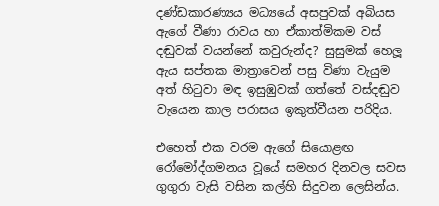දණ්ඩකාරණ්‍යය මධ්‍යයේ අසපුවක් අබියස ඇගේ වීණා රාවය හා ඒකාත්මිකම වස් දඬුවක් වයන්නේ කවුරුන්ද? සුසුමක් හෙලූ ඇය සප්තක මාත්‍රාවෙන් පසු විණා වැයුම අත් හිටුවා මඳ ඉසුඹුවක් ගත්තේ වස්දඬුව වැයෙන කාල පරාසය ඉකුත්වීයන පරිදිය.

එහෙත් එක වරම ඇගේ සියොළඟ රෝමෝද්ගමනය වූයේ සමහර දිනවල සවස ගුගුරා වැසි වසින කල්හි සිදුවන ලෙසින්ය.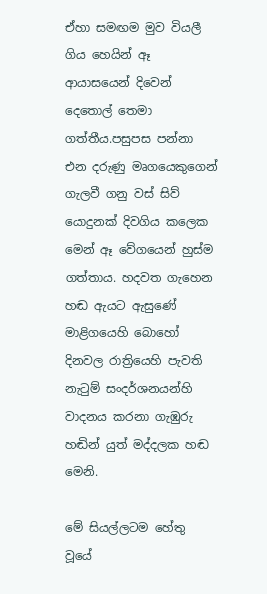ඒහා සමඟම මුව වියලී ගිය හෙයින් ඈ ආයාසයෙන් දිවෙන් දෙතොල් තෙමා ගත්තීය.පසුපස පන්නා එන දරුණු මෘගයෙකුගෙන් ගැලවී ගනු වස් සිව් යොදුනක් දිවගිය කලෙක මෙන් ඈ වේගයෙන් හුස්ම ගත්තාය. හදවත ගැහෙන හඬ ඇයට ඇසුණේ මාළිගයෙහි බොහෝ දිනවල රාත්‍රියෙහි පැවති නැටුම් සංදර්ශනයන්හි වාදනය කරනා ගැඹුරු හඬින් යුත් මද්දලක හඬ මෙනි.

මේ සියල්ලටම හේතු වූයේ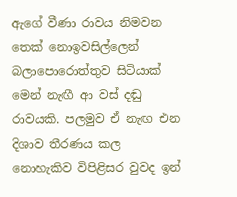ඇගේ වීණා රාවය නිමවන තෙක් නොඉවසිල්ලෙන් බලාපොරොත්තුව සිටියාක් මෙන් නැඟී ආ වස් දඬු රාවයකි. පලමුව ඒ නැඟ එන දිශාව තීරණය කල නොහැකිව විපිළිසර වුවද ඉන්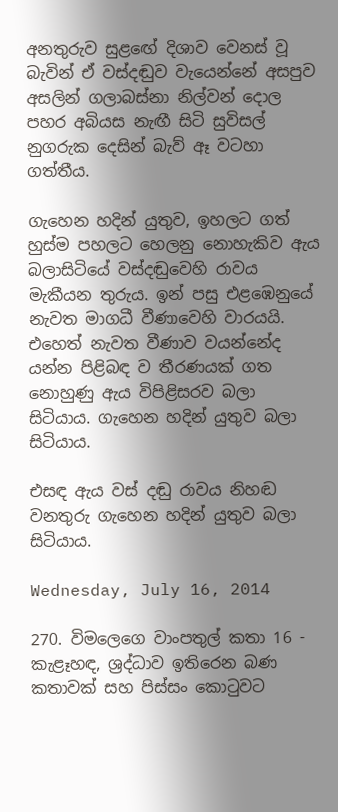අනතුරුව සුළඟේ දිශාව වෙනස් වූ බැවින් ඒ වස්දඬුව වැයෙන්නේ අසපුව අසලින් ගලාබස්නා නිල්වන් දොල පහර අබියස නැඟී සිටි සුවිසල් නුගරුක දෙසින් බැව් ඈ වටහා ගත්තීය.

ගැහෙන හදින් යුතුව, ඉහලට ගත් හුස්ම පහලට හෙලනු නොහැකිව ඇය බලාසිටියේ වස්දඬුවෙහි රාවය මැකීයන තුරුය. ඉන් පසු එළඹෙනුයේ නැවත මාගධී වීණාවෙහි වාරයයි. එහෙත් නැවත වීණාව වයන්නේද යන්න පිළිබඳ ව තීරණයක් ගත නොහුණු ඇය විපිළිසරව බලා සිටියාය. ගැහෙන හදින් යුතුව බලා සිටියාය.

එසඳ ඇය වස් දඬු රාවය නිහඬ වනතුරු ගැහෙන හදින් යුතුව බලා සිටියාය.

Wednesday, July 16, 2014

270. විමලෙගෙ වාංපතුල් කතා 16 - කැළෑහඳ, ශ්‍රද්ධාව ඉතිරෙන බණ කතාවක් සහ පිස්සං කොටුවට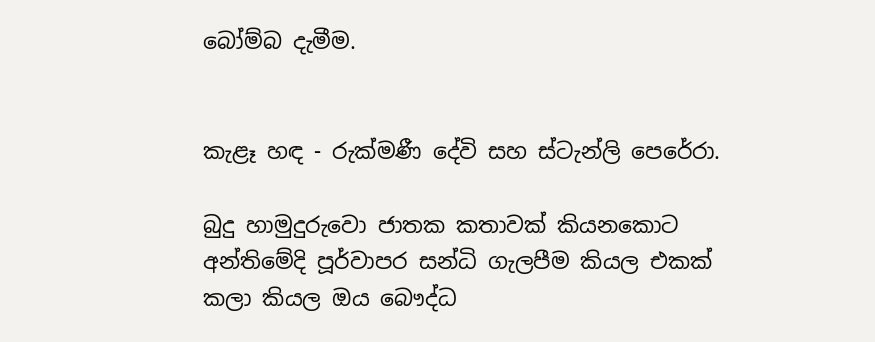බෝම්බ දැමීම.


කැළෑ හඳ - රුක්මණී දේවි සහ ස්ටැන්ලි පෙරේරා.

බුදු හාමුදුරුවො ජාතක කතාවක් කියනකොට අන්තිමේදි පූර්වාපර සන්ධි ගැලපීම කියල එකක් කලා කියල ඔය බෞද්ධ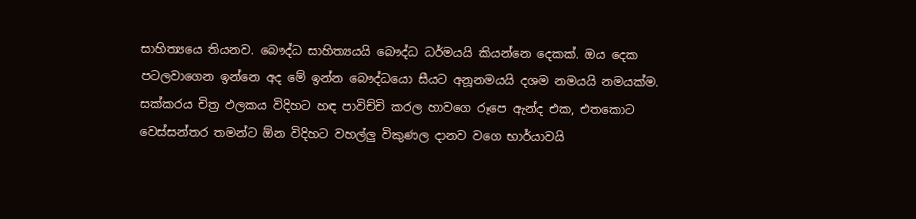සාහිත්‍යයෙ තියනව. බෞද්ධ සාහිත්‍යයයි බෞද්ධ ධර්මයයි කියන්නෙ දෙකක්. ඔය දෙක පටලවාගෙන ඉන්නෙ අද මේ ඉන්න බෞද්ධයො සීයට අනූනමයයි දශම නමයයි නමයක්ම. සක්කරය චිත්‍ර ඵලකය විදිහට හඳ පාවිච්චි කරල හාවගෙ රූපෙ ඇන්ද එක, එතකොට වෙස්සන්තර තමන්ට ඕන විදිහට වහල්ලු විකුණල දානව වගෙ භාර්යාවයි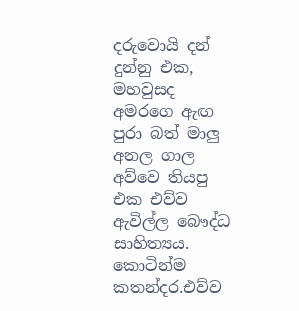දරුවොයි දන් දුන්නු එක, මහවුසද අමරගෙ ඇඟ පුරා බත් මාලු අනල ගාල අව්වෙ තියපු එක එව්ව ඇවිල්ල බෞද්ධ සාහිත්‍යය. කොටින්ම කතන්දර.එව්ව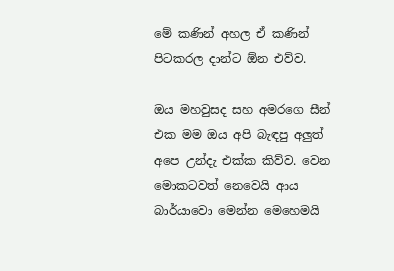මේ කණින් අහල ඒ කණින් පිටකරල දාන්ට ඕන එව්ව.

ඔය මහවුසද සහ අමරගෙ සීන් එක මම ඔය අපි බැඳපු අලුත් අපෙ උන්දැ එක්ක කිව්ව. වෙන මොකටවත් නෙවෙයි ආය බාර්යාවො මෙන්න මෙහෙමයි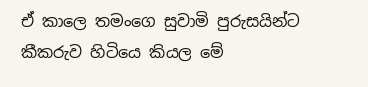ඒ කාලෙ තමංගෙ සුවාමි පුරුසයින්ට කීකරුව හිටියෙ කියල මේ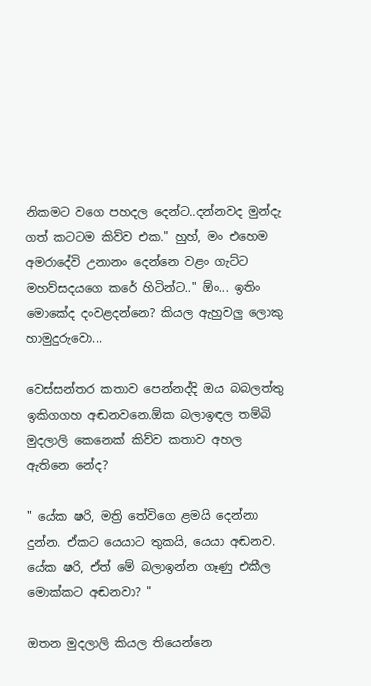නිකමට වගෙ පහදල දෙන්ට..දන්නවද මුන්දැ ගත් කටටම කිව්ව එක." හුහ්, මං එහෙම අමරාදේවි උනානං දෙන්නෙ වළං ගැට්ට මහව්සදයගෙ කරේ හිටින්ට.." ඕං... ඉතිං මොකේද දංවළදන්නෙ? කියල ඇහුවලු ලොකු හාමුදුරුවො...

වෙස්සන්තර කතාව පෙන්නද්දි ඔය බබලත්තු ඉකිගගහ අඬනවනෙ.ඕක බලාඉඳල තම්බි මුදලාලි කෙනෙක් කිව්ව කතාව අහල ඇතිනෙ නේද?

" යේක ෂරි, මත්‍රි තේවිගෙ ළමයි දෙන්නා දුන්න. ඒකට යෙයාට තුකයි, යෙයා අඬනව. යේක ෂරි, ඒත් මේ බලාඉන්න ගෑණු එකීල මොක්කට අඬනවා? "

ඔතන මුදලාලි කියල තියෙන්නෙ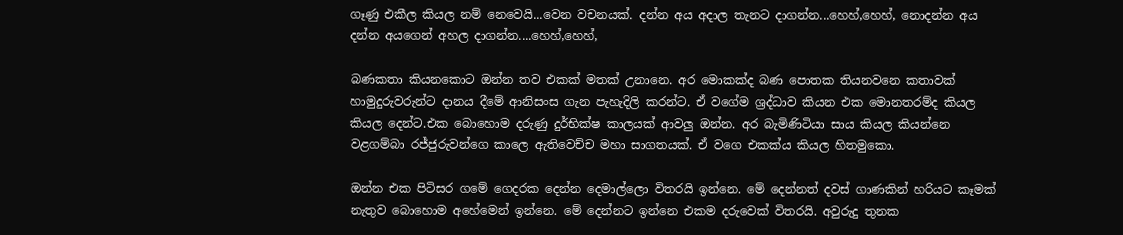ගෑණු එකීල කියල නම් නෙවෙයි...වෙන වචනයක්. දන්න අය අදාල තැනට දාගන්න...හෙහ්,හෙහ්, නොදන්න අය දන්න අයගෙන් අහල දාගන්න....හෙහ්,හෙහ්,

බණකතා කියනකොට ඔන්න තව එකක් මතක් උනානෙ. අර මොකක්ද බණ පොතක තියනවනෙ කතාවක් හාමුදුරුවරුන්ට දානය දීමේ ආනිසංස ගැන පැහැදිලි කරන්ට. ඒ වගේම ශ්‍රද්ධාව කියන එක මොනතරම්ද කියල කියල දෙන්ට.එක බොහොම දරුණු දුර්භික්ෂ කාලයක් ආවලු ඔන්න. අර බැමිණිටියා සාය කියල කියන්නෙ වළගම්බා රජ්ජුරුවන්ගෙ කාලෙ ඇතිවෙච්ච මහා සාගතයක්. ඒ වගෙ එකක්ය කියල හිතමුකො.

ඔන්න එක පිටිසර ගමේ ගෙදරක දෙන්න දෙමාල්ලො විතරයි ඉන්නෙ. මේ දෙන්නත් දවස් ගාණකින් හරියට කෑමක් නැතුව බොහොම අහේමෙන් ඉන්නෙ. මේ දෙන්නට ඉන්නෙ එකම දරුවෙක් විතරයි. අවුරුදු තුනක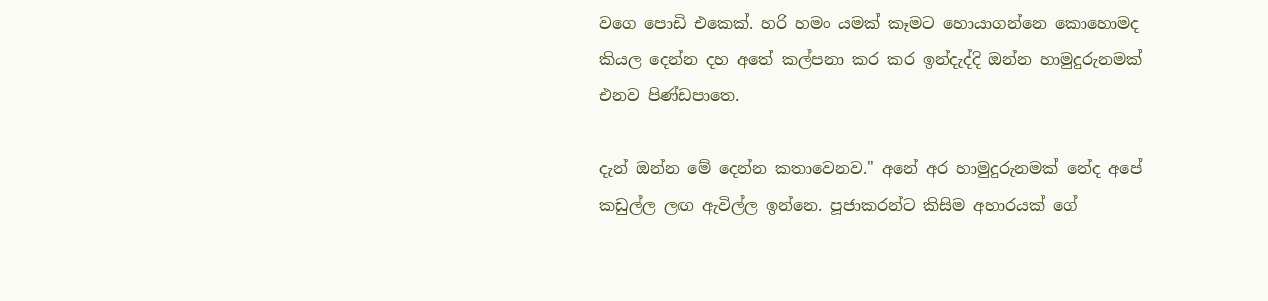වගෙ පොඩි එකෙක්. හරි හමං යමක් කෑමට හොයාගන්නෙ කොහොමද කියල දෙන්න දහ අතේ කල්පනා කර කර ඉන්දැද්දි ඔන්න හාමුදුරුනමක් එනව පිණ්ඩපාතෙ.

දැන් ඔන්න මේ දෙන්න කතාවෙනව." අනේ අර හාමුදුරුනමක් නේද අපේ කඩුල්ල ලඟ ඇවිල්ල ඉන්නෙ. පූජාකරන්ට කිසිම අහාරයක් ගේ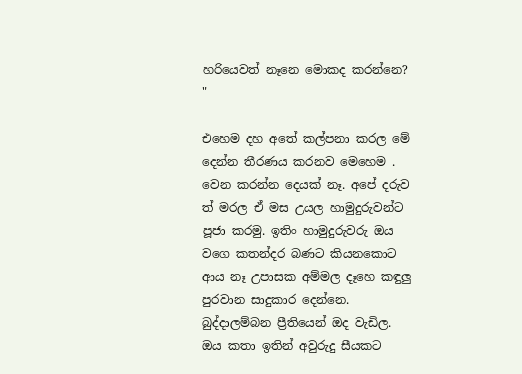හරියෙවත් නෑනෙ මොකද කරන්නෙ? "

එහෙම දහ අතේ කල්පනා කරල මේ දෙන්න තීරණය කරනව මෙහෙම . වෙන කරන්න දෙයක් නෑ. අපේ දරුව
ත් මරල ඒ මස උයල හාමුදුරුවන්ට පූජා කරමු. ඉතිං හාමුදුරුවරු ඔය වගෙ කතන්දර බණට කියනකොට ආය නෑ උපාසක අම්මල දෑහෙ කඳුලු පුරවාන සාදුකාර දෙන්නෙ. බුද්දාලම්බන ප්‍රීතියෙන් ඔද වැඩිල. ඔය කතා ඉතින් අවුරුදු සීයකට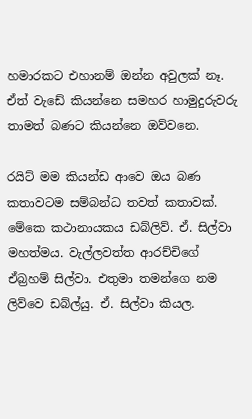හමාරකට එහානම් ඔන්න අවුලක් නෑ. ඒත් වැඩේ කියන්නෙ සමහර හාමුදුරුවරු තාමත් බණට කියන්නෙ ඔව්වනෙ.

රයිට් මම කියන්ඩ ආවෙ ඔය බණ කතාවටම සම්බන්ධ තවත් කතාවක්. මේකෙ කථානායකය ඩබ්ලිව්. ඒ. සිල්වා මහත්මය. වැල්ලවත්ත ආරච්චිගේ ඒබ්‍රහම් සිල්වා. එතුමා තමන්ගෙ නම ලිව්වෙ ඩබ්ල්යු. ඒ. සිල්වා කියල.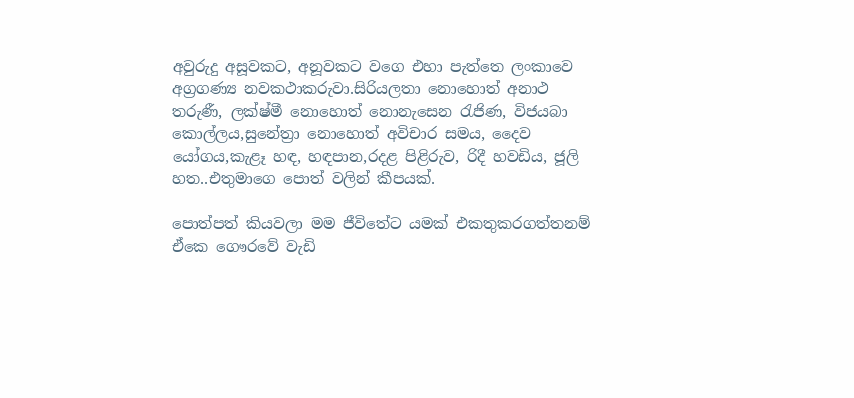අවුරුදු අසූවකට, අනූවකට වගෙ එහා පැත්තෙ ලංකාවෙ අග්‍රගණ්‍ය නවකථාකරුවා.සිරියලතා නොහොත් අනාථ තරුණී, ලක්ෂ්මී නොහොත් නොනැසෙන රැජිණ, විජයබා කොල්ලය,සුනේත්‍රා නොහොත් අවිචාර සමය, දෛව යෝගය,කැළෑ හඳ, හඳපාන,රදළ පිළිරුව, රිදී හවඩිය, ජූලි හත..එතුමාගෙ පොත් වලින් කීපයක්.

පොත්පත් කියවලා මම ජීවිතේට යමක් එකතුකරගත්තනම් ඒකෙ ගෞරවේ වැඩි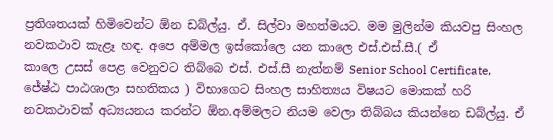ප්‍රතිශතයක් හිමිවෙන්ට ඕන ඩබ්ල්යු. ඒ. සිල්වා මහත්මයට. මම මුලින්ම කියවපු සිංහල නවකථාව කැළෑ හඳ. අපෙ අම්මල ඉස්කෝලෙ යන කාලෙ එස්.එස්.සී.( ඒ
කාලෙ උසස් පෙළ වෙනුවට තිබ්බෙ එස්. එස්.සී නැත්නම් Senior School Certificate, ජේෂ්ඨ පාඨශාලා සහතිකය ) විභාගෙට සිංහල සාහිත්‍යය විෂයට මොකක් හරි නවකථාවක් අධ්‍යයනය කරන්ට ඕන.අම්මලට නියම වෙලා තිබ්බය කියන්නෙ ඩබ්ල්යු. ඒ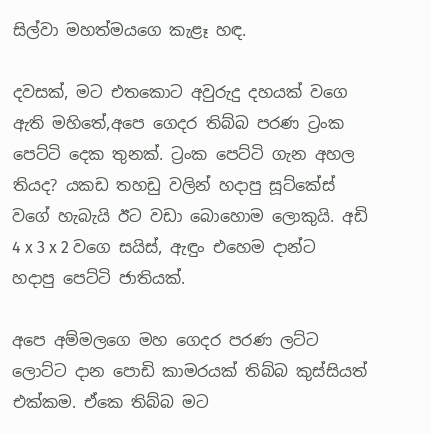සිල්වා මහත්මයගෙ කැළෑ හඳ.

දවසක්, මට එතකොට අවුරුදු දහයක් වගෙ ඇති මහිතේ,අපෙ ගෙදර තිබ්බ පරණ ට්‍රංක පෙට්ටි දෙක තුනක්. ට්‍රංක පෙට්ටි ගැන අහල තියද? යකඩ තහඩු වලින් හදාපු සූට්කේස් වගේ හැබැයි ඊට වඩා බොහොම ලොකුයි. අඩි 4 x 3 x 2 වගෙ සයිස්, ඇඳුං එහෙම දාන්ට හදාපු පෙට්ටි ජාතියක්.

අපෙ අම්මලගෙ මහ ගෙදර පරණ ලට්ට ලොට්ට දාන පොඩි කාමරයක් තිබ්බ කුස්සියත් එක්කම. ඒකෙ තිබ්බ මට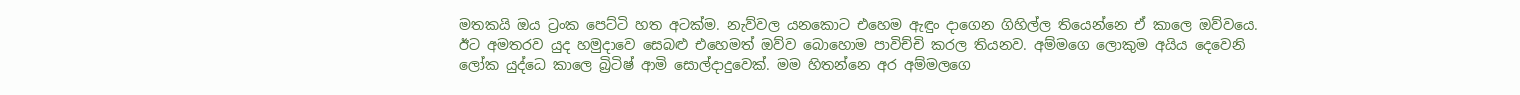මතකයි ඔය ට්‍රංක පෙට්ටි හත අටක්ම. නැව්වල යනකොට එහෙම ඇඳුං දාගෙන ගිහිල්ල තියෙන්නෙ ඒ කාලෙ ඔව්වයෙ. ඊට අමතරව යුද හමුදාවෙ සෙබළු එහෙමත් ඔව්ව බොහොම පාවිච්චි කරල තියනව. අම්මගෙ ලොකුම අයිය දෙවෙනි ලෝක යුද්ධෙ කාලෙ බ්‍රිටිෂ් ආමි සොල්දාදුවෙක්. මම හිතන්නෙ අර අම්මලගෙ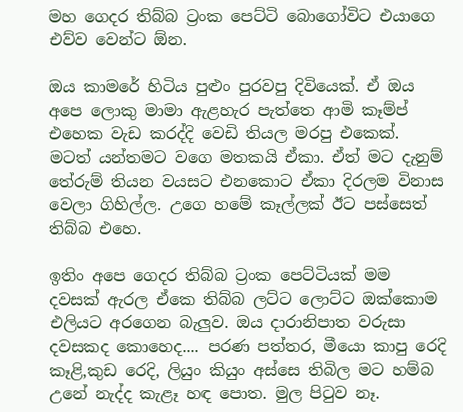මහ ගෙදර තිබ්බ ට්‍රංක පෙට්ටි බොගෝවිට එයාගෙ එව්ව වෙන්ට ඕන.

ඔය කාමරේ හිටිය පුළුං පුරවපු දිවියෙක්. ඒ ඔය අපෙ ලොකු මාමා ඇළහැර පැත්තෙ ආමි කෑම්ප් එහෙක වැඩ කරද්දි වෙඩි තියල මරපු එකෙක්. මටත් යන්තමට වගෙ මතකයි ඒකා. ඒත් මට දැනුම් තේරුම් තියන වයසට එනකොට ඒකා දිරලම විනාස වෙලා ගිහිල්ල. උගෙ හමේ කෑල්ලක් ඊට පස්සෙත් තිබ්බ එහෙ.

ඉතිං අපෙ ගෙදර තිබ්බ ට්‍රංක පෙට්ටියක් මම දවසක් ඇරල ඒකෙ තිබ්බ ලට්ට ලොට්ට ඔක්කොම එලියට අරගෙන බැලුව. ඔය දාරානිපාත වරුසා දවසකද කොහෙද.... පරණ පත්තර, මීයො කාපු රෙදි කෑළි,කුඩ රෙදි, ලියුං කියුං අස්සෙ තිබිල මට හම්බ උනේ නැද්ද කැළෑ හඳ පොත. මුල පිටුව නෑ.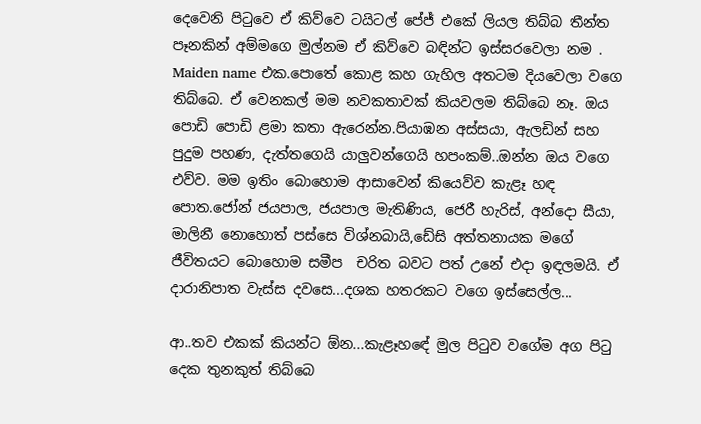දෙවෙනි පිටුවෙ ඒ කිව්වෙ ටයිටල් පේජ් එකේ ලියල තිබ්බ තීන්ත පෑනකින් අම්මගෙ මුල්නම ඒ කිව්වෙ බඳින්ට ඉස්සරවෙලා නම . Maiden name එක.පොතේ කොළ කහ ගැහිල අතටම දියවෙලා වගෙ තිබ්බෙ. ඒ වෙනකල් මම නවකතාවක් කියවලම තිබ්බෙ නෑ. ඔය පොඩි පොඩි ළමා කතා ඇරෙන්න.පියාඹන අස්සයා, ඇලඩින් සහ පුදුම පහණ, දැත්තගෙයි යාලුවන්ගෙයි හපංකම්..ඔන්න ඔය වගෙ එව්ව. මම ඉතිං බොහොම ආසාවෙන් කියෙව්ව කැළෑ හඳ පොත.ජෝන් ජයපාල, ජයපාල මැතිණිය, ජෙරී හැරිස්, අන්දො සීයා, මාලිනී නොහොත් පස්සෙ විශ්නබායි,ඩේසි අත්තනායක මගේ ජීවිතයට බොහොම සමීප  චරිත බවට පත් උනේ එදා ඉඳලමයි. ඒ දාරානිපාත වැස්ස දවසෙ...දශක හතරකට වගෙ ඉස්සෙල්ල...

ආ..තව එකක් කියන්ට ඕන...කැළෑහඳේ මුල පිටුව වගේම අග පිටු දෙක තුනකුත් තිබ්බෙ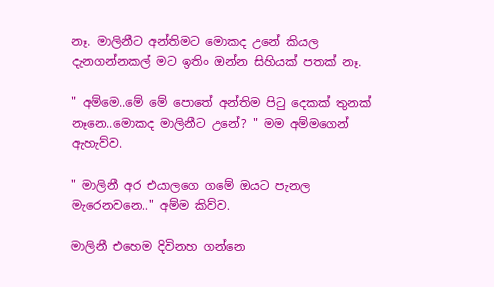නෑ. මාලිනීට අන්තිමට මොකද උනේ කියල දැනගන්නකල් මට ඉතිං ඔන්න සිහියක් පතක් නෑ.

" අම්මෙ..මේ මේ පොතේ අන්තිම පිටු දෙකක් තුනක් නෑනෙ..මොකද මාලිනීට උනේ? " මම අම්මගෙන් ඇහැව්ව.

" මාලිනී අර එයාලගෙ ගමේ ඔයට පැනල මැරෙනවනෙ.." අම්ම කිව්ව.

මාලිනී එහෙම දිවිනහ ගන්නෙ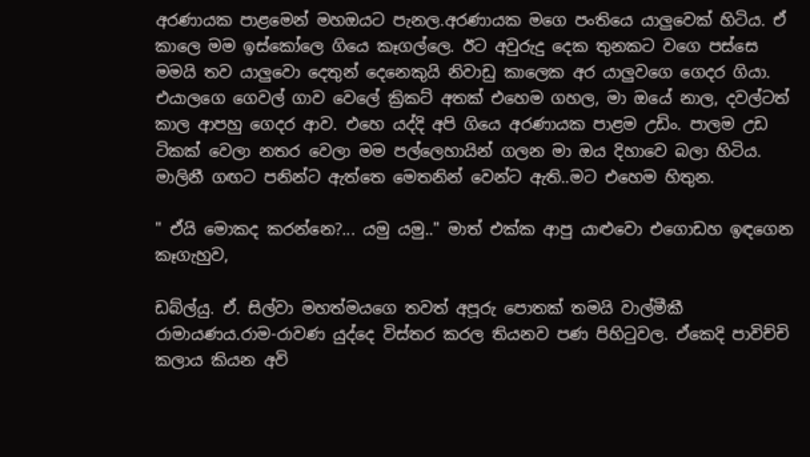අරණායක පාළමෙන් මහඔයට පැනල.අරණායක මගෙ පංතියෙ යාලුවෙක් හිටිය. ඒ කාලෙ මම ඉස්කෝලෙ ගියෙ කෑගල්ලෙ. ඊට අවුරුදු දෙක තුනකට වගෙ පස්සෙ මමයි තව යාලුවො දෙතුන් දෙනෙකුයි නිවාඩු කාලෙක අර යාලුවගෙ ගෙදර ගියා. එයාලගෙ ගෙවල් ගාව වෙලේ ක්‍රිකට් අතක් එහෙම ගහල, මා ඔයේ නාල, දවල්ටත් කාල ආපහු ගෙදර ආව. එහෙ යද්දි අපි ගියෙ අරණායක පාළම උඩිං. පාලම උඩ ටිකක් වෙලා නතර වෙලා මම පල්ලෙහායින් ගලන මා ඔය දිහාවෙ බලා හිටිය. මාලිනී ගඟට පනින්ට ඇත්තෙ මෙතනින් වෙන්ට ඇති..මට එහෙම හිතුන.

" ඒයි මොකද කරන්නෙ?... යමු යමු.." මාත් එක්ක ආපු යාළුවො එගොඩහ ඉඳගෙන කෑගැහුව,

ඩබ්ල්යු. ඒ. සිල්වා මහත්මයගෙ තවත් අපූරු පොතක් තමයි වාල්මීකී රාමායණය.රාම-රාවණ යුද්දෙ විස්තර කරල තියනව පණ පිහිටුවල. ඒකෙදි පාවිච්චි කලාය කියන අවි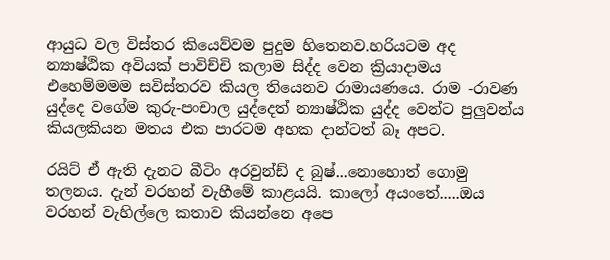ආයුධ වල විස්තර කියෙව්වම පුදුම හිතෙනව.හරියටම අද න්‍යාෂ්ඨික අවියක් පාවිච්චි කලාම සිද්ද වෙන ක්‍රියාදාමය එහෙම්මමම සවිස්තරව කියල තියෙනව රාමායණයෙ. රාම -රාවණ යුද්දෙ වගේම කුරු-පංචාල යුද්දෙත් න්‍යාෂ්ඨික යුද්ද වෙන්ට පුලුවන්ය කියලකියන මතය එක පාරටම අහක දාන්ටත් බෑ අපට.

රයිට් ඒ ඇති දැනට බීටිං අරවුන්ඩ් ද බුෂ්...නොහොත් ගොමු තලනය. දැන් වරහන් වැහීමේ කාළයයි. කාලෝ අයංතේ.....ඔය වරහන් වැහිල්ලෙ කතාව කියන්නෙ අපෙ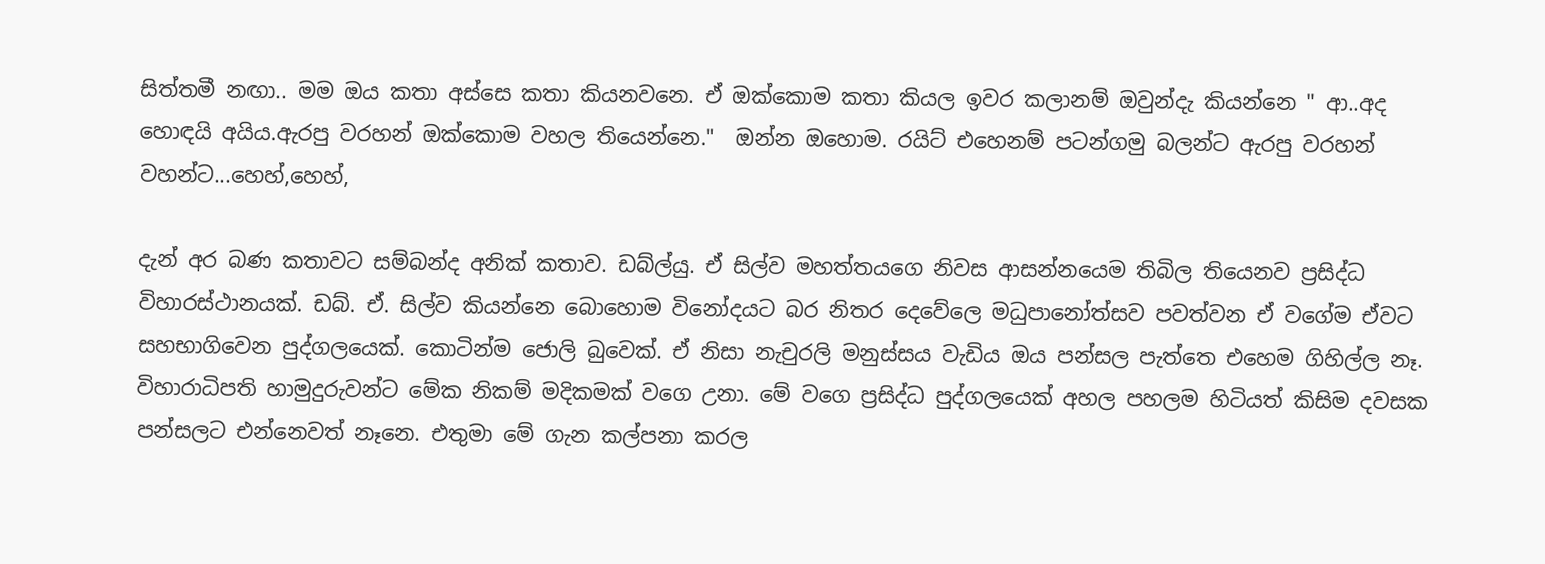සිත්තමී නඟා.. මම ඔය කතා අස්සෙ කතා කියනවනෙ. ඒ ඔක්කොම කතා කියල ඉවර කලානම් ඔවුන්දැ කියන්නෙ " ආ..අද හොඳයි අයිය.ඇරපු වරහන් ඔක්කොම වහල තියෙන්නෙ."  ඔන්න ඔහොම. රයිට් එහෙනම් පටන්ගමු බලන්ට ඇරපු වරහන් වහන්ට...හෙහ්,හෙහ්,

දැන් අර බණ කතාවට සම්බන්ද අනික් කතාව. ඩබ්ල්යු. ඒ සිල්ව මහත්තයගෙ නිවස ආසන්නයෙම තිබිල තියෙනව ප්‍රසිද්ධ විහාරස්ථානයක්. ඩබ්. ඒ. සිල්ව කියන්නෙ බොහොම විනෝදයට බර නිතර දෙවේලෙ මධුපානෝත්සව පවත්වන ඒ වගේම ඒවට සහභාගිවෙන පුද්ගලයෙක්. කොටින්ම ජොලි බුවෙක්. ඒ නිසා නැචුරලි මනුස්සය වැඩිය ඔය පන්සල පැත්තෙ එහෙම ගිහිල්ල නෑ. විහාරාධිපති හාමුදුරුවන්ට මේක නිකම් මදිකමක් වගෙ උනා. මේ වගෙ ප්‍රසිද්ධ පුද්ගලයෙක් අහල පහලම හිටියත් කිසිම දවසක පන්සලට එන්නෙවත් නෑනෙ. එතුමා මේ ගැන කල්පනා කරල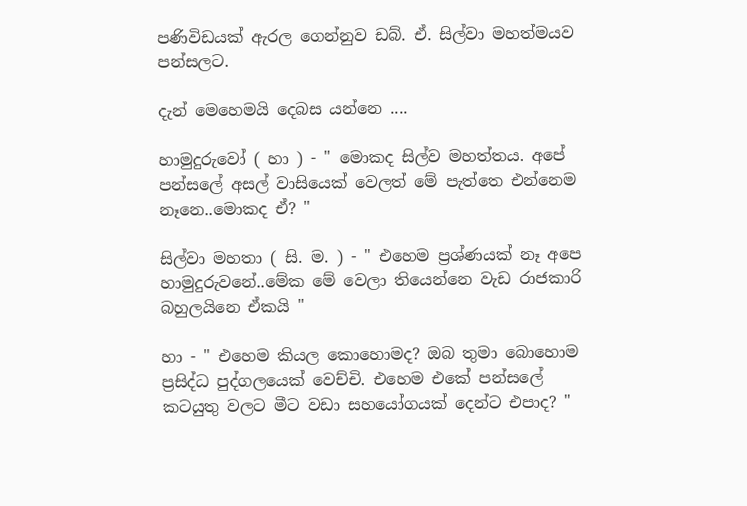පණිවිඩයක් ඇරල ගෙන්නුව ඩබ්. ඒ. සිල්වා මහත්මයව පන්සලට.

දැන් මෙහෙමයි දෙබස යන්නෙ ....

හාමුදුරුවෝ ( හා ) - " මොකද සිල්ව මහත්තය. අපේ පන්සලේ අසල් වාසියෙක් වෙලත් මේ පැත්තෙ එන්නෙම නෑනෙ..මොකද ඒ? "

සිල්වා මහතා ( සි. ම. ) - " එහෙම ප්‍රශ්ණයක් නෑ අපෙ හාමුදුරුවනේ..මේක මේ වෙලා තියෙන්නෙ වැඩ රාජකාරි බහුලයිනෙ ඒකයි "

හා - " එහෙම කියල කොහොමද? ඔබ තුමා බොහොම ප්‍රසිද්ධ පුද්ගලයෙක් වෙච්චි. එහෙම එකේ පන්සලේ කටයුතු වලට මීට වඩා සහයෝගයක් දෙන්ට එපාද? "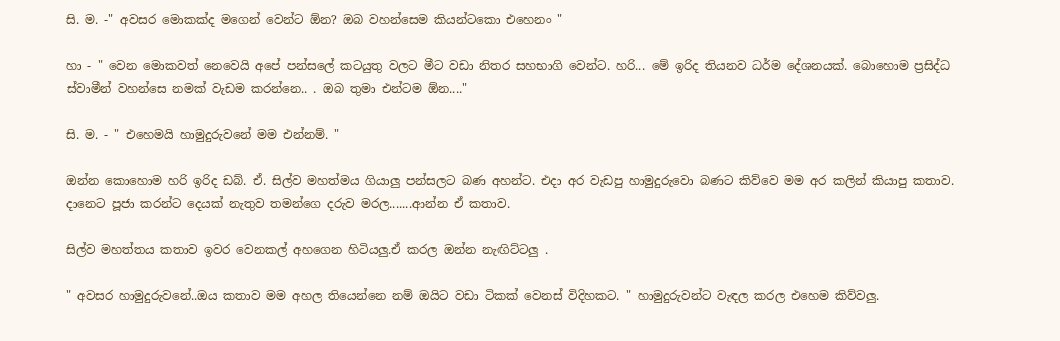සි. ම. -" අවසර මොකක්ද මගෙන් වෙන්ට ඕන? ඔබ වහන්සෙම කියන්ටකො එහෙනං "

හා - " වෙන මොකවත් නෙවෙයි අපේ පන්සලේ කටයුතු වලට මීට වඩා නිතර සහභාගි වෙන්ට. හරි... මේ ඉරිද තියනව ධර්ම දේශනයක්. බොහොම ප්‍රසිද්ධ ස්වාමීන් වහන්සෙ නමක් වැඩම කරන්නෙ.. . ඔබ තුමා එන්ටම ඕන...."

සි. ම. - " එහෙමයි හාමුදුරුවනේ මම එන්නම්. "

ඔන්න කොහොම හරි ඉරිද ඩබ්. ඒ. සිල්ව මහත්මය ගියාලු පන්සලට බණ අහන්ට. එදා අර වැඩපු හාමුදුරුවො බණට කිව්වෙ මම අර කලින් කියාපු කතාව. දානෙට පූජා කරන්ට දෙයක් නැතුව තමන්ගෙ දරුව මරල.......ආන්න ඒ කතාව.

සිල්ව මහත්තය කතාව ඉවර වෙනකල් අහගෙන හිටියලු.ඒ කරල ඔන්න නැඟිට්ටලු .

" අවසර හාමුදුරුවනේ..ඔය කතාව මම අහල තියෙන්නෙ නම් ඔයිට වඩා ටිකක් වෙනස් විදිහකට. " හාමුදුරුවන්ට වැඳල කරල එහෙම කිව්වලු.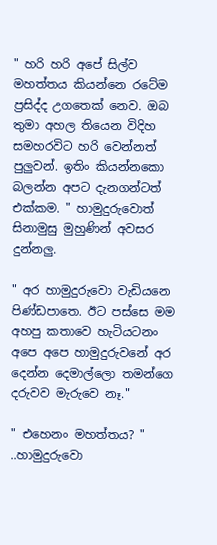" හරි හරි අපේ සිල්ව මහත්තය කියන්නෙ රටේම ප්‍රසිද්ද උගතෙක් නෙව. ඔබ තුමා අහල තියෙන විදිහ සමහරවිට හරි වෙන්නත් පුලුවන්. ඉතිං කියන්නකො බලන්න අපට දැනගන්ටත් එක්කම. " හාමුදුරුවොත් සිනාමුසු මුහුණින් අවසර දුන්නලු.

" අර හාමුදුරුවො වැඩියනෙ පිණ්ඩපාතෙ. ඊට පස්සෙ මම අහපු කතාවෙ හැටියටනං අපෙ අපෙ හාමුදුරුවනේ අර දෙන්න දෙමාල්ලො තමන්ගෙ දරුවව මැරුවෙ නෑ."

" එහෙනං මහත්තය? " ..හාමුදුරුවො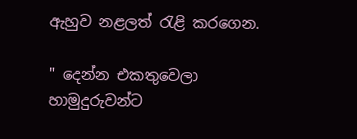ඇහුව නළලත් රැළි කරගෙන.

" දෙන්න එකතුවෙලා හාමුදුරුවන්ට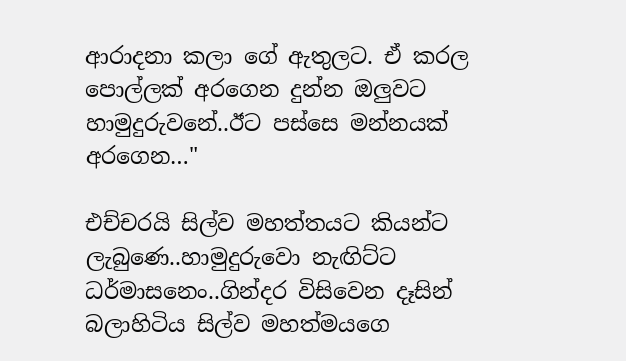ආරාදනා කලා ගේ ඇතුලට. ඒ කරල පොල්ලක් අරගෙන දුන්න ඔලුවට හාමුදුරුවනේ..ඊට පස්සෙ මන්නයක් අරගෙන…"

එච්චරයි සිල්ව මහත්තයට කියන්ට ලැබුණෙ..හාමුදුරුවො නැඟිට්ට ධර්මාසනෙං..ගින්දර විසිවෙන දෑසින් බලාහිටිය සිල්ව මහත්මයගෙ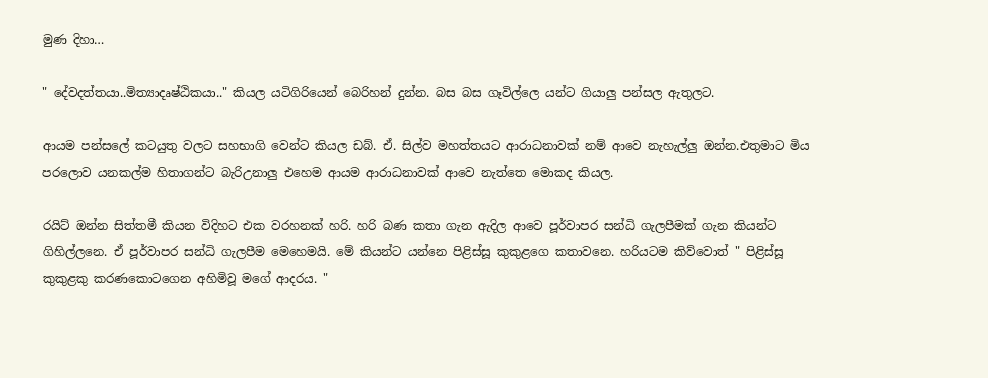මුණ දිහා…

" දේවදත්තයා..මිත්‍යාදෘෂ්ඨිකයා.." කියල යටිගිරියෙන් බෙරිහන් දුන්න. බස බස ගෑවිල්ලෙ යන්ට ගියාලු පන්සල ඇතුලට.

ආයම පන්සලේ කටයුතු වලට සහභාගි වෙන්ට කියල ඩබ්. ඒ. සිල්ව මහත්තයට ආරාධනාවක් නම් ආවෙ නැහැල්ලු ඔන්න.එතුමාට මිය පරලොව යනකල්ම හිතාගන්ට බැරිඋනාලු එහෙම ආයම ආරාධනාවක් ආවෙ නැත්තෙ මොකද කියල.

රයිට් ඔන්න සිත්තමී කියන විදිහට එක වරහනක් හරි. හරි බණ කතා ගැන ඇදිල ආවෙ පූර්වාපර සන්ධි ගැලපීමක් ගැන කියන්ට ගිහිල්ලනෙ. ඒ පූර්වාපර සන්ධි ගැලපීම මෙහෙමයි. මේ කියන්ට යන්නෙ පිළිස්සූ කුකුළගෙ කතාවනෙ. හරියටම කිව්වොත් " පිළිස්සූ කුකුළකු කරණකොටගෙන අහිමිවූ මගේ ආදරය. "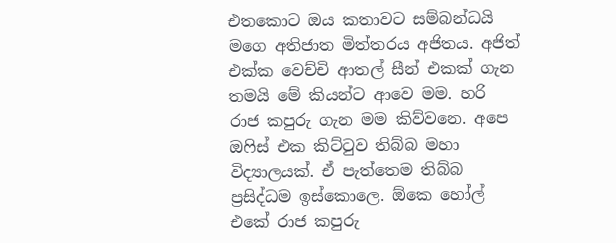එතකොට ඔය කතාවට සම්බන්ධයි මගෙ අතිජාත මිත්තරය අජිතය. අජිත් එක්ක වෙච්චි ආතල් සීන් එකක් ගැන තමයි මේ කියන්ට ආවෙ මම. හරි රාජ කපුරු ගැන මම කිව්වනෙ. අපෙ ඔෆිස් එක කිට්ටුව තිබ්බ මහා විද්‍යාලයක්. ඒ පැත්තෙම තිබ්බ ප්‍රසිද්ධම ඉස්කොලෙ. ඕකෙ හෝල් එකේ රාජ කපුරු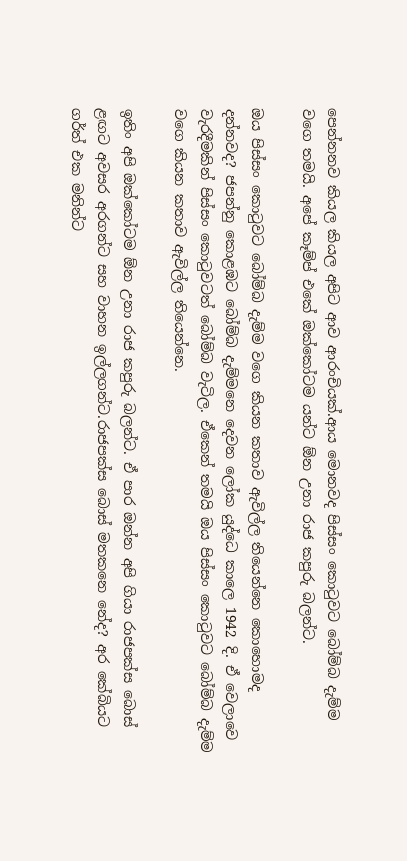පෙන්නනව කියල කියල අපිට ආව ආරංචියක්.ආය මොනවද පිස්සං කොටුවට බෝම්බ දැම්ම වගෙ තමයි. අපේ කෑම්ප් එකේ ඔක්කෝටම යන්ට ඕන උනා රාජ කපුරු බලන්ට.

ඔය පිස්සං කොටුවට බෝම්බ දැම්ම වගෙ කියන කතාව ඇවිල්ල තියෙන්නෙ කොහොමද දන්නවද? ජපන්නු කොළඹට බෝම්බ දැම්මනෙ දෙවන ලෝක යුද්ධෙ කාලෙ 1942 දි. ඒ වෙලාවෙ වැරදීමකින් පිස්සං කොටුවටත් බෝම්බ වැටිල. ඒකෙන් තමයි ඔය පිස්සං කොටුවට බෝම්බ දැම්ම වගෙ කියන කතාව ඇවිල්ල තියෙන්නෙ.

ඉතිං අපි ඔක්කෝටම ඕන උනා රාජ කපුරු බලන්ට. ඒ පාර ඔන්න අපි ගියා රාජපක්ස බොස් ළඟට අවසර අරගන්ට සහ වාහන ඉල්ලගන්ට.රාජපක්ස බොස් මතකනෙ නේද? අර කේබියට ගර්ත් එක මනින්ට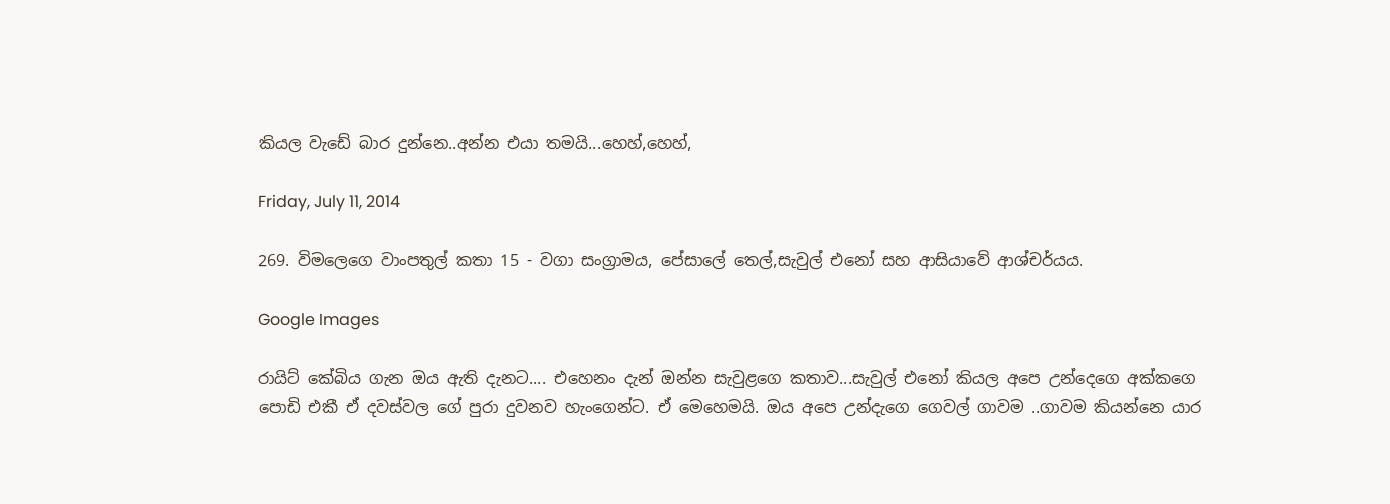කියල වැඩේ බාර දුන්නෙ..අන්න එයා තමයි...හෙහ්,හෙහ්,

Friday, July 11, 2014

269. විමලෙගෙ වාංපතුල් කතා 15 - වගා සංග්‍රාමය, පේසාලේ තෙල්,සැවුල් එනෝ සහ ආසියාවේ ආශ්චර්යය.

Google Images

රායිට් කේබිය ගැන ඔය ඇති දැනට.... එහෙනං දැන් ඔන්න සැවුළගෙ කතාව...සැවුල් එනෝ කියල අපෙ උන්දෙගෙ අක්කගෙ පොඩි එකී ඒ දවස්වල ගේ පුරා දුවනව හැංගෙන්ට. ඒ මෙහෙමයි. ඔය අපෙ උන්දැගෙ ගෙවල් ගාවම ..ගාවම කියන්නෙ යාර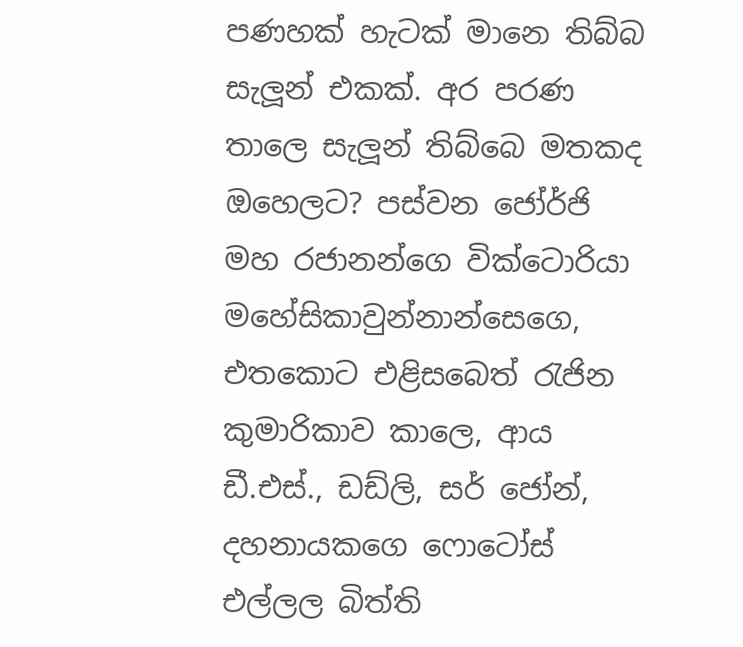පණහක් හැටක් මානෙ තිබ්බ සැලූන් එකක්. අර පරණ තාලෙ සැලූන් තිබ්බෙ මතකද ඔහෙලට? පස්වන ජෝර්ජි මහ රජානන්ගෙ වික්ටොරියා මහේසිකාවුන්නාන්සෙගෙ, එතකොට එළිසබෙත් රැජින කුමාරිකාව කාලෙ, ආය ඩී.එස්., ඩඩ්ලි, සර් ජෝන්, දහනායකගෙ ෆොටෝස් එල්ලල බිත්ති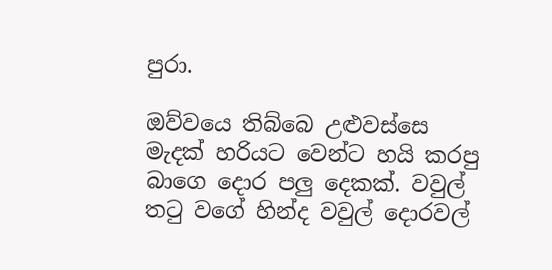පුරා.

ඔව්වයෙ තිබ්බෙ උළුවස්සෙ මැදක් හරියට වෙන්ට හයි කරපු බාගෙ දොර පලු දෙකක්. වවුල් තටු වගේ හින්ද වවුල් දොරවල්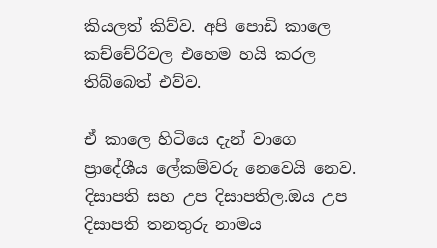කියලත් කිව්ව. අපි පොඩි කාලෙ කච්චේරිවල එහෙම හයි කරල තිබ්බෙත් එව්ව.

ඒ කාලෙ හිටියෙ දැන් වාගෙ ප්‍රාදේශීය ලේකම්වරු නෙවෙයි නෙව. දිසාපති සහ උප දිසාපතිල.ඔය උප දිසාපති තනතුරු නාමය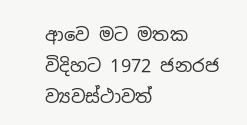ආවෙ මට මතක විදිහට 1972 ජනරජ ව්‍යවස්ථාවත්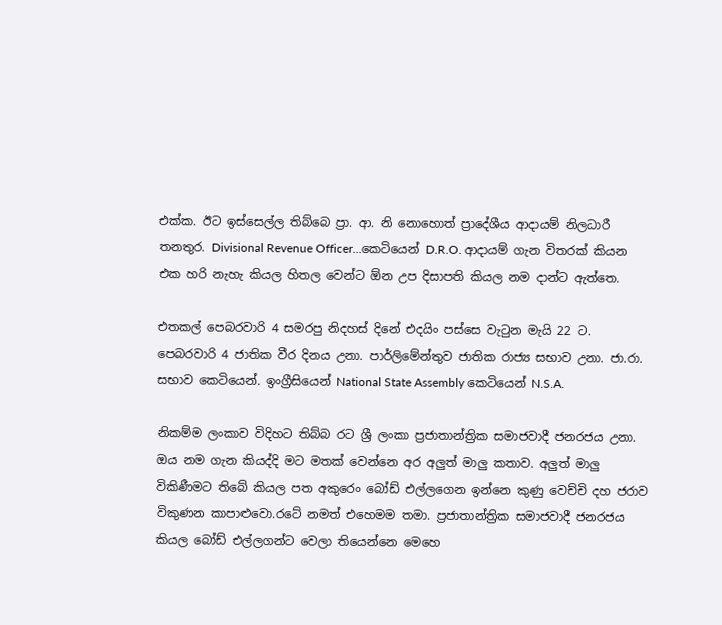එක්ක. ඊට ඉස්සෙල්ල තිබ්බෙ ප්‍රා. ආ. නි නොහොත් ප්‍රාදේශීය ආදායම් නිලධාරී තනතුර. Divisional Revenue Officer...කෙටියෙන් D.R.O. ආදායම් ගැන විතරක් කියන එක හරි නැහැ කියල හිතල වෙන්ට ඕන උප දිසාපති කියල නම දාන්ට ඇත්තෙ.

එතකල් පෙබරවාරි 4 සමරපු නිදහස් දිනේ එදයිං පස්සෙ වැටුන මැයි 22 ට. පෙබරවාරි 4 ජාතික වීර දිනය උනා. පාර්ලිමේන්තුව ජාතික රාජ්‍ය සභාව උනා. ජා.රා. සභාව කෙටියෙන්. ඉංග්‍රීසියෙන් National State Assembly කෙටියෙන් N.S.A.

නිකම්ම ලංකාව විදිහට තිබ්බ රට ශ්‍රී ලංකා ප්‍රජාතාන්ත්‍රික සමාජවාදී ජනරජය උනා. ඔය නම ගැන කියද්දි මට මතක් වෙන්නෙ අර අලුත් මාලු කතාව. අලුත් මාලු විකිණීමට තිබේ කියල පත අකුරෙං බෝඩ් එල්ලගෙන ඉන්නෙ කුණු වෙච්චි දහ ජරාව විකුණන කාපාළුවො.රටේ නමත් එහෙමම තමා. ප්‍රජාතාන්ත්‍රික සමාජවාදී ජනරජය කියල බෝඩ් එල්ලගන්ට වෙලා තියෙන්නෙ මෙහෙ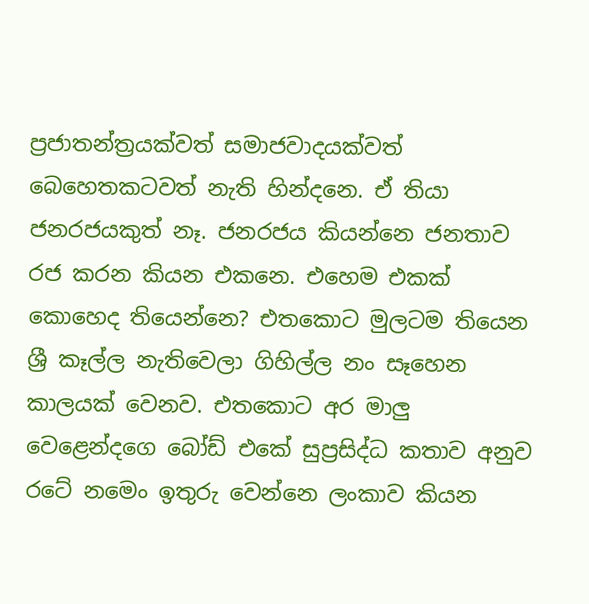ප්‍රජාතන්ත්‍රයක්වත් සමාජවාදයක්වත් බෙහෙතකටවත් නැති හින්දනෙ. ඒ තියා ජනරජයකුත් නෑ. ජනරජය කියන්නෙ ජනතාව රජ කරන කියන එකනෙ. එහෙම එකක් කොහෙද තියෙන්නෙ? එතකොට මුලටම තියෙන ශ්‍රී කෑල්ල නැතිවෙලා ගිහිල්ල නං සෑහෙන කාලයක් වෙනව. එතකොට අර මාලු වෙළෙන්දගෙ බෝඩ් එකේ සුප්‍රසිද්ධ කතාව අනුව රටේ නමෙං ඉතුරු වෙන්නෙ ලංකාව කියන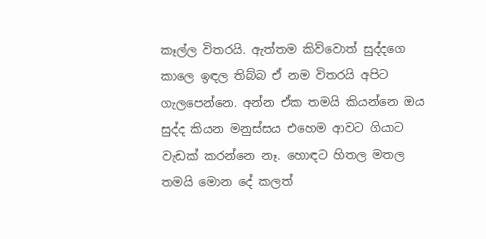කෑල්ල විතරයි. ඇත්තම කිව්වොත් සුද්දගෙ කාලෙ ඉඳල තිබ්බ ඒ නම විතරයි අපිට ගැලපෙන්නෙ. අන්න ඒක තමයි කියන්නෙ ඔය සුද්ද කියන මනුස්සය එහෙම ආවට ගියාට වැඩක් කරන්නෙ නෑ. හොඳට හිතල මතල තමයි මොන දේ කලත්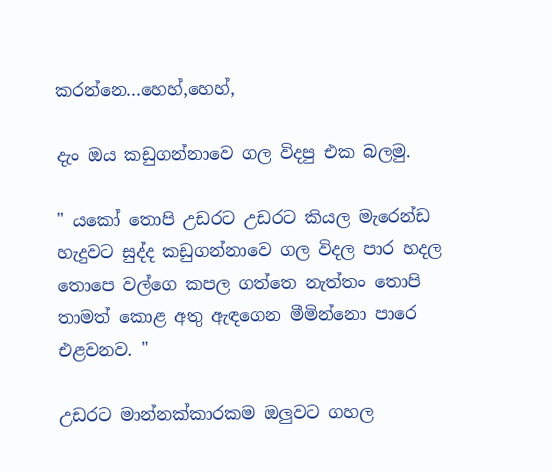කරන්නෙ...හෙහ්,හෙහ්,

දැං ඔය කඩුගන්නාවෙ ගල විදපු එක බලමු.

" යකෝ තොපි උඩරට උඩරට කියල මැරෙන්ඩ හැදුවට සුද්ද කඩුගන්නාවෙ ගල විදල පාර හදල තොපෙ වල්ගෙ කපල ගත්තෙ නැත්තං තොපි තාමත් කොළ අතු ඇඳගෙන මීමින්නො පාරෙ එළවනව. "

උඩරට මාන්නක්කාරකම ඔලුවට ගහල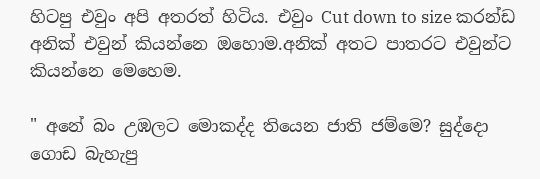හිටපු එවුං අපි අතරත් හිටිය. එවුං Cut down to size කරන්ඩ අනික් එවුන් කියන්නෙ ඔහොම.අනික් අතට පාතරට එවුන්ට කියන්නෙ මෙහෙම.

" අනේ බං උඹලට මොකද්ද තියෙන ජාති ජම්මෙ? සුද්දො ගොඩ බැහැපු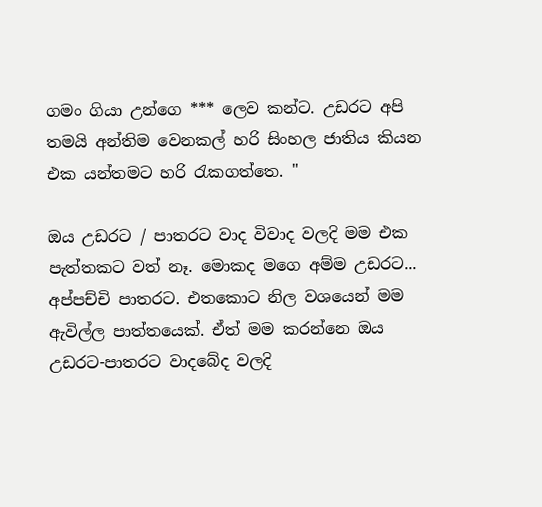ගමං ගියා උන්ගෙ *** ලෙව කන්ට. උඩරට අපි තමයි අන්තිම වෙනකල් හරි සිංහල ජාතිය කියන එක යන්තමට හරි රැකගත්තෙ. "

ඔය උඩරට / පාතරට වාද විවාද වලදි මම එක පැත්තකට වත් නෑ. මොකද මගෙ අම්ම උඩරට... අප්පච්චි පාතරට. එතකොට නිල වශයෙන් මම ඇවිල්ල පාත්තයෙක්. ඒත් මම කරන්නෙ ඔය උඩරට-පාතරට වාදබේද වලදි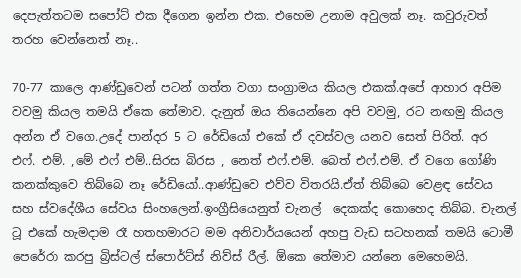දෙපැත්තටම සපෝට් එක දීගෙන ඉන්න එක. එහෙම උනාම අවුලක් නෑ. කවුරුවත් තරහ වෙන්නෙත් නෑ..

70-77 කාලෙ ආණ්ඩුවෙන් පටන් ගත්ත වගා සංග්‍රාමය කියල එකක්.අපේ ආහාර අපිම වවමු කියල තමයි ඒකෙ තේමාව. දැනුත් ඔය තියෙන්නෙ අපි වවමු, රට නඟමු කියල අන්න ඒ වගෙ.උදේ පාන්දර 5 ට රේඩියෝ එකේ ඒ දවස්වල යනව සෙත් පිරිත්. අර එෆ්. එම්. ,මේ එෆ් එම්..සිරස බිරස , නෙත් එෆ්.එම්. බෙත් එෆ්.එම්. ඒ වගෙ ගෝණි කනක්කුවෙ තිබ්බෙ නෑ රේඩියෝ..ආණ්ඩුවෙ එව්ව විතරයි.ඒත් තිබ්බෙ වෙළඳ සේවය සහ ස්වදේශීය සේවය සිංහලෙන්.ඉංග්‍රීසියෙනුත් චැනල්  දෙකක්ද කොහෙද තිබ්බ. චැනල් ටූ එකේ හැමදාම රෑ හතහමාරට මම අනිවාර්යයෙන් අහපු වැඩ සටහනක් තමයි ටොමී පෙරේරා කරපු බ්‍රිස්ටල් ස්පොර්ට්ස් නිව්ස් රීල්. ඕකෙ තේමාව යන්නෙ මෙහෙමයි.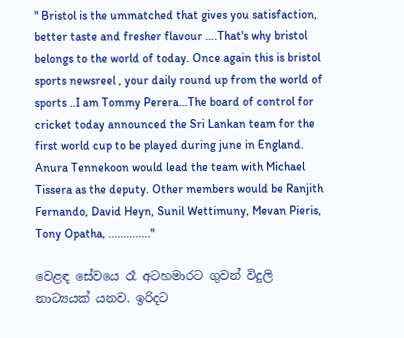" Bristol is the ummatched that gives you satisfaction, better taste and fresher flavour ….That's why bristol belongs to the world of today. Once again this is bristol sports newsreel , your daily round up from the world of sports ..I am Tommy Perera…The board of control for cricket today announced the Sri Lankan team for the first world cup to be played during june in England. Anura Tennekoon would lead the team with Michael Tissera as the deputy. Other members would be Ranjith Fernando, David Heyn, Sunil Wettimuny, Mevan Pieris, Tony Opatha, .............."

වෙළඳ සේවයෙ රෑ අටහමාරට ගුවන් විදුලි නාට්‍යයක් යනව. ඉරිදට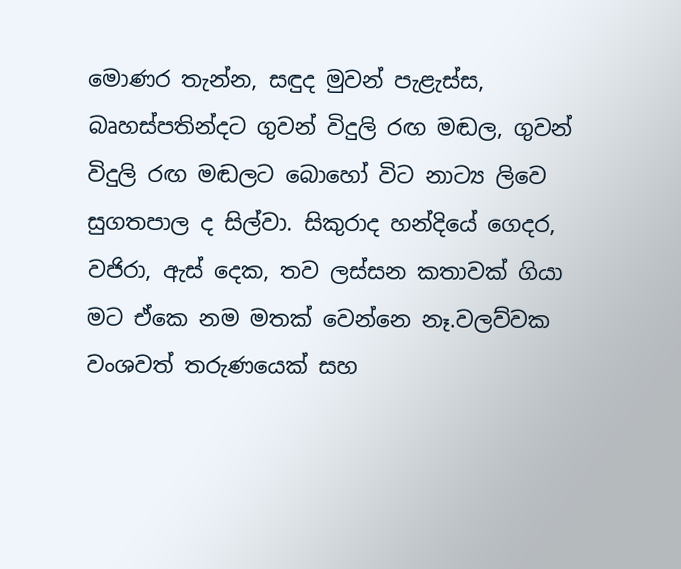මොණර තැන්න, සඳුද මුවන් පැළැස්ස, බෘහස්පතින්දට ගුවන් විදුලි රඟ මඬල, ගුවන් විදුලි රඟ මඬලට බොහෝ විට නාට්‍ය ලිවෙ සුගතපාල ද සිල්වා. සිකුරාද හන්දියේ ගෙදර, වජිරා, ඇස් දෙක, තව ලස්සන කතාවක් ගියා මට ඒකෙ නම මතක් වෙන්නෙ නෑ.වලව්වක වංශවත් තරුණයෙක් සහ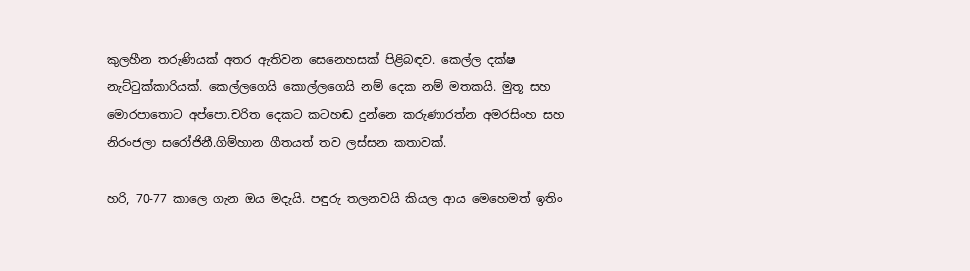කුලහීන තරුණියක් අතර ඇතිවන සෙනෙහසක් පිළිබඳව. කෙල්ල දක්ෂ නැට්ටුක්කාරියක්. කෙල්ලගෙයි කොල්ලගෙයි නම් දෙක නම් මතකයි. මුතූ සහ මොරපාතොට අප්පො.චරිත දෙකට කටහඬ දුන්නෙ කරුණාරත්න අමරසිංහ සහ නිරංජලා සරෝජිනී.ගිම්හාන ගීතයත් තව ලස්සන කතාවක්.

හරි, 70-77 කාලෙ ගැන ඔය මදැයි. පඳුරු තලනවයි කියල ආය මෙහෙමත් ඉතිං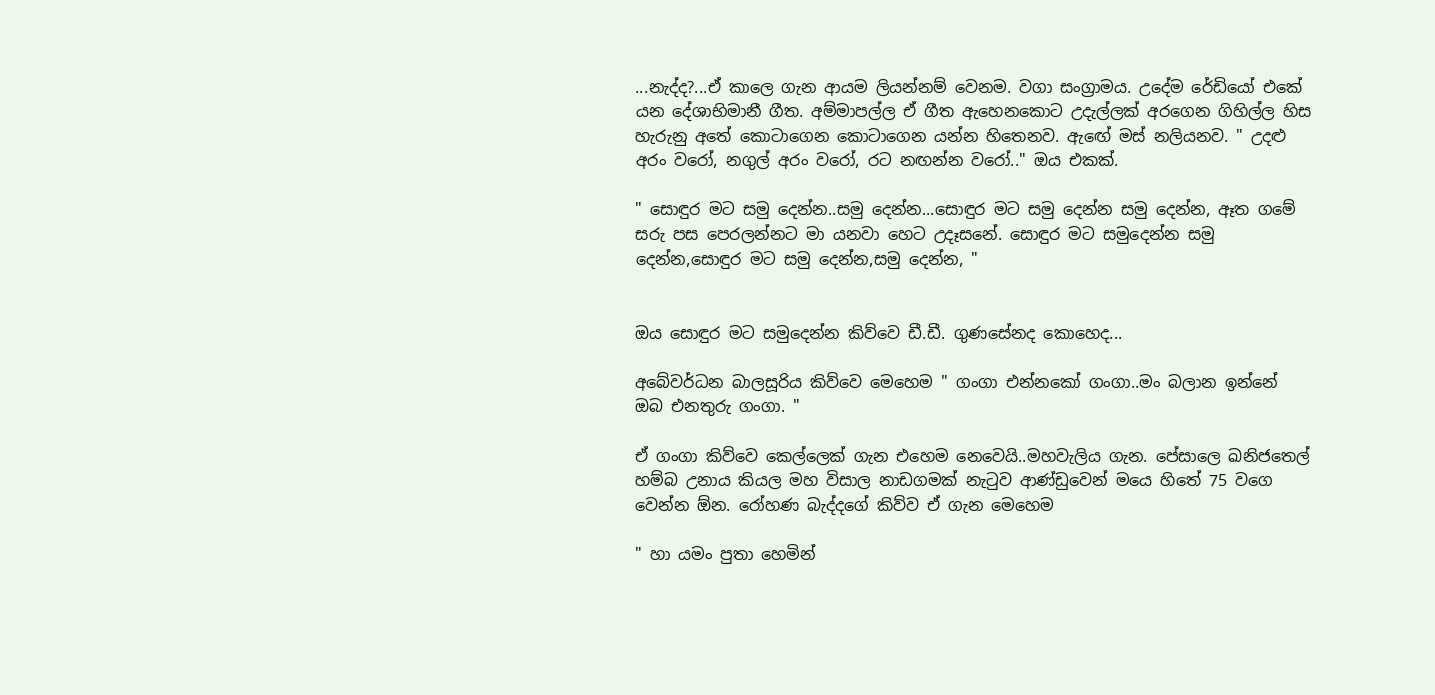...නැද්ද?...ඒ කාලෙ ගැන ආයම ලියන්නම් වෙනම. වගා සංග්‍රාමය. උදේම රේඩියෝ එකේ යන දේශාභිමානී ගීත. අම්මාපල්ල ඒ ගීත ඇහෙනකොට උදැල්ලක් අරගෙන ගිහිල්ල හිස හැරුනු අතේ කොටාගෙන කොටාගෙන යන්න හිතෙනව. ඇඟේ මස් නලියනව. " උදළු අරං වරෝ, නගුල් අරං වරෝ, රට නඟන්න වරෝ.." ඔය එකක්.

" සොඳුර මට සමු දෙන්න..සමු දෙන්න...සොඳුර මට සමු දෙන්න සමු දෙන්න, ඈත ගමේ සරු පස පෙරලන්නට මා යනවා හෙට උදෑසනේ. සොඳුර මට සමුදෙන්න සමු දෙන්න,සොඳුර මට සමු දෙන්න,සමු දෙන්න, "


ඔය සොඳුර මට සමුදෙන්න කිව්වෙ ඩී.ඩී. ගුණසේනද කොහෙද...

අබේවර්ධන බාලසූරිය කිව්වෙ මෙහෙම " ගංගා එන්නකෝ ගංගා..මං බලාන ඉන්නේ ඔබ එනතුරු ගංගා. "

ඒ ගංගා කිව්වෙ කෙල්ලෙක් ගැන එහෙම නෙවෙයි..මහවැලිය ගැන. පේසාලෙ ඛනිජතෙල් හම්බ උනාය කියල මහ විසාල නාඩගමක් නැටුව ආණ්ඩුවෙන් මයෙ හිතේ 75 වගෙ වෙන්න ඕන. රෝහණ බැද්දගේ කිව්ව ඒ ගැන මෙහෙම

" හා යමං පුතා හෙමින්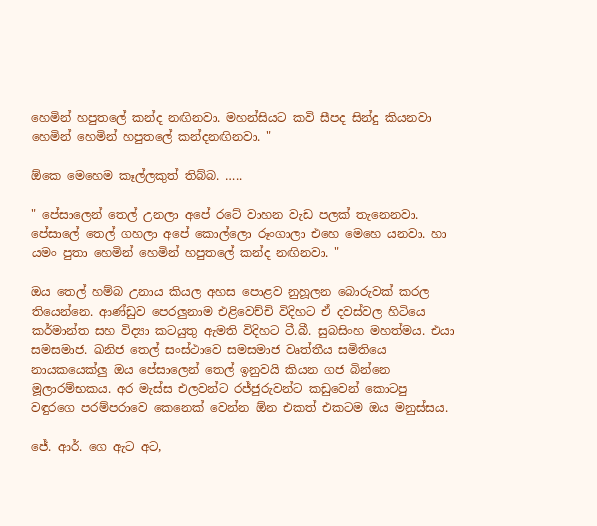හෙමින් හපුතලේ කන්ද නඟිනවා. මහන්සියට කවි සීපද සින්දු කියනවා හෙමින් හෙමින් හපුතලේ කන්දනඟිනවා. "

ඕකෙ මෙහෙම කෑල්ලකුත් තිබ්බ. …..

" පේසාලෙන් තෙල් උනලා අපේ රටේ වාහන වැඩ පලක් තැනෙනවා. පේසාලේ තෙල් ගහලා අපේ කොල්ලො රූංගාලා එහෙ මෙහෙ යනවා. හා යමං පුතා හෙමින් හෙමින් හපුතලේ කන්ද නඟිනවා. "

ඔය තෙල් හම්බ උනාය කියල අහස පොළව නුහූලන බොරුවක් කරල තියෙන්නෙ. ආණ්ඩුව පෙරලුනාම එළිවෙච්චි විදිහට ඒ දවස්වල හිටියෙ කර්මාන්ත සහ විද්‍යා කටයුතු ඇමති විදිහට ටී.බී. සුබසිංහ මහත්මය. එයා සමසමාජ. ඛනිජ තෙල් සංස්ථාවෙ සමසමාජ වෘත්තීය සමිතියෙ නායකයෙක්ලු ඔය පේසාලෙන් තෙල් ඉනුවයි කියන ගජ බින්නෙ මූලාරම්භකය. අර මැස්ස එලවන්ට රජ්ජුරුවන්ට කඩුවෙන් කොටපු වඳුරගෙ පරම්පරාවෙ කෙනෙක් වෙන්න ඕන එකත් එකටම ඔය මනුස්සය.

ජේ. ආර්. ගෙ ඇට අට,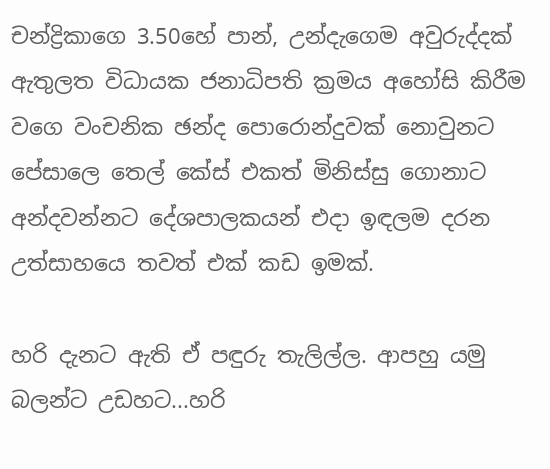චන්ද්‍රිකාගෙ 3.50හේ පාන්, උන්දැගෙම අවුරුද්දක් ඇතුලත විධායක ජනාධිපති ක්‍රමය අහෝසි කිරීම වගෙ වංචනික ඡන්ද පොරොන්දුවක් නොවුනට පේසාලෙ තෙල් කේස් එකත් මිනිස්සු ගොනාට අන්දවන්නට දේශපාලකයන් එදා ඉඳලම දරන උත්සාහයෙ තවත් එක් කඩ ඉමක්.

හරි දැනට ඇති ඒ පඳුරු තැලිල්ල. ආපහු යමු බලන්ට උඩහට...හරි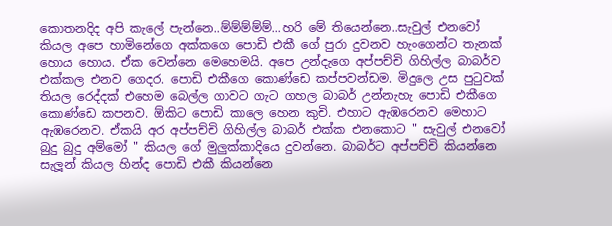කොතනදිද අපි කැලේ පැන්නෙ..ම්ම්ම්ම්ම්...හරි මේ තියෙන්නෙ..සැවුල් එනවෝ කියල අපෙ හාමිනේගෙ අක්කගෙ පොඩි එකී ගේ පුරා දුවනව හැංගෙන්ට තැනක් හොය හොය. ඒක වෙන්නෙ මෙහෙමයි. අපෙ උන්දැගෙ අප්පච්චි ගිහිල්ල බාබර්ව එක්කල එනව ගෙදර. පොඩි එකීගෙ කොණ්ඩෙ කප්පවන්ඩම. මිදුලෙ උස පුටුවක් තියල රෙද්දක් එහෙම බෙල්ල ගාවට ගැට ගහල බාබර් උන්නැහැ පොඩි එකීගෙ කොණ්ඩෙ කපනව. ඕකිට පොඩි කාලෙ හෙන කුචි. එහාට ඇඹරෙනව මෙහාට ඇඹරෙනව. ඒකයි අර අප්පච්චි ගිහිල්ල බාබර් එක්ක එනකොට " සැවුල් එනවෝ බුදු බුදු අම්මෝ " කියල ගේ මුලුක්කාදියෙ දුවන්නෙ. බාබර්ට අප්පච්චි කියන්නෙ සැලූන් කියල හින්ද පොඩි එකී කියන්නෙ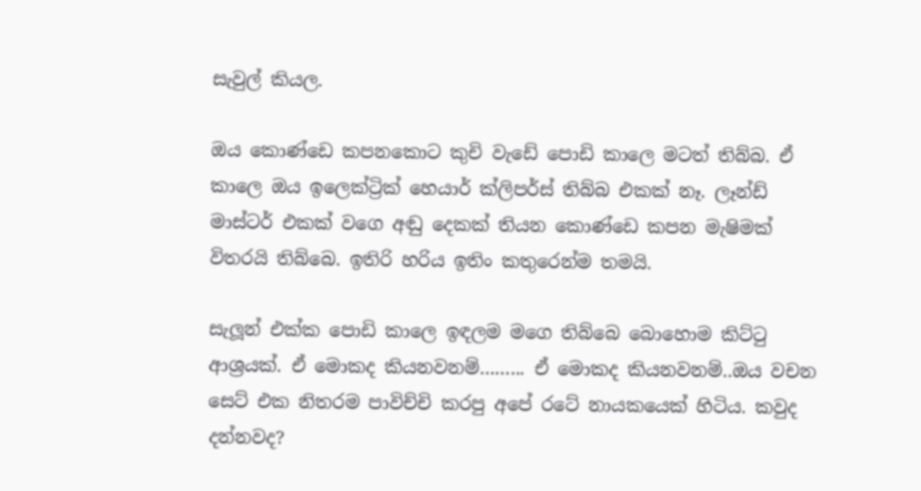සැවුල් කියල.

ඔය කොණ්ඩෙ කපනකොට කුචි වැඩේ පොඩි කාලෙ මටත් තිබ්බ. ඒ කාලෙ ඔය ඉලෙක්ට්‍රික් හෙයාර් ක්ලිපර්ස් තිබ්බ එකක් නෑ. ලෑන්ඩ් මාස්ටර් එකක් වගෙ අඬු දෙකක් තියන කොණ්ඩෙ කපන මැෂිමක් විතරයි තිබ්බෙ. ඉතිරි හරිය ඉතිං කතුරෙන්ම තමයි.

සැලූන් එක්ක පොඩි කාලෙ ඉඳලම මගෙ තිබ්බෙ බොහොම කිට්ටු ආශ්‍රයක්. ඒ මොකද කියනවනම්……... ඒ මොකද කියනවනම්..ඔය වචන සෙට් එක නිතරම පාවිච්චි කරපු අපේ රටේ නායකයෙක් හිටිය. කවුද දන්නවද?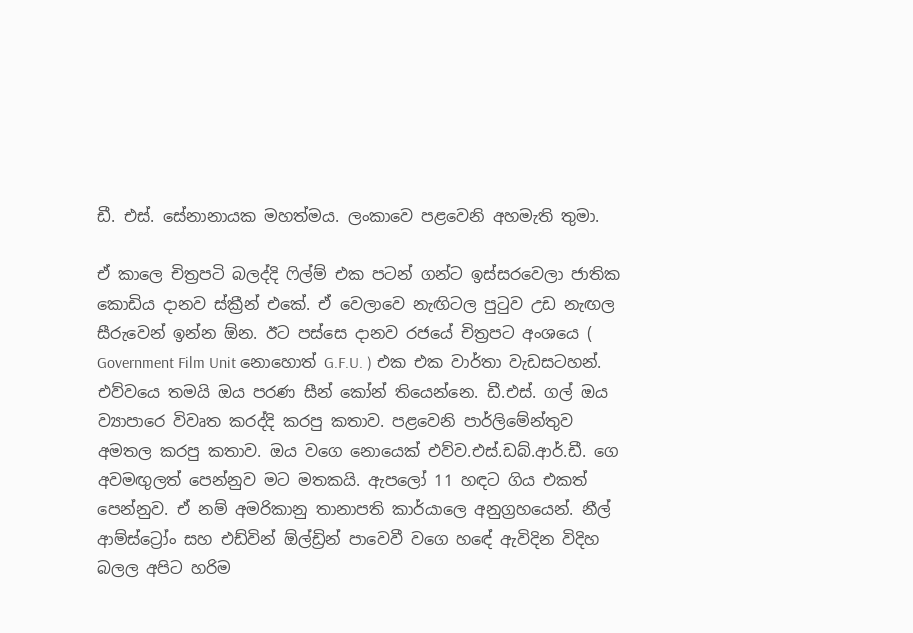ඩී. එස්. සේනානායක මහත්මය. ලංකාවෙ පළවෙනි අහමැති තුමා.

ඒ කාලෙ චිත්‍රපටි බලද්දි ෆිල්ම් එක පටන් ගන්ට ඉස්සරවෙලා ජාතික කොඩිය දානව ස්ක්‍රීන් එකේ. ඒ වෙලාවෙ නැඟිටල පුටුව උඩ නැඟල සීරුවෙන් ඉන්න ඕන. ඊට පස්සෙ දානව රජයේ චිත්‍රපට අංශයෙ ( Government Film Unit නොහොත් G.F.U. ) එක එක වාර්තා වැඩසටහන්. එව්වයෙ තමයි ඔය පරණ සීන් කෝන් තියෙන්නෙ. ඩී.එස්. ගල් ඔය ව්‍යාපාරෙ විවෘත කරද්දි කරපු කතාව. පළවෙනි පාර්ලිමේන්තුව අමතල කරපු කතාව. ඔය වගෙ නොයෙක් එව්ව.එස්.ඩබ්.ආර්.ඩී. ගෙ අවමඟුලත් පෙන්නුව මට මතකයි. ඇපලෝ 11 හඳට ගිය එකත් පෙන්නුව. ඒ නම් අමරිකානු තානාපති කාර්යාලෙ අනුග්‍රහයෙන්. නීල් ආම්ස්ට්‍රෝං සහ එඩ්වින් ඕල්ඩ්‍රින් පාවෙවී වගෙ හඳේ ඇවිදින විදිහ බලල අපිට හරිම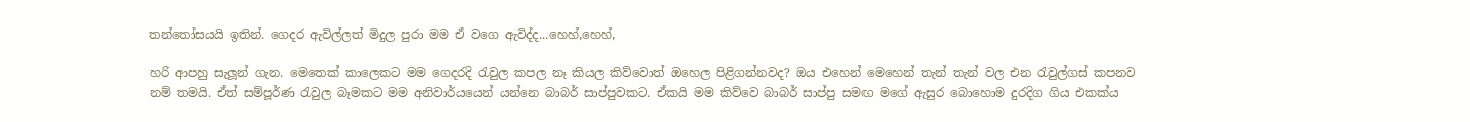තන්තෝසයයි ඉතින්. ගෙදර ඇවිල්ලත් මිදුල පුරා මම ඒ වගෙ ඇවිද්ද...හෙහ්,හෙහ්,

හරි ආපහු සැලූන් ගැන. මෙතෙක් කාලෙකට මම ගෙදරදි රැවුල කපල නෑ කියල කිව්වොත් ඔහෙල පිළිගන්නවද? ඔය එහෙන් මෙහෙන් තැන් තැන් වල එන රැවුල්ගස් කපනව නම් තමයි. ඒත් සම්පූර්ණ රැවුල බෑමකට මම අනිවාර්යයෙන් යන්නෙ බාබර් සාප්පුවකට. ඒකයි මම කිව්වෙ බාබර් සාප්පු සමඟ මගේ ඇසුර බොහොම දුරදිග ගිය එකක්ය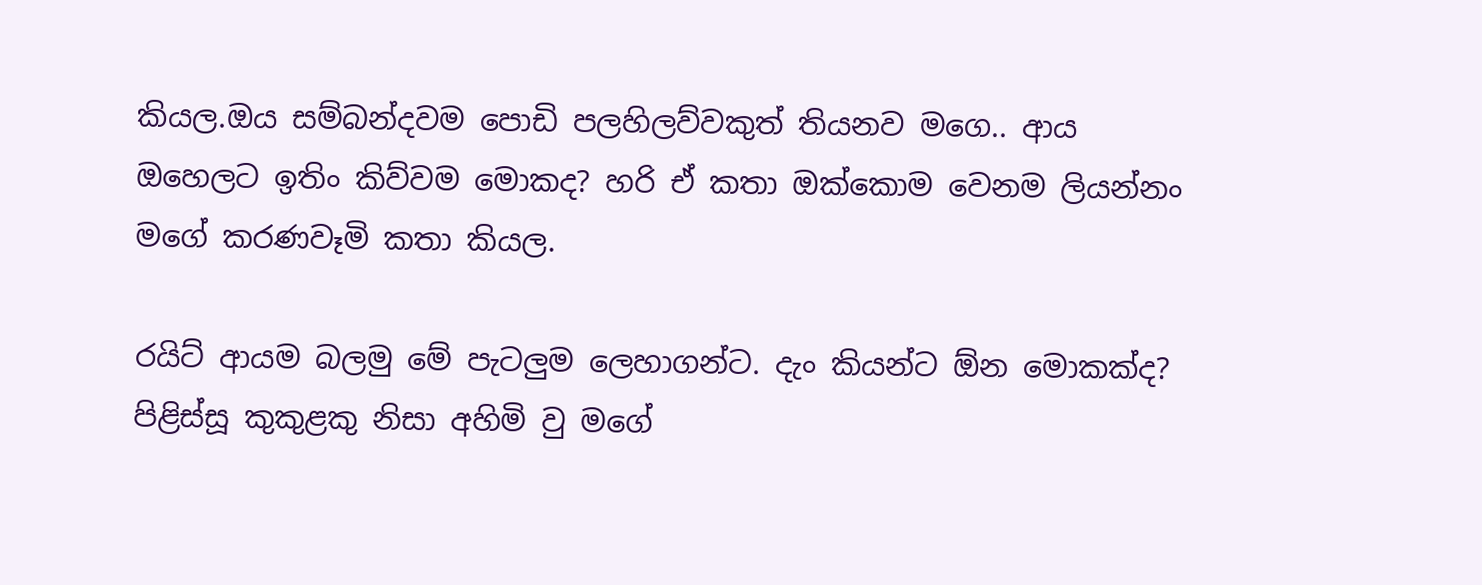කියල.ඔය සම්බන්දවම පොඩි පලහිලව්වකුත් තියනව මගෙ.. ආය ඔහෙලට ඉතිං කිව්වම මොකද? හරි ඒ කතා ඔක්කොම වෙනම ලියන්නං මගේ කරණවෑමි කතා කියල.

රයිට් ආයම බලමු මේ පැටලුම ලෙහාගන්ට. දැං කියන්ට ඕන මොකක්ද? පිළිස්සූ කුකුළකු නිසා අහිමි වු මගේ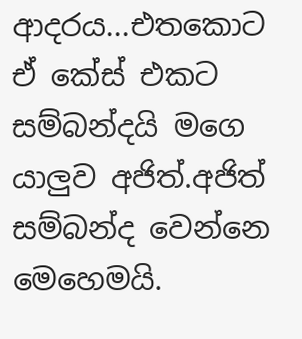ආදරය...එතකොට ඒ කේස් එකට සම්බන්දයි මගෙ යාලුව අජිත්.අජිත් සම්බන්ද වෙන්නෙ මෙහෙමයි.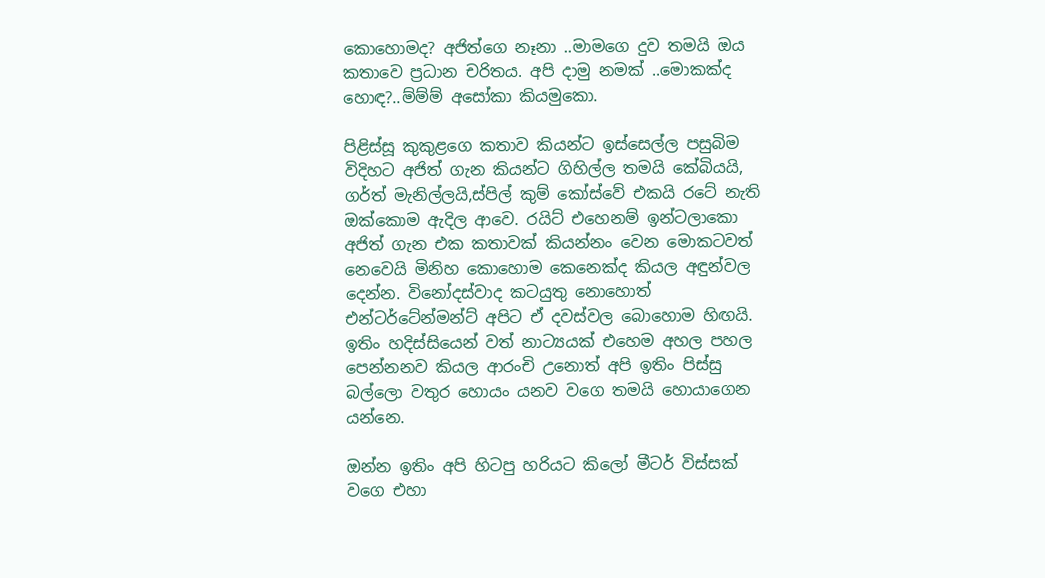කොහොමද? අජිත්ගෙ නෑනා ..මාමගෙ දුව තමයි ඔය කතාවෙ ප්‍රධාන චරිතය. අපි දාමු නමක් ..මොකක්ද හොඳ?..ම්ම්ම් අසෝකා කියමුකො.

පිළිස්සූ කුකුළගෙ කතාව කියන්ට ඉස්සෙල්ල පසුබිම විදිහට අජිත් ගැන කියන්ට ගිහිල්ල තමයි කේබියයි, ගර්ත් මැනිල්ලයි,ස්පිල් කුම් කෝස්වේ එකයි රටේ නැති ඔක්කොම ඇදිල ආවෙ. රයිට් එහෙනම් ඉන්ටලාකො අජිත් ගැන එක කතාවක් කියන්නං වෙන මොකටවත් නෙවෙයි මිනිහ කොහොම කෙනෙක්ද කියල අඳුන්වල දෙන්න. විනෝදස්වාද කටයුතු නොහොත් එන්ටර්ටේන්මන්ට් අපිට ඒ දවස්වල බොහොම හිඟයි. ඉතිං හදිස්සියෙන් වත් නාට්‍යයක් එහෙම අහල පහල පෙන්නනව කියල ආරංචි උනොත් අපි ඉතිං පිස්සු බල්ලො වතුර හොයං යනව වගෙ තමයි හොයාගෙන යන්නෙ.

ඔන්න ඉතිං අපි හිටපු හරියට කිලෝ මීටර් විස්සක් වගෙ එහා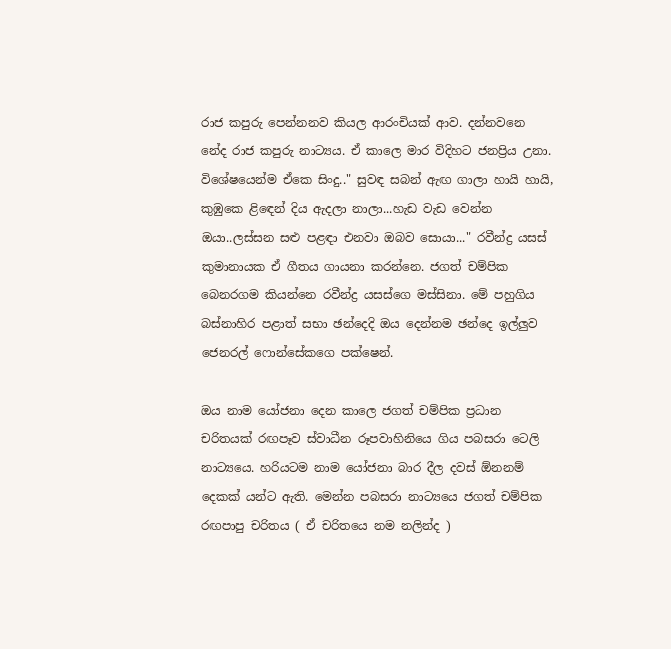රාජ කපුරු පෙන්නනව කියල ආරංචියක් ආව. දන්නවනෙ නේද රාජ කපුරු නාට්‍යය. ඒ කාලෙ මාර විදිහට ජනප්‍රිය උනා. විශේෂයෙන්ම ඒකෙ සිංදු.." සුවඳ සබන් ඇඟ ගාලා හායි හායි, කුඹුකෙ ළිඳෙන් දිය ඇදලා නාලා...හැඩ වැඩ වෙන්න ඔයා..ලස්සන සළු පළඳා එනවා ඔබව සොයා..." රවීන්ද්‍ර යසස් කුමානායක ඒ ගීතය ගායනා කරන්නෙ. ජගත් චම්පික බෙනරගම කියන්නෙ රවීන්ද්‍ර යසස්ගෙ මස්සිනා. මේ පහුගිය බස්නාහිර පළාත් සභා ඡන්දෙදි ඔය දෙන්නම ඡන්දෙ ඉල්ලුව ජෙනරල් ෆොන්සේකගෙ පක්ෂෙන්.

ඔය නාම යෝජනා දෙන කාලෙ ජගත් චම්පික ප්‍රධාන චරිතයක් රඟපෑව ස්වාධීන රූපවාහිනියෙ ගිය පබසරා ටෙලි නාට්‍යයෙ. හරියටම නාම යෝජනා බාර දීල දවස් ඕනනම් දෙකක් යන්ට ඇති. මෙන්න පබසරා නාට්‍යයෙ ජගත් චම්පික රඟපාපු චරිතය ( ඒ චරිතයෙ නම නලින්ද )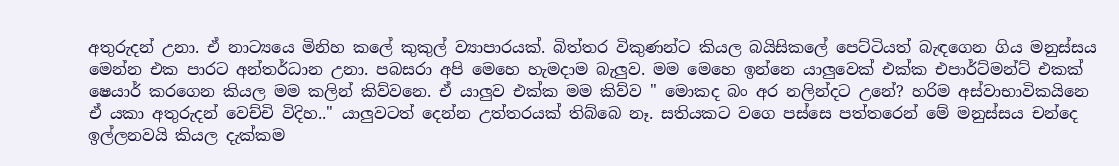අතුරුදන් උනා. ඒ නාට්‍යයෙ මිනිහ කලේ කුකුල් ව්‍යාපාරයක්. බිත්තර විකුණන්ට කියල බයිසිකලේ පෙට්ටියත් බැඳගෙන ගිය මනුස්සය මෙන්න එක පාරට අන්තර්ධාන උනා. පබසරා අපි මෙහෙ හැමදාම බැලුව. මම මෙහෙ ඉන්නෙ යාලුවෙක් එක්ක එපාර්ට්මන්ට් එකක් ෂෙයාර් කරගෙන කියල මම කලින් කිව්වනෙ. ඒ යාලුව එක්ක මම කිව්ව " මොකද බං අර නලින්දට උනේ? හරිම අස්වාභාවිකයිනෙ ඒ යකා අතුරුදන් වෙච්චි විදිහ.." යාලුවටත් දෙන්න උත්තරයක් තිබ්බෙ නෑ. සතියකට වගෙ පස්සෙ පත්තරෙන් මේ මනුස්සය චන්දෙ ඉල්ලනවයි කියල දැක්කම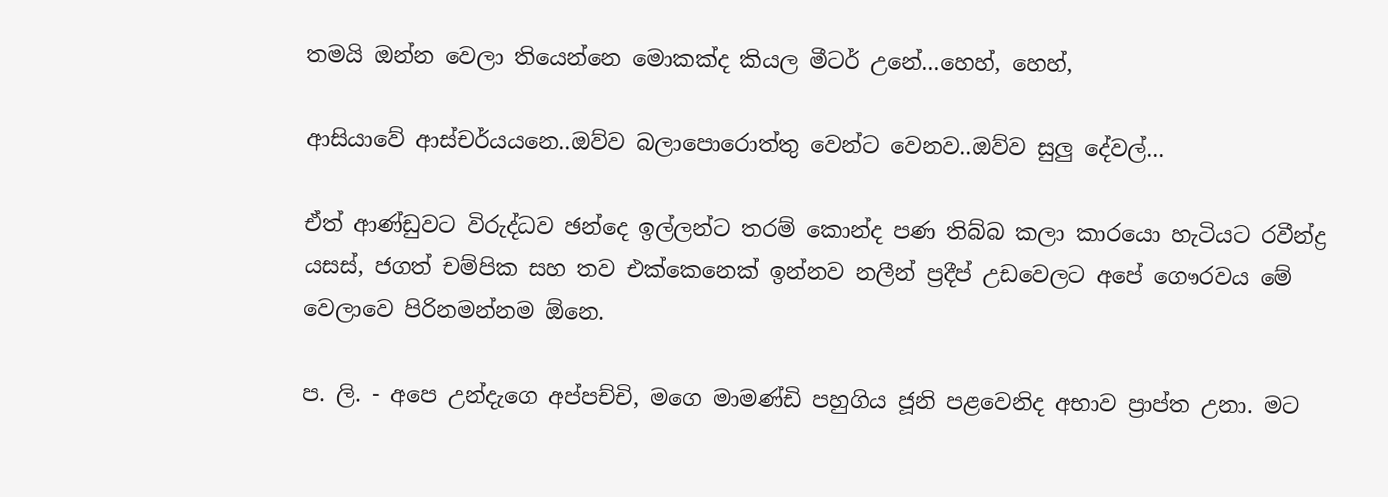තමයි ඔන්න වෙලා තියෙන්නෙ මොකක්ද කියල මීටර් උනේ...හෙහ්, හෙහ්,

ආසියාවේ ආස්චර්යයනෙ..ඔව්ව බලාපොරොත්තු වෙන්ට වෙනව..ඔව්ව සුලු දේවල්...

ඒත් ආණ්ඩුවට විරුද්ධව ඡන්දෙ ඉල්ලන්ට තරම් කොන්ද පණ තිබ්බ කලා කාරයො හැටියට රවීන්ද්‍ර යසස්, ජගත් චම්පික සහ තව එක්කෙනෙක් ඉන්නව නලීන් ප්‍රදීප් උඩවෙලට අපේ ගෞරවය මේ වෙලාවෙ පිරිනමන්නම ඕනෙ.

ප. ලි. - අපෙ උන්දැගෙ අප්පච්චි, මගෙ මාමණ්ඩි පහුගිය ජූනි පළවෙනිද අභාව ප්‍රාප්ත උනා. මට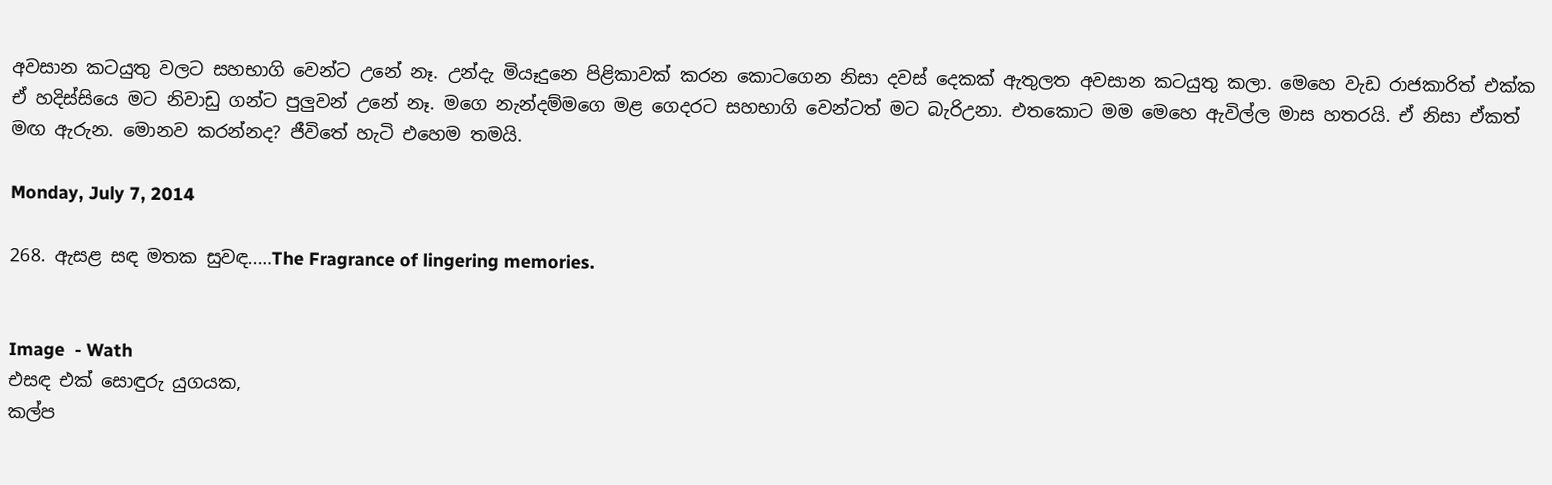අවසාන කටයුතු වලට සහභාගි වෙන්ට උනේ නෑ. උන්දැ මියෑදුනෙ පිළිකාවක් කරන කොටගෙන නිසා දවස් දෙකක් ඇතුලත අවසාන කටයුතු කලා. මෙහෙ වැඩ රාජකාරිත් එක්ක ඒ හදිස්සියෙ මට නිවාඩු ගන්ට පුලුවන් උනේ නෑ. මගෙ නැන්දම්මගෙ මළ ගෙදරට සහභාගි වෙන්ටත් මට බැරිඋනා. එතකොට මම මෙහෙ ඇවිල්ල මාස හතරයි. ඒ නිසා ඒකත් මඟ ඇරුන. මොනව කරන්නද? ජීවිතේ හැටි එහෙම තමයි.

Monday, July 7, 2014

268. ඇසළ සඳ මතක සුවඳ..…The Fragrance of lingering memories.


Image  - Wath
එසඳ එක් සොඳුරු යුගයක,
කල්ප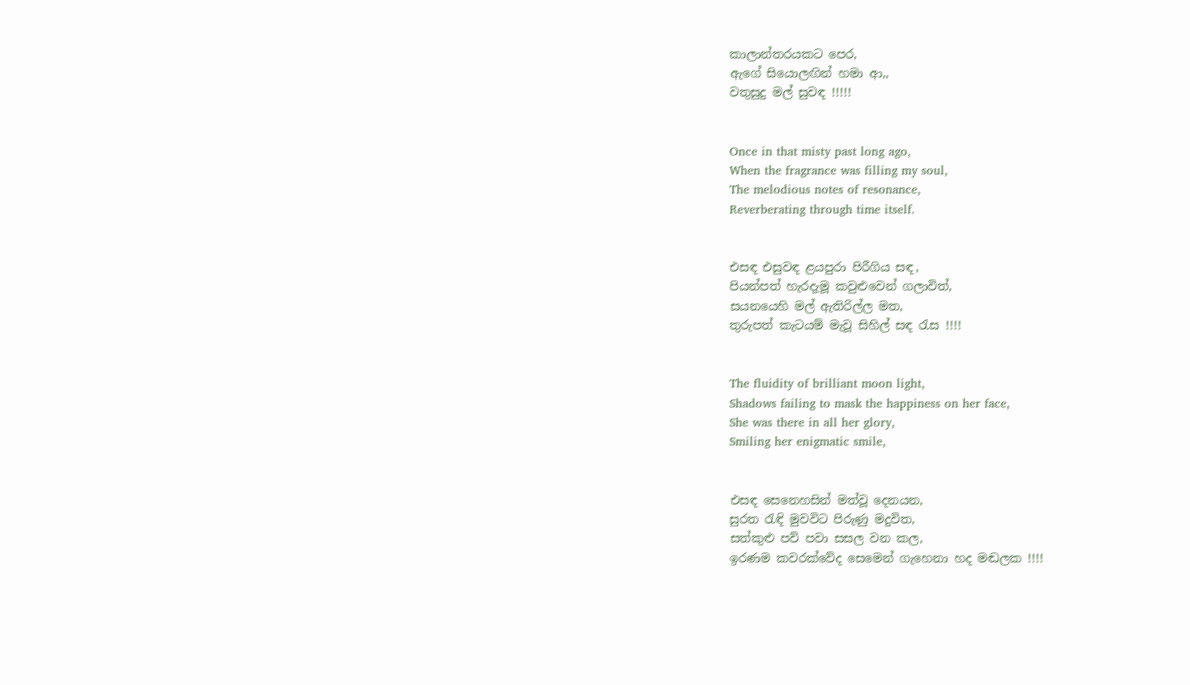කාලාන්තරයකට පෙර,
ඇගේ සියොලඟින් හමා ආ,,
වතුසුදු මල් සුවඳ !!!!!


Once in that misty past long ago,
When the fragrance was filling my soul,
The melodious notes of resonance,
Reverberating through time itself.


එසඳ එසුවඳ ළයපුරා පිරීගිය සඳ,
පියන්පත් හැරදැමූ කවුළුවෙන් ගලාවිත්,
සයනයෙහි මල් ඇතිරිල්ල මත,
තුරුපත් කැටයම් මැවූ සිහිල් සඳ රැස !!!!


The fluidity of brilliant moon light,
Shadows failing to mask the happiness on her face,
She was there in all her glory,
Smiling her enigmatic smile,


එසඳ සෙනෙහසින් මත්වූ දෙනයන,
සුරත රැඳි මුවවිට පිරුණු මදුවිත,
සත්කුළු පව් පවා සසල වන කල,
ඉරණම කවරක්වේද සෙමෙන් ගැහෙනා හද මඬලක !!!!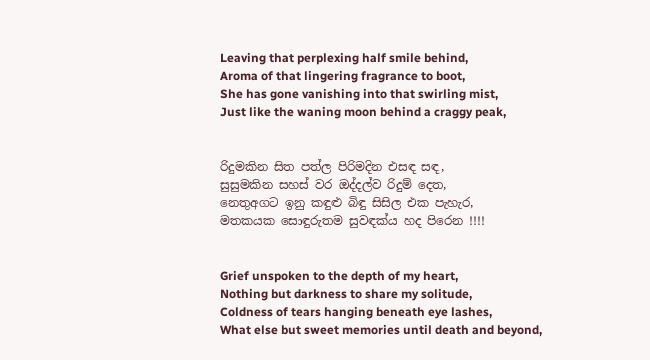Leaving that perplexing half smile behind,
Aroma of that lingering fragrance to boot,
She has gone vanishing into that swirling mist,
Just like the waning moon behind a craggy peak,


රිදුමකින සිත පත්ල පිරිමදින එසඳ සඳ,
සුසුමකින සහස් වර ඔද්දල්ව රිදුම් දෙත,
නෙතුඅගට ඉනු කඳුළු බිඳු සිසිල එක පැහැර,
මතකයක සොඳුරුතම සුවඳක්ය හද පිරෙන !!!!


Grief unspoken to the depth of my heart,
Nothing but darkness to share my solitude,
Coldness of tears hanging beneath eye lashes,
What else but sweet memories until death and beyond,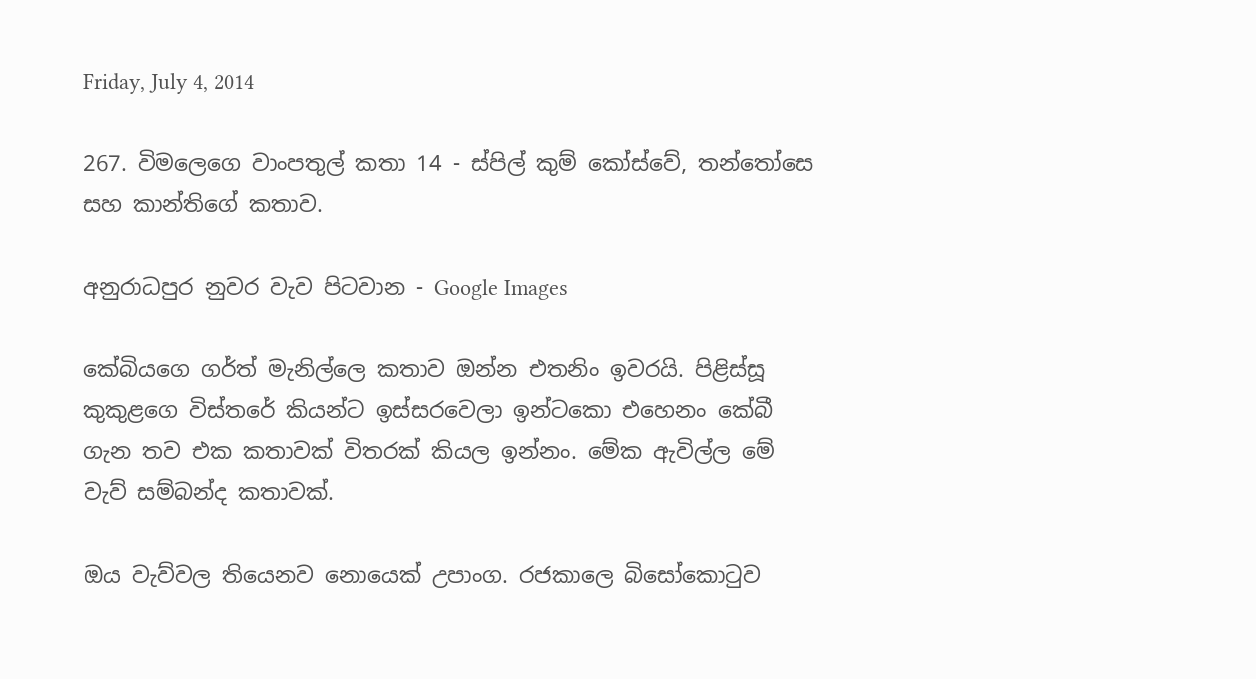Friday, July 4, 2014

267. විමලෙගෙ වාංපතුල් කතා 14 - ස්පිල් කුම් කෝස්වේ, තන්තෝසෙ සහ කාන්තිගේ කතාව.

අනුරාධපුර නුවර වැව පිටවාන - Google Images

කේබියගෙ ගර්ත් මැනිල්ලෙ කතාව ඔන්න එතනිං ඉවරයි. පිළිස්සූ කුකුළගෙ විස්තරේ කියන්ට ඉස්සරවෙලා ඉන්ටකො එහෙනං කේබී ගැන තව එක කතාවක් විතරක් කියල ඉන්නං. මේක ඇවිල්ල මේ වැව් සම්බන්ද කතාවක්.

ඔය වැව්වල තියෙනව නොයෙක් උපාංග. රජකාලෙ බිසෝකොටුව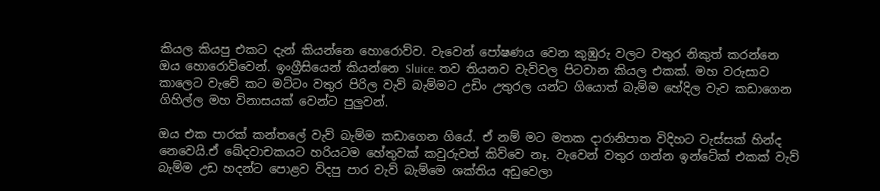කියල කියපු එකට දැන් කියන්නෙ හොරොව්ව. වැවෙන් පෝෂණය වෙන කුඹුරු වලට වතුර නිකුත් කරන්නෙ ඔය හොරොව්වෙන්. ඉංග්‍රීසියෙන් කියන්නෙ Sluice. තව තියනව වැව්වල පිටවාන කියල එකක්. මහ වරුසාව කාලෙට වැවේ කට මට්ටං වතුර පිරිල වැව් බැම්මට උඩිං උතුරල යන්ට ගියොත් බැම්ම හේදිල වැව කඩාගෙන ගිහිල්ල මහ විනාසයක් වෙන්ට පුලුවන්.

ඔය එක පාරක් කන්තලේ වැව් බැම්ම කඩාගෙන ගියේ. ඒ නම් මට මතක දාරානිපාත විදිහට වැස්සක් හින්ද නෙවෙයි.ඒ ඛේදවාචකයට හරියටම හේතුවක් කවුරුවත් කිව්වෙ නෑ. වැවෙන් වතුර ගන්න ඉන්ටේක් එකක් වැව් බැම්ම උඩ හදන්ට පොළව විදපු පාර වැව් බැම්මෙ ශක්තිය අඩුවෙලා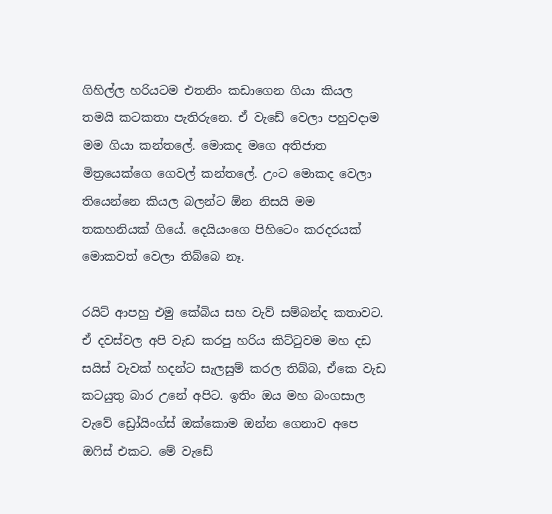ගිහිල්ල හරියටම එතනිං කඩාගෙන ගියා කියල තමයි කටකතා පැතිරුනෙ. ඒ වැඩේ වෙලා පහුවදාම මම ගියා කන්තලේ. මොකද මගෙ අතිජාත මිත්‍රයෙක්ගෙ ගෙවල් කන්තලේ. උංට මොකද වෙලා තියෙන්නෙ කියල බලන්ට ඕන නිසයි මම තකහනියක් ගියේ. දෙයියංගෙ පිහිටෙං කරදරයක් මොකවත් වෙලා තිබ්බෙ නෑ.

රයිට් ආපහු එමු කේබිය සහ වැව් සම්බන්ද කතාවට. ඒ දවස්වල අපි වැඩ කරපු හරිය කිට්ටුවම මහ දඩ සයිස් වැවක් හදන්ට සැලසුම් කරල තිබ්බ, ඒකෙ වැඩ කටයුතු බාර උනේ අපිට. ඉතිං ඔය මහ බංගසාල වැවේ ඩ්‍රෝයිංග්ස් ඔක්කොම ඔන්න ගෙනාව අපෙ ඔෆිස් එකට. මේ වැඩේ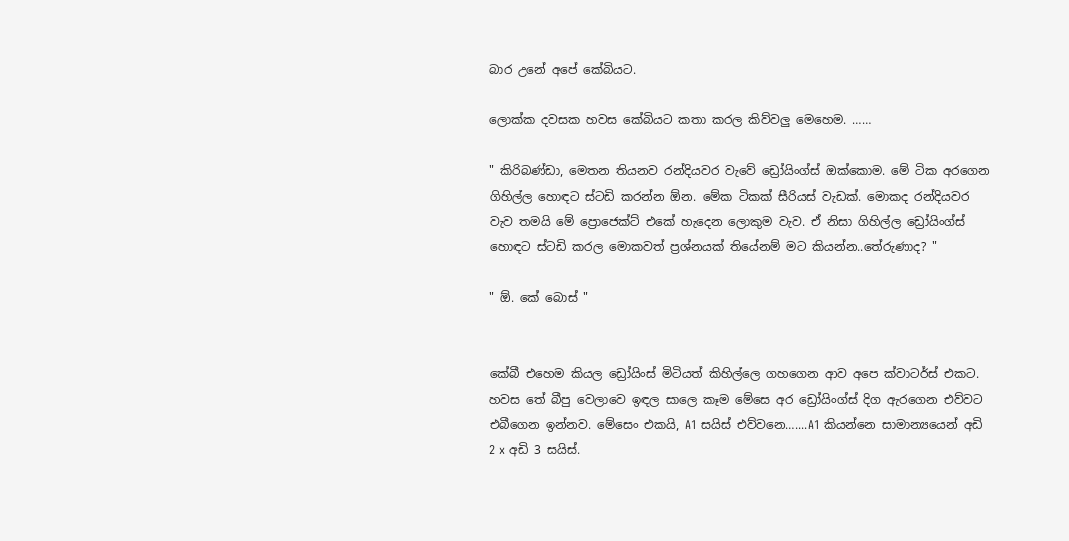බාර උනේ අපේ කේබියට.

ලොක්ක දවසක හවස කේබියට කතා කරල කිව්වලු මෙහෙම. ……

" කිරිබණ්ඩා, මෙතන තියනව රන්දියවර වැවේ ඩ්‍රෝයිංග්ස් ඔක්කොම. මේ ටික අරගෙන ගිහිල්ල හොඳට ස්ටඩි කරන්න ඕන. මේක ටිකක් සීරියස් වැඩක්. මොකද රන්දියවර වැව තමයි මේ ප්‍රොජෙක්ට් එකේ හැදෙන ලොකුම වැව. ඒ නිසා ගිහිල්ල ඩ්‍රෝයිංග්ස් හොඳට ස්ටඩි කරල මොකවත් ප්‍රශ්නයක් තියේනම් මට කියන්න..තේරුණාද? "

" ඕ. කේ බොස් "


කේබී එහෙම කියල ඩ්‍රෝයිංස් මිටියත් කිහිල්ලෙ ගහගෙන ආව අපෙ ක්වාටර්ස් එකට. හවස තේ බීපු වෙලාවෙ ඉඳල සාලෙ කෑම මේසෙ අර ඩ්‍රෝයිංග්ස් දිග ඇරගෙන එව්වට එබීගෙන ඉන්නව. මේසෙං එකයි, A1 සයිස් එව්වනෙ…....A1 කියන්නෙ සාමාන්‍යයෙන් අඩි 2 x අඩි 3 සයිස්.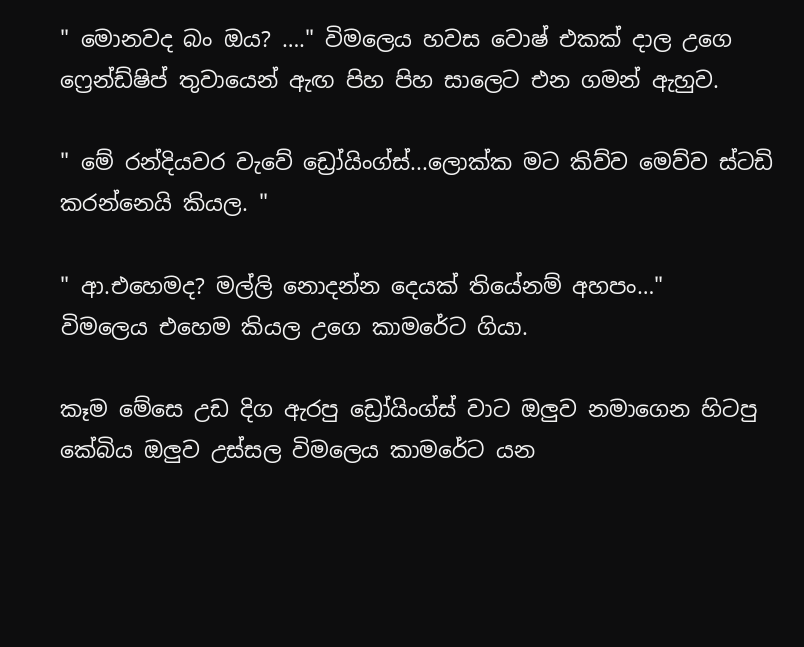" මොනවද බං ඔය? …." විමලෙය හවස වොෂ් එකක් දාල උගෙ ෆ්‍රෙන්ඩ්ෂිප් තුවායෙන් ඇඟ පිහ පිහ සාලෙට එන ගමන් ඇහුව.

" මේ රන්දියවර වැවේ ඩ්‍රෝයිංග්ස්...ලොක්ක මට කිව්ව මෙව්ව ස්ටඩි කරන්නෙයි කියල. "

" ආ.එහෙමද? මල්ලි නොදන්න දෙයක් තියේනම් අහපං…"
විමලෙය එහෙම කියල උගෙ කාමරේට ගියා.

කෑම මේසෙ උඩ දිග ඇරපු ඩ්‍රෝයිංග්ස් වාට ඔලුව නමාගෙන හිටපු කේබිය ඔලුව උස්සල විමලෙය කාමරේට යන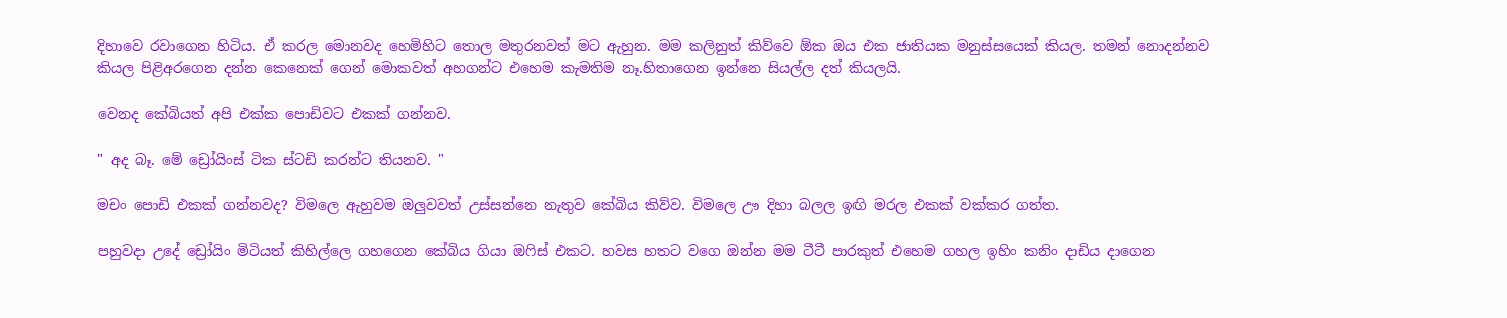දිහාවෙ රවාගෙන හිටිය. ඒ කරල මොනවද හෙමිහිට තොල මතුරනවත් මට ඇහුන. මම කලිනුත් කිව්වෙ ඕක ඔය එක ජාතියක මනුස්සයෙක් කියල. තමන් නොදන්නව කියල පිළිඅරගෙන දන්න කෙනෙක් ගෙන් මොකවත් අහගන්ට එහෙම කැමතිම නෑ.හිතාගෙන ඉන්නෙ සියල්ල දත් කියලයි.

වෙනද කේබියත් අපි එක්ක පොඩිවට එකක් ගන්නව.

" අද බෑ. මේ ඩ්‍රෝයිංස් ටික ස්ටඩි කරන්ට තියනව. "

මචං පොඩි එකක් ගන්නවද? විමලෙ ඇහුවම ඔලුවවත් උස්සන්නෙ නැතුව කේබිය කිව්ව. විමලෙ ඌ දිහා බලල ඉඟි මරල එකක් වක්කර ගත්ත.

පහුවදා උදේ ඩ්‍රෝයිං මිටියත් කිහිල්ලෙ ගහගෙන කේබිය ගියා ඔෆිස් එකට. හවස හතට වගෙ ඔන්න මම ටීටී පාරකුත් එහෙම ගහල ඉහිං කනිං දාඩිය දාගෙන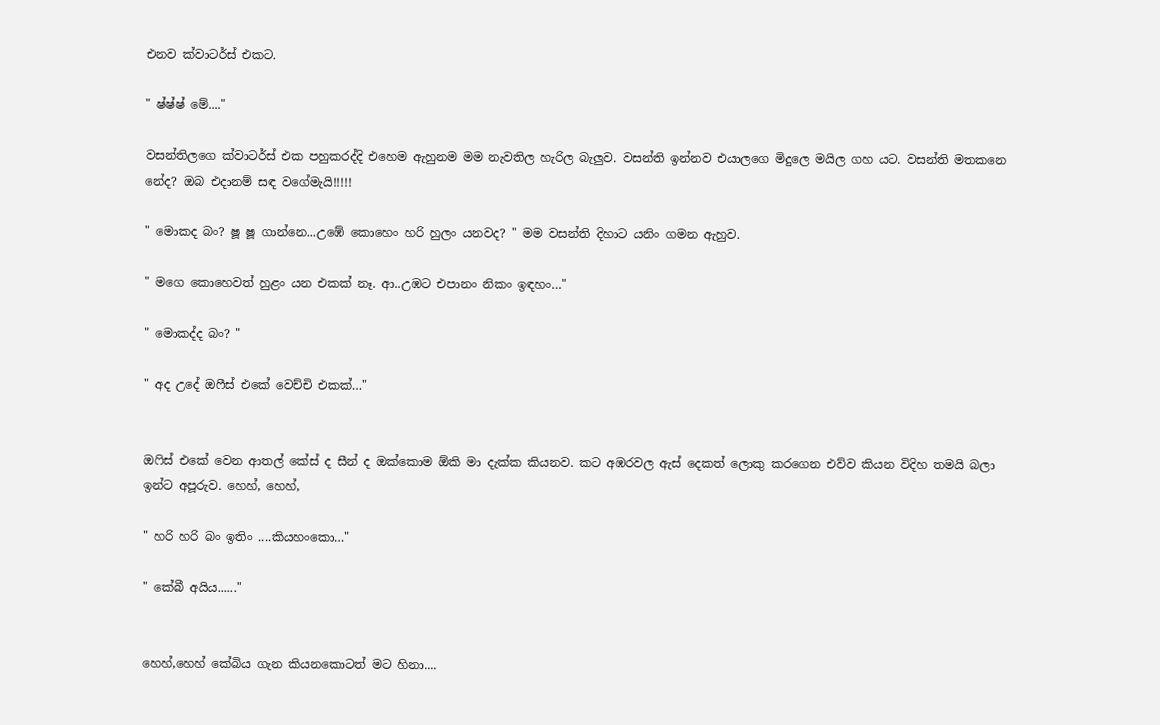එනව ක්වාටර්ස් එකට.

" ෂ්ෂ්ෂ් මේ...."

වසන්තිලගෙ ක්වාටර්ස් එක පහුකරද්දි එහෙම ඇහුනම මම නැවතිල හැරිල බැලුව. වසන්ති ඉන්නව එයාලගෙ මිදුලෙ මයිල ගහ යට. වසන්ති මතකනෙ නේද? ඔබ එදානම් සඳ වගේමැයි!!!!!

" මොකද බං? ෂූ ෂූ ගාන්නෙ...උඹේ කොහෙං හරි හුලං යනවද? " මම වසන්ති දිහාට යනිං ගමන ඇහුව.

" මගෙ කොහෙවත් හුළං යන එකක් නෑ. ආ..උඹට එපානං නිකං ඉඳහං…"

" මොකද්ද බං? "

" අද උදේ ඔෆීස් එකේ වෙච්චි එකක්…"


ඔෆිස් එකේ වෙන ආතල් කේස් ද සීන් ද ඔක්කොම ඕකි මා දැක්ක කියනව. කට අඹරවල ඇස් දෙකත් ලොකු කරගෙන එව්ව කියන විදිහ තමයි බලා ඉන්ට අපූරුව. හෙහ්, හෙහ්,

" හරි හරි බං ඉතිං ....කියහංකො…"

" කේබී අයිය......"


හෙහ්,හෙහ් කේබිය ගැන කියනකොටත් මට හිනා....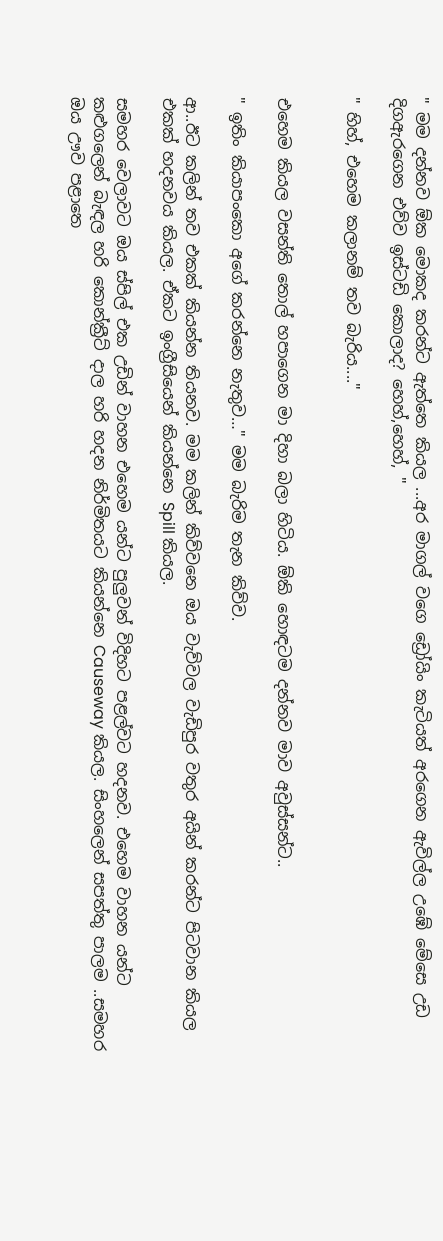" මම දන්නව ඕක මොකද කරන්ට ඇත්තෙ කියල ...අර මාගල් වගෙ ඩ්‍රෝයිං කැටියත් අරගෙන ඇවිල්ල උඹේ මේසෙ උඩ දිගඇරගෙන එව්ව ඉස්ටඩි කොලාද? හෙහ්,හෙහ්, "

" හිහ්, එහෙම කලානම් තව බැරිය...."


එහෙම කියල වසන්ති තොල් හපාගෙන මා දිහා බලා හිටිය. ඕකි හොඳටම දන්නව මාව අවුස්සන්ට..

" ඉතිං කියාපංකො අගේ කරන්නෙ නැතුව…" මම බැරිම තැන කිව්ව.

ආ..ඊට කලින් තව එකක් කියන්න තියනව. මම කලින් කිව්වනෙ ඔය වැව්වල වැඩිපුර වතුර අයින් කරන්ට පිටවාන කියල එකක් හදනවය කියල. ඒකට ඉංග්‍රීසියෙන් කියන්නෙ Spill කියල.

සමහර වෙලාවට ඔය ස්පිල් එක උඩින් වාහන එහෙම යන්ට පුලුවන් විදිහට පළල්වට හදනව. එහෙම වාහන යන්ට කළුගලෙන් බැඳල හරි කොන්ක්‍රීට් දාල හරි හදන නිර්මිතයට කියන්නෙ Causeway කියල. සිංහලෙන් සපත්තු පාලම ..සමහර ඔය ඌව පළාතෙ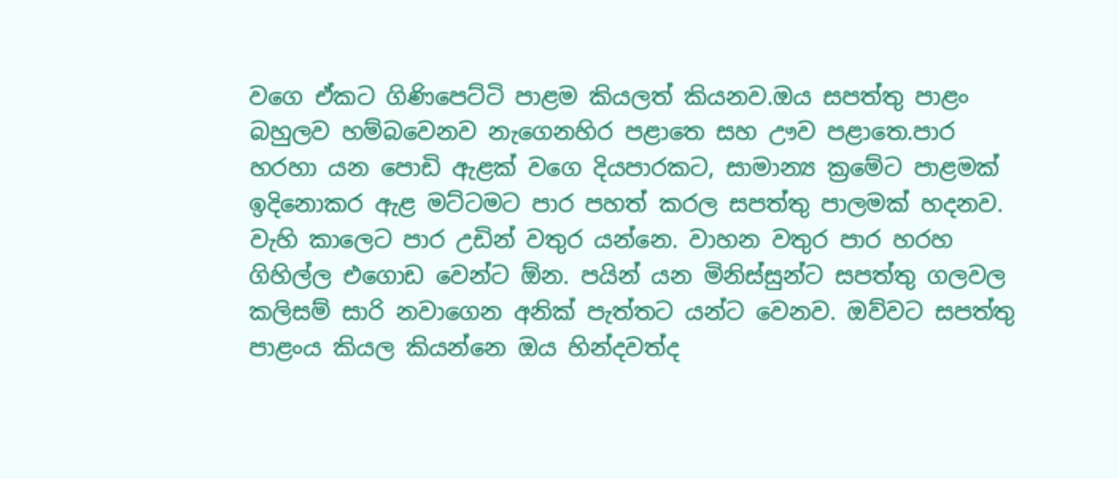වගෙ ඒකට ගිණිපෙට්ටි පාළම කියලත් කියනව.ඔය සපත්තු පාළං බහුලව හම්බවෙනව නැගෙනහිර පළාතෙ සහ ඌව පළාතෙ.පාර හරහා යන පොඩි ඇළක් වගෙ දියපාරකට, සාමාන්‍ය ක්‍රමේට පාළමක් ඉදිනොකර ඇළ මට්ටමට පාර පහත් කරල සපත්තු පාලමක් හදනව. වැහි කාලෙට පාර උඩින් වතුර යන්නෙ. වාහන වතුර පාර හරහ ගිහිල්ල එගොඩ වෙන්ට ඕන. පයින් යන මිනිස්සුන්ට සපත්තු ගලවල කලිසම් සාරි නවාගෙන අනික් පැත්තට යන්ට වෙනව. ඔව්වට සපත්තු පාළංය කියල කියන්නෙ ඔය හින්දවත්ද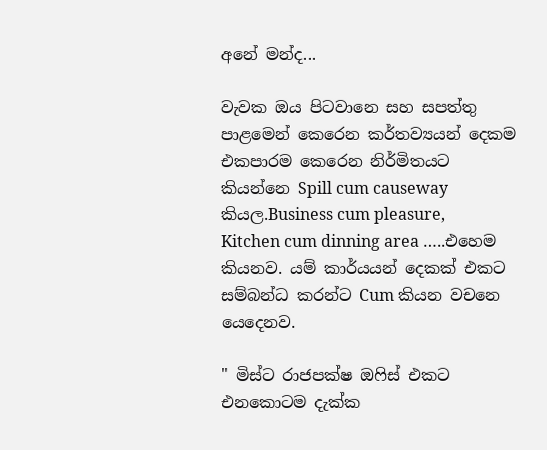අනේ මන්ද...

වැවක ඔය පිටවානෙ සහ සපත්තු පාළමෙන් කෙරෙන කර්තව්‍යයන් දෙකම එකපාරම කෙරෙන නිර්මිතයට කියන්නෙ Spill cum causeway කියල.Business cum pleasure, Kitchen cum dinning area …..එහෙම කියනව. යම් කාර්යයන් දෙකක් එකට සම්බන්ධ කරන්ට Cum කියන වචනෙ යෙදෙනව.

" මිස්ට රාජපක්ෂ ඔෆිස් එකට එනකොටම දැක්ක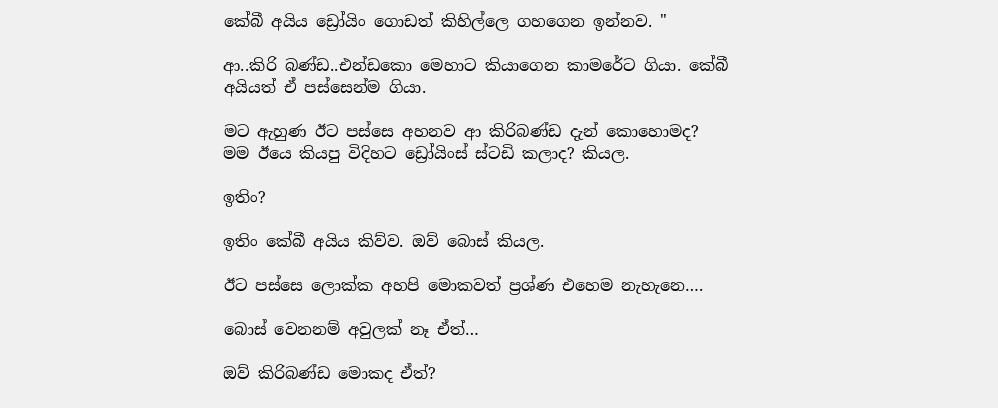කේබී අයිය ඩ්‍රෝයිං ගොඩත් කිහිල්ලෙ ගහගෙන ඉන්නව. "

ආ..කිරි බණ්ඩ..එන්ඩකො මෙහාට කියාගෙන කාමරේට ගියා. කේබී අයියත් ඒ පස්සෙන්ම ගියා.

මට ඇහුණ ඊට පස්සෙ අහනව ආ කිරිබණ්ඩ දැන් කොහොමද? මම ඊයෙ කියපු විදිහට ඩ්‍රෝයිංස් ස්ටඩි කලාද? කියල.

ඉතිං?

ඉතිං කේබී අයිය කිව්ව. ඔව් බොස් කියල.

ඊට පස්සෙ ලොක්ක අහපි මොකවත් ප්‍රශ්ණ එහෙම නැහැනෙ….

බොස් වෙනනම් අවුලක් නෑ ඒත්…

ඔව් කිරිබණ්ඩ මොකද ඒත්?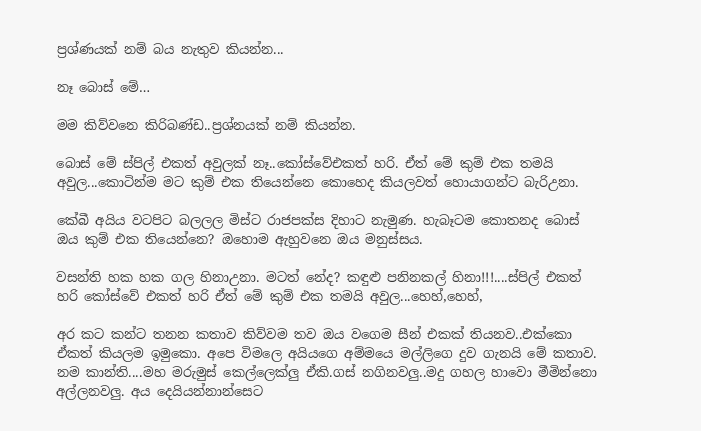ප්‍රශ්ණයක් නම් බය නැතුව කියන්න...

නෑ බොස් මේ…

මම කිව්වනෙ කිරිබණ්ඩ..ප්‍රශ්නයක් නම් කියන්න.

බොස් මේ ස්පිල් එකත් අවුලක් නෑ..කෝස්වේඑකත් හරි. ඒත් මේ කුම් එක තමයි අවුල...කොටින්ම මට කුම් එක තියෙන්නෙ කොහෙද කියලවත් හොයාගන්ට බැරිඋනා.

කේබී අයිය වටපිට බලලල මිස්ට රාජපක්ස දිහාට නැමුණ. හැබෑටම කොතනද බොස් ඔය කුම් එක තියෙන්නෙ? ඔහොම ඇහුවනෙ ඔය මනුස්සය.

වසන්ති හක හක ගල හිනාඋනා. මටත් නේද? කඳුළු පනිනකල් හිනා!!!....ස්පිල් එකත් හරි කෝස්වේ එකත් හරි ඒත් මේ කුම් එක තමයි අවුල...හෙහ්,හෙහ්,

අර කට කන්ට තනන කතාව කිව්වම තව ඔය වගෙම සීන් එකක් තියනව..එක්කො ඒකත් කියලම ඉමුකො. අපෙ විමලෙ අයියගෙ අම්මයෙ මල්ලිගෙ දුව ගැනයි මේ කතාව. නම කාන්ති....මහ මරුමුස් කෙල්ලෙක්ලු ඒකි.ගස් නගිනවලු..මදු ගහල හාවො මීමින්නො අල්ලනවලු. අය දෙයියන්නාන්සෙට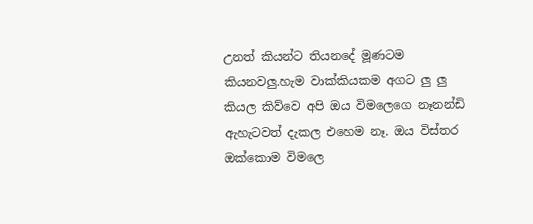උනත් කියන්ට තියනදේ මූණටම කියනවලු.හැම වාක්කියකම අගට ලු ලු කියල කිව්වෙ අපි ඔය විමලෙගෙ නෑනන්ඩි ඇහැටවත් දැකල එහෙම නෑ. ඔය විස්තර ඔක්කොම විමලෙ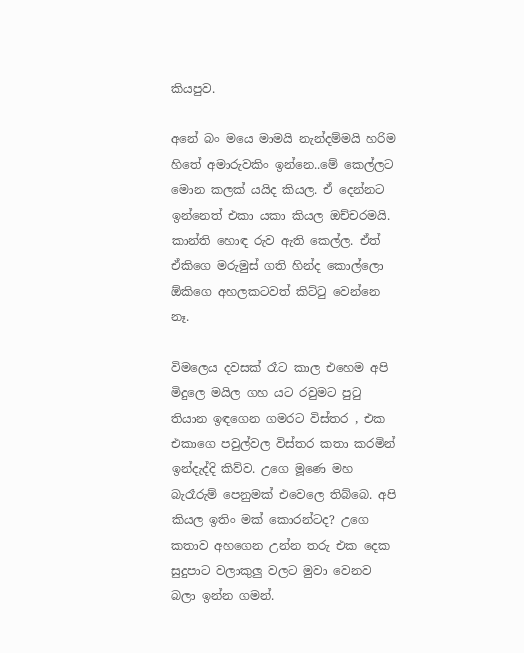කියපුව.

අනේ බං මයෙ මාමයි නැන්දම්මයි හරිම හිතේ අමාරුවකිං ඉන්නෙ..මේ කෙල්ලට මොන කලක් යයිද කියල. ඒ දෙන්නට ඉන්නෙත් එකා යකා කියල ඔච්චරමයි. කාන්ති හොඳ රුව ඇති කෙල්ල. ඒත් ඒකිගෙ මරුමුස් ගති හින්ද කොල්ලො ඕකිගෙ අහලකටවත් කිට්ටු වෙන්නෙ නෑ.

විමලෙය දවසක් රෑට කාල එහෙම අපි මිදුලෙ මයිල ගහ යට රවුමට පුටු තියාන ඉඳගෙන ගමරට විස්තර , එක එකාගෙ පවුල්වල විස්තර කතා කරමින් ඉන්දැද්දි කිව්ව. උගෙ මූණෙ මහ බැරෑරුම් පෙනුමක් එවෙලෙ තිබ්බෙ. අපි කියල ඉතිං මක් කොරන්ටද? උගෙ කතාව අහගෙන උන්න තරු එක දෙක සුදුපාට වලාකුලු වලට මුවා වෙනව බලා ඉන්න ගමන්.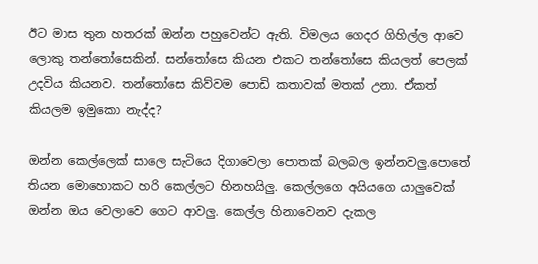ඊට මාස තුන හතරක් ඔන්න පහුවෙන්ට ඇති. විමලය ගෙදර ගිහිල්ල ආවෙ ලොකු තන්තෝසෙකින්. සන්තෝසෙ කියන එකට තන්තෝසෙ කියලත් පෙලක් උදවිය කියනව. තන්තෝසෙ කිව්වම පොඩි කතාවක් මතක් උනා. ඒකත් කියලම ඉමුකො නැද්ද?

ඔන්න කෙල්ලෙක් සාලෙ සැටියෙ දිගාවෙලා පොතක් බලබල ඉන්නවලු.පොතේ තියන මොහොකට හරි කෙල්ලට හිනහයිලු. කෙල්ලගෙ අයියගෙ යාලුවෙක් ඔන්න ඔය වෙලාවෙ ගෙට ආවලු. කෙල්ල හිනාවෙනව දැකල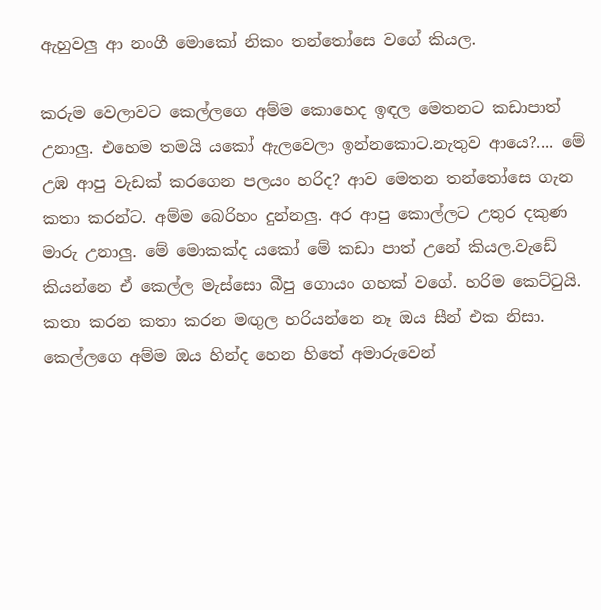ඇහුවලු ආ නංගී මොකෝ නිකං තන්තෝසෙ වගේ කියල.

කරුම වෙලාවට කෙල්ලගෙ අම්ම කොහෙද ඉඳල මෙතනට කඩාපාත් උනාලු. එහෙම තමයි යකෝ ඇලවෙලා ඉන්නකොට.නැතුව ආයෙ?.... මේ උඹ ආපු වැඩක් කරගෙන පලයං හරිද? ආව මෙතන තන්තෝසෙ ගැන කතා කරන්ට. අම්ම බෙරිහං දුන්නලු. අර ආපු කොල්ලට උතුර දකුණ මාරු උනාලු. මේ මොකක්ද යකෝ මේ කඩා පාත් උනේ කියල.වැඩේ කියන්නෙ ඒ කෙල්ල මැස්සො බීපු ගොයං ගහක් වගේ. හරිම කෙට්ටුයි. කතා කරන කතා කරන මඟුල හරියන්නෙ නෑ ඔය සීන් එක නිසා. කෙල්ලගෙ අම්ම ඔය හින්ද හෙන හිතේ අමාරුවෙන්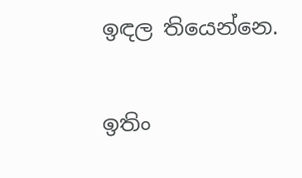ඉඳල තියෙන්නෙ.

ඉතිං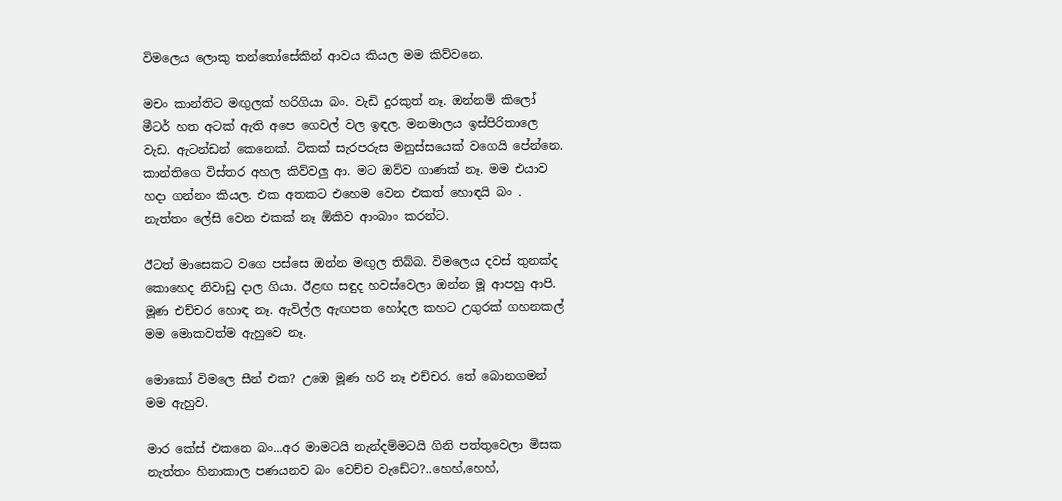විමලෙය ලොකු තන්තෝසේකින් ආවය කියල මම කිව්වනෙ.

මචං කාන්තිට මඟුලක් හරිගියා බං. වැඩි දුරකුත් නෑ. ඔන්නම් කිලෝ මීටර් හත අටක් ඇති අපෙ ගෙවල් වල ඉඳල. මනමාලය ඉස්පිරිතාලෙ වැඩ. ඇටන්ඩන් කෙනෙක්. ටිකක් සැරපරුස මනුස්සයෙක් වගෙයි පේන්නෙ. කාන්තිගෙ විස්තර අහල කිව්වලු ආ. මට ඔව්ව ගාණක් නෑ. මම එයාව හදා ගන්නං කියල. එක අතකට එහෙම වෙන එකත් හොඳයි බං . නැත්තං ලේසි වෙන එකක් නෑ ඕකිව ආංබාං කරන්ට.

ඊටත් මාසෙකට වගෙ පස්සෙ ඔන්න මඟුල තිබ්බ. විමලෙය දවස් තුනක්ද කොහෙද නිවාඩු දාල ගියා. ඊළඟ සඳුද හවස්වෙලා ඔන්න මූ ආපහු ආපි. මූණ එච්චර හොඳ නෑ. ඇවිල්ල ඇඟපත හෝදල කහට උගුරක් ගහනකල් මම මොකවත්ම ඇහුවෙ නෑ.

මොකෝ විමලෙ සීන් එක? උඹෙ මූණ හරි නෑ එච්චර. තේ බොනගමන් මම ඇහුව.

මාර කේස් එකනෙ බං...අර මාමටයි නැන්දම්මටයි ගිනි පත්තුවෙලා මිසක නැත්තං හිනාකාල පණයනව බං වෙච්ච වැඩේට?..හෙහ්,හෙහ්,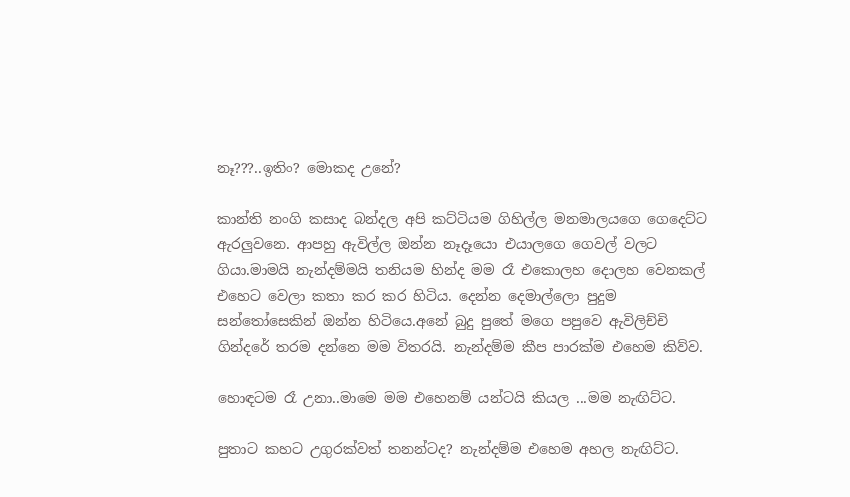නෑ???..ඉතිං? මොකද උනේ?

කාන්ති නංගි කසාද බන්දල අපි කට්ටියම ගිහිල්ල මනමාලයගෙ ගෙදෙට්ට ඇරලුවනෙ. ආපහු ඇවිල්ල ඔන්න නෑදෑයො එයාලගෙ ගෙවල් වලට ගියා.මාමයි නැන්දම්මයි තනියම හින්ද මම රෑ එකොලහ දොලහ වෙනකල් එහෙට වෙලා කතා කර කර හිටිය. දෙන්න දෙමාල්ලො පුදුම සන්තෝසෙකින් ඔන්න හිටියෙ.අනේ බුදු පුතේ මගෙ පපුවෙ ඇවිලිච්චි ගින්දරේ තරම දන්නෙ මම විතරයි. නැන්දම්ම කීප පාරක්ම එහෙම කිව්ව.

හොඳටම රෑ උනා..මාමෙ මම එහෙනම් යන්ටයි කියල ...මම නැඟිට්ට.

පුතාට කහට උගුරක්වත් තනන්ටද? නැන්දම්ම එහෙම අහල නැඟිට්ට.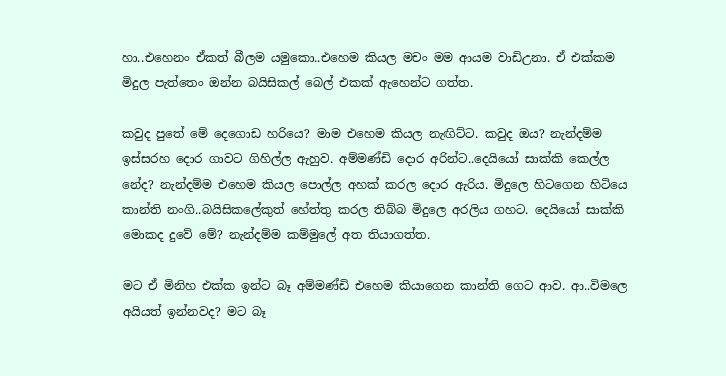හා..එහෙනං ඒකත් බීලම යමුකො..එහෙම කියල මචං මම ආයම වාඩිඋනා. ඒ එක්කම මිදුල පැත්තෙං ඔන්න බයිසිකල් බෙල් එකක් ඇහෙන්ට ගත්ත.

කවුද පුතේ මේ දෙගොඩ හරියෙ? මාම එහෙම කියල නැඟිට්ට. කවුද ඔය? නැන්දම්ම ඉස්සරහ දොර ගාවට ගිහිල්ල ඇහුව. අම්මණ්ඩි දොර අරින්ට..දෙයියෝ සාක්කි කෙල්ල නේද? නැන්දම්ම එහෙම කියල පොල්ල අහක් කරල දොර ඇරිය. මිදුලෙ හිටගෙන හිටියෙ කාන්ති නංගි..බයිසිකලේකුත් හේත්තු කරල තිබ්බ මිදුලෙ අරලිය ගහට. දෙයියෝ සාක්කි මොකද දුවේ මේ? නැන්දම්ම කම්මුලේ අත තියාගත්ත.

මට ඒ මිනිහ එක්ක ඉන්ට බෑ අම්මණ්ඩි එහෙම කියාගෙන කාන්ති ගෙට ආව. ආ..විමලෙ අයියත් ඉන්නවද? මට බෑ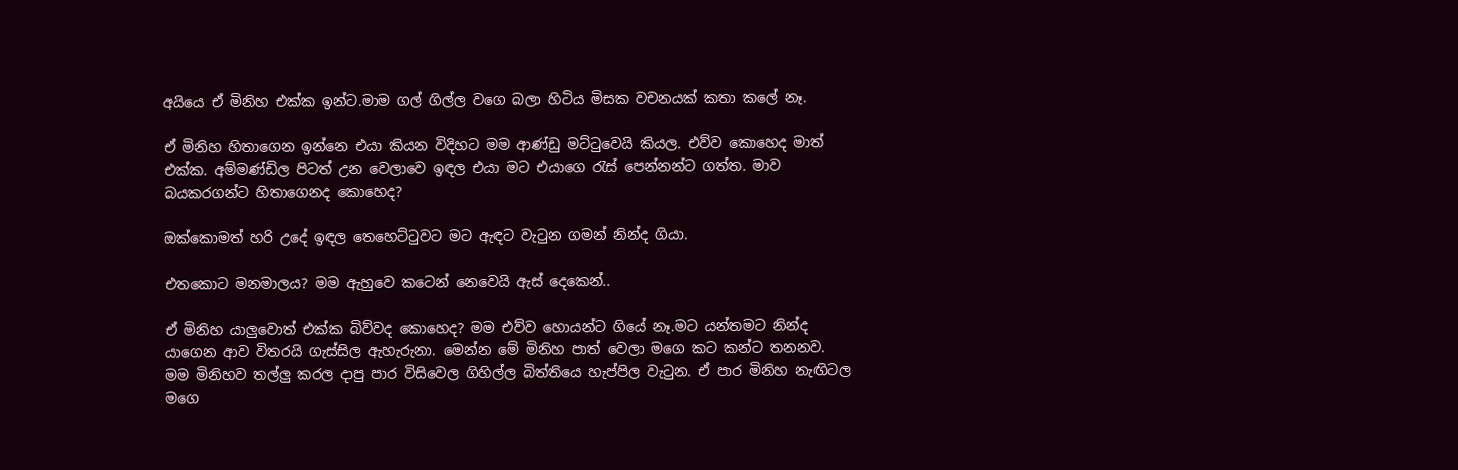අයියෙ ඒ මිනිහ එක්ක ඉන්ට.මාම ගල් ගිල්ල වගෙ බලා හිටිය මිසක වචනයක් කතා කලේ නෑ.

ඒ මිනිහ හිතාගෙන ඉන්නෙ එයා කියන විදිහට මම ආණ්ඩු මට්ටුවෙයි කියල. එව්ව කොහෙද මාත් එක්ක. අම්මණ්ඩිල පිටත් උන වෙලාවෙ ඉඳල එයා මට එයාගෙ රැස් පෙන්නන්ට ගත්ත. මාව බයකරගන්ට හිතාගෙනද කොහෙද?

ඔක්කොමත් හරි උදේ ඉඳල තෙහෙට්ටුවට මට ඇඳට වැටුන ගමන් නින්ද ගියා.

එතකොට මනමාලය? මම ඇහුවෙ කටෙන් නෙවෙයි ඇස් දෙකෙන්..

ඒ මිනිහ යාලුවොත් එක්ක බිව්වද කොහෙද? මම එව්ව හොයන්ට ගියේ නෑ.මට යන්තමට නින්ද යාගෙන ආව විතරයි ගැස්සිල ඇහැරුනා. මෙන්න මේ මිනිහ පාත් වෙලා මගෙ කට කන්ට තනනව. මම මිනිහව තල්ලු කරල දාපු පාර විසිවෙල ගිහිල්ල බිත්තියෙ හැප්පිල වැටුන. ඒ පාර මිනිහ නැඟිටල මගෙ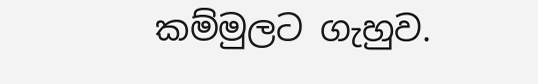කම්මුලට ගැහුව.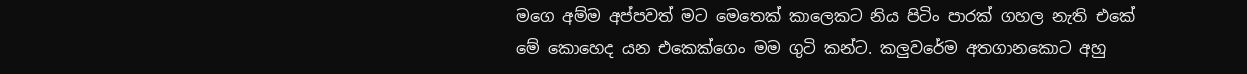මගෙ අම්ම අප්පවත් මට මෙතෙක් කාලෙකට නිය පිටිං පාරක් ගහල නැති එකේ මේ කොහෙද යන එකෙක්ගෙං මම ගුටි කන්ට. කලුවරේම අතගානකොට අහු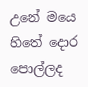උනේ මයෙ හිතේ දොර පොල්ලද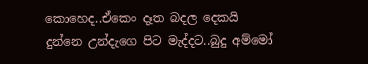කොහෙද..ඒකෙං දෑත බදල දෙකයි දුන්නෙ උන්දැගෙ පිට මැද්දට..බුදු අම්මෝ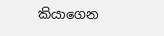කියාගෙන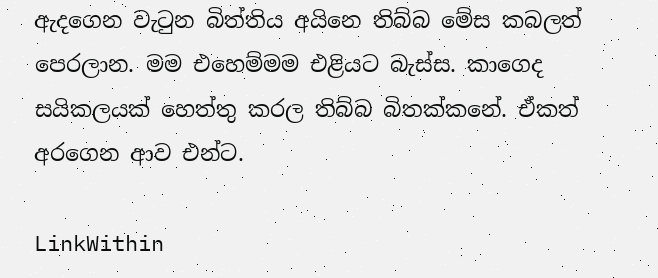ඇදගෙන වැටුන බිත්තිය අයිනෙ තිබ්බ මේස කබලත් පෙරලාන. මම එහෙම්මම එළියට බැස්ස. කාගෙද සයිකලයක් හෙත්තු කරල තිබ්බ බිතක්කනේ. ඒකත් අරගෙන ආව එන්ට.

LinkWithin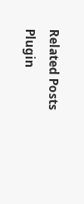Related Posts Plugin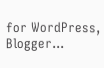for WordPress, Blogger...